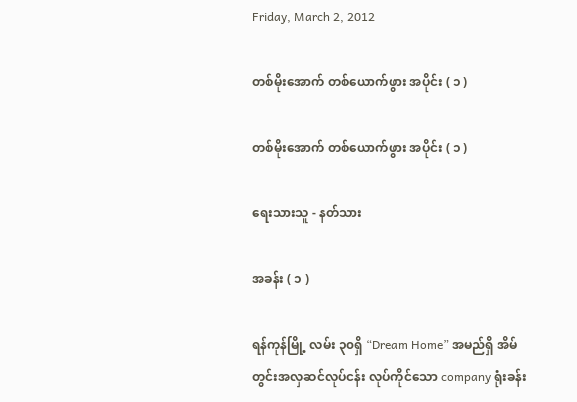Friday, March 2, 2012

တစ်မိုးအောက် တစ်ယောက်ဖွား အပိုင်း ( ၁ )

တစ်မိုးအောက် တစ်ယောက်ဖွား အပိုင်း ( ၁ )

ရေးသားသူ - နတ်သား

အခန်း ( ၁ )

ရန်ကုန်မြို့ လမ်း ၃၀ရှိ “Dream Home” အမည်ရှိ အိမ်တွင်းအလှဆင်လုပ်ငန်း လုပ်ကိုင်သော company ရုံးခန်း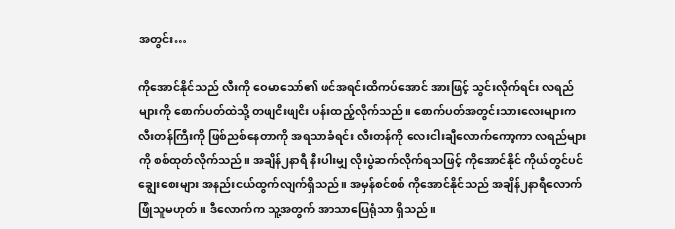အတွင်း…

ကိုအောင်နိုင်သည် လီးကို ဝေမာသော်၏ ဖင်အရင်းထိကပ်အောင် အားဖြင့် သွင်းလိုက်ရင်း လရည်များကို စောက်ပတ်ထဲသို့ တဖျငိးဖျငိး ပန်းထည့်လိုက်သည်။ စောက်ပတ်အတွင်းသားလေးများက လီးတန်ကြီးကို ဖြစ်ညစ်နေတာကို အရသာခံရင်း လီးတန်ကို လေးငါးချီလောက်ကော့ကာ လရည်များကို စစ်ထုတ်လိုက်သည်။ အချိန်၂နာရီ နီးပါးမျှ လိုးပွဲဆက်လိုက်ရသဖြင့် ကိုအောင်နိုင် ကိုယ်တွင်ပင် ချွေးစေးများ အနည်းငယ်ထွက်လျက်ရှိသည်။ အမှန်စင်စစ် ကိုအောင်နိုင်သည် အချိန်၂နာရီလောက်ဖြုံသူမဟုတ်။ ဒီလောက်က သူ့အတွက် အာသာပြေရုံသာ ရှိသည်။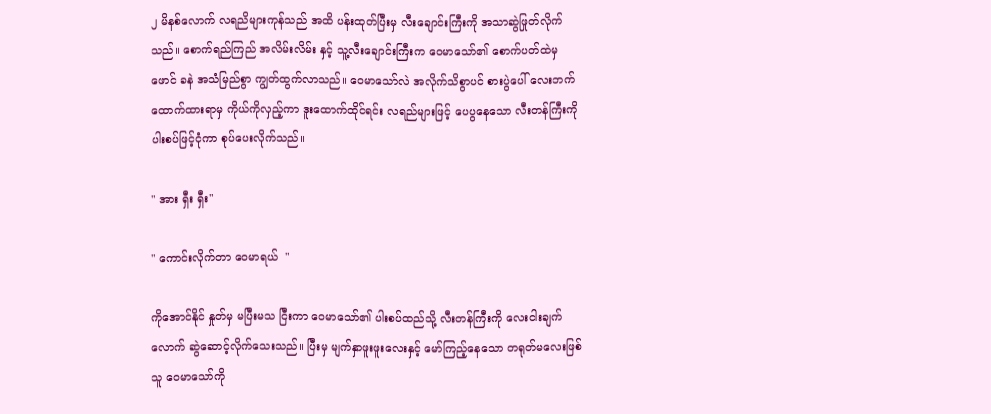၂ မိနစ်လောက် လရညိများကုန်သည် အထိ ပန်းထုတ်ပြီးမှ လီးချောင်းကြီးကို အသာဆွဲဖြုတ်လိုက်သည်။ စောက်ရည်ကြည် အလိမ်းလိမ်း နှင့် သူ့လီးချောင်းကြီးက ဝေမာသော်၏ စောက်ပတ်ထဲမှ ဖောင် ခနဲ အသံမြည်စွာ ကျွတ်ထွက်လာသည်။ ဝေမာသော်လဲ အလိုက်သိစွာပင် စားပွဲပေါ် လေးဘက်ထောက်ထားရာမှ ကိုယ်ကိုလှည့်ကာ ဒူးထောက်ထိုင်ရင်း လရည်များဖြင့် ပေပွနေသော လီးတန်ကြီးကို ပါးစပ်ဖြင့်ငုံကာ စုပ်ပေးလိုက်သည်။

" အား ရှီး ရှီး"

" ကောင်းလိုက်တာ ဝေမာရယ်  "

ကိုအောင်နိုင် နှုတ်မှ မပြီးမသ ငြီးကာ ဝေမာသော်၏ ပါးစပ်ထည်သို့ လီးတန်ကြီးကို လေးငါးချက်လောက် ဆွဲဆောင့်လိုက်သေးသည်။ ပြီးမှ မျက်နှာဖူးဖူးလေးနှင့် မော်ကြည့်နေသော တရုတ်မလေးဖြစ် သူ ဝေမာသော်ကို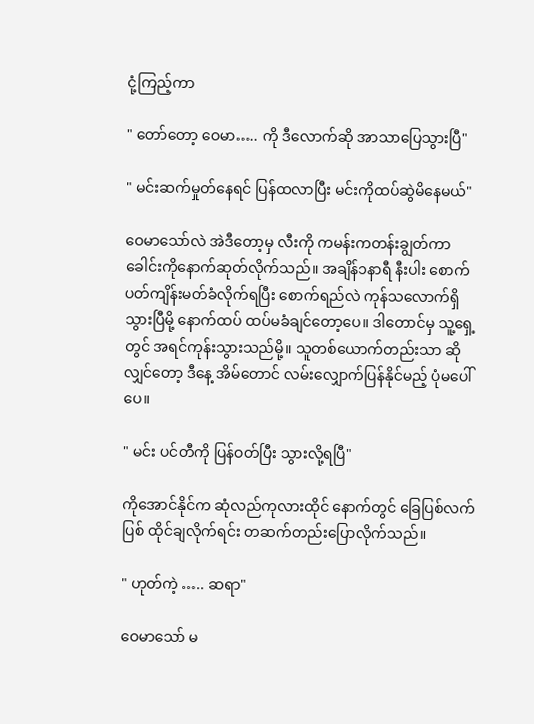ငုံ့ကြည့်ကာ

" တော်တော့ ဝေမာ….. ကို ဒီလောက်ဆို အာသာပြေသွားပြီ"

" မင်းဆက်မှုတ်နေရင် ပြန်ထလာပြီး မင်းကိုထပ်ဆွဲမိနေမယ်"

ဝေမာသော်လဲ အဲဒီတော့မှ လီးကို ကမန်းကတန်းချွတ်ကာ ခေါင်းကိုနောက်ဆုတ်လိုက်သည်။ အချိန်၁နာရီ နီးပါး စောက်ပတ်ကျိန်းမတ်ခံလိုက်ရပြီး စောက်ရည်လဲ ကုန်သလောက်ရှိသွားပြီမို့ နောက်ထပ် ထပ်မခံချင်တော့ပေ။ ဒါတောင်မှ သူ့ရှေ့တွင် အရင်ကုန်းသွားသည်မို့။ သူတစ်ယောက်တည်းသာ ဆိုလျှင်တော့ ဒီနေ့ အိမ်တောင် လမ်းလျှောက်ပြန်နိုင်မည့် ပုံမပေါ်ပေ။

" မင်း ပင်တီကို ပြန်ဝတ်ပြီး သွားလို့ရပြီ"

ကိုအောင်နိုင်က ဆုံလည်ကုလားထိုင် နောက်တွင် ခြေပြစ်လက်ပြစ် ထိုင်ချလိုက်ရင်း တဆက်တည်းပြောလိုက်သည်။

" ဟုတ်ကဲ့ ….. ဆရာ"

ဝေမာသော် မ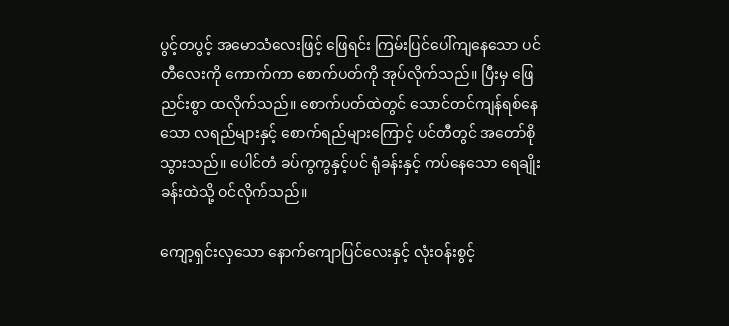ပွင့်တပွင့် အမောသံလေးဖြင့် ဖြေရင်း ကြမ်းပြင်ပေါ်ကျနေသော ပင်တီလေးကို ကောက်ကာ စောက်ပတ်ကို အုပ်လိုက်သည်။ ပြီးမှ ဖြေညင်းစွာ ထလိုက်သည်။ စောက်ပတ်ထဲတွင် သောင်တင်ကျန်ရစ်နေသော လရည်များနှင့် စောက်ရည်များကြောင့် ပင်တီတွင် အတော်စိုသွားသည်။ ပေါင်တံ ခပ်ကွကွနှင့်ပင် ရုံခန်းနှင့် ကပ်နေသော ရေချိုးခန်းထဲသို့ ဝင်လိုက်သည်။

ကျော့ရှင်းလှသော နောက်ကျောပြင်လေးနှင့် လုံးဝန်းစွင့်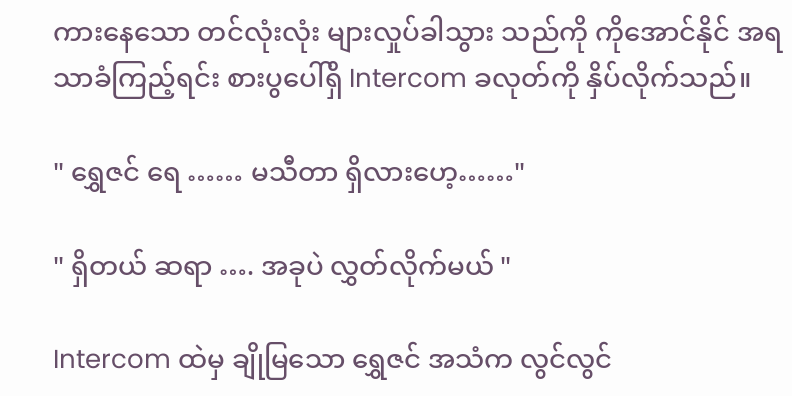ကားနေသော တင်လုံးလုံး များလှုပ်ခါသွား သည်ကို ကိုအောင်နိုင် အရသာခံကြည့်ရင်း စားပွပေါ်ရှိ Intercom ခလုတ်ကို နှိပ်လိုက်သည်။

" ရွှေဇင် ရေ …… မသီတာ ရှိလားဟေ့……"

" ရှိတယ် ဆရာ …. အခုပဲ လွှတ်လိုက်မယ် "

Intercom ထဲမှ ချိုမြသော ရွှေဇင် အသံက လွင်လွင်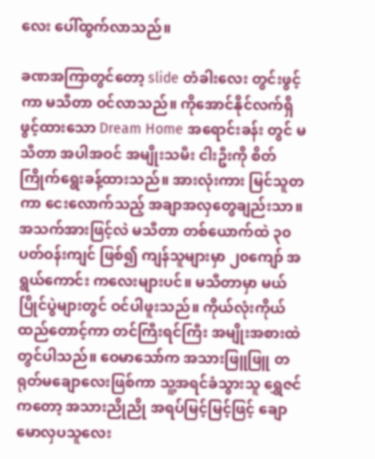လေး ပေါ်ထွက်လာသည်။

ခဏအကြာတွင်တော့ slide တံခါးလေး တွင်းဖွင့်ကာ မသီတာ ဝင်လာသည်။ ကိုအောင်နိုင်လက်ရှိ ဖွင့်ထားသော Dream Home အရောင်းခန်း တွင် မသီတာ အပါအဝင် အမျိုးသမီး ငါးဦးကို စိတ်ကြိုက်ရွေးခန့်ထားသည်။ အားလုံးကား မြင်သူတကာ ငေးလောက်သည့် အချာအလှတွေချည်းသာ။ အသက်အားဖြင့်လဲ မသီတာ တစ်ယောက်ထဲ ၃၀ ပတ်ဝန်းကျင် ဖြစ်၍ ကျန်သူများမှာ ၂၀ကျော် အရွယ်ကောင်း ကလေးများပင်။ မသီတာမှာ မယ်ပြိုင်ပွဲများတွင် ဝင်ပါဖူးသည်။ ကိုယ်လုံးကိုယ်ထည်တောင့်ကာ တင်ကြီးရင်ကြီး အမျိုးအစားထဲတွင်ပါသည်။ ဝေမာသော်က အသားဖြူဖြူ တရုတ်မချောလေးဖြစ်ကာ သူ့အရင်ခံသွားသူ ရွှေဇင်ကတော့ အသားညိုညို အရပ်မြင့်မြင့်ဖြင့် ချောမောလှပသူလေး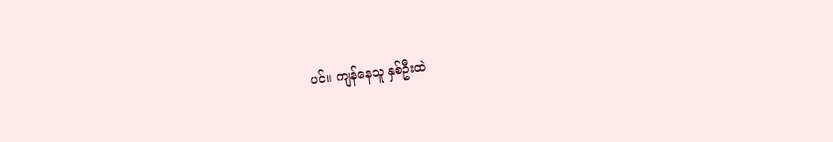ပင်။ ကျန်နေသူ နှစ်ဦးထဲ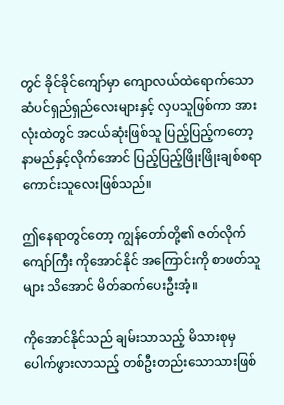တွင် ခိုင်ခိုင်ကျော်မှာ ကျောလယ်ထဲရောက်သော ဆံပင်ရှည်ရှည်လေးများနှင့် လှပသူဖြစ်ကာ အားလုံးထဲတွင် အငယ်ဆုံးဖြစ်သူ ပြည့်ပြည့်ကတော့ နာမည်နှင့်လိုက်အောင် ပြည့်ပြည့်ဖြိုးဖြိုးချစ်စရာ ကောင်းသူလေးဖြစ်သည်။

ဤနေရာတွင်တော့ ကျွန်တော်တို့၏ ဇတ်လိုက်ကျော်ကြီး ကိုအောင်နိုင် အကြောင်းကို စာဖတ်သူများ သိအောင် မိတ်ဆက်ပေးဦးအံ့။

ကိုအောင်နိုင်သည် ချမ်းသာသည့် မိသားစုမှ ပေါက်ဖွားလာသည့် တစ်ဦးတည်းသောသားဖြစ်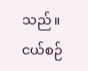သည်။ ငယ်စဉ်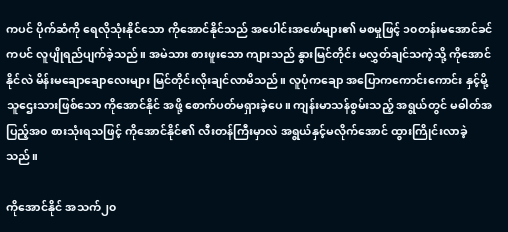ကပင် ပိုက်ဆံကို ရေလိုသုံးနိုင်သော ကိုအောင်နိုင်သည် အပေါင်းအဖော်များ၏ မစမှုဖြင့် ၁၀တန်းမအောင်ခင်ကပင် လူပျိုရည်ပျက်ခဲ့သည်။ အမဲသား စားဖူးသော ကျားသည် နွားမြင်တိုင်း မလွှတ်ချင်သကဲ့သို့ ကိုအောင်နိုင်လဲ မိန်းမချောချောလေးများ မြင်တိုင်းလိုးချင်လာမိသည်။ လူပုံကချော အပြောကကောင်းကောင်း နှင့်မို့ သူဌေးသားဖြစ်သော ကိုအောင်နိုင် အဖို့ စောက်ပတ်မရှားခဲ့ပေ။ ကျန်းမာသန်စွမ်းသည့် အရွယ်တွင် မဓါတ်အပြည့်အ၀ စားသုံးရသဖြင့် ကိုအောင်နိုင်၏ လီးတန်ကြီးမှာလဲ အရွယ်နှင့်မလိုက်အောင် ထွားကြိုင်းလာခဲ့သည်။

ကိုအောင်နိုင် အသက်၂၀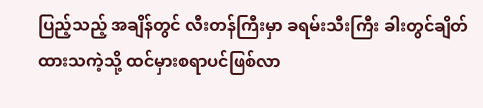ပြည့်သည့် အချိန်တွင် လီးတန်ကြီးမှာ ခရမ်းသီးကြီး ခါးတွင်ချိတ်ထားသကဲ့သို့ ထင်မှားစရာပင်ဖြစ်လာ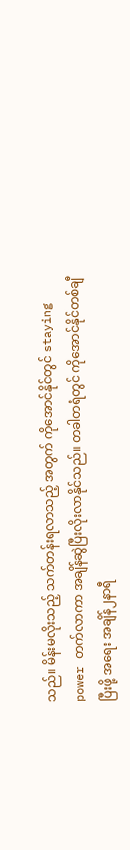သည်။ မိန်းမလိုးသည့် သက်တန်းရလာသည့် အတွက် ကိုအောင်နိုင်တွင် staying power တက်လာကာ အချိန်ဆွဲပြီးလိုးလာနိုင်သည်။ တခါတရံတွင် ကိုအောင်နိုင်တစ်ချီပြီးဖို့ အရေး အချိန်၂နာရီ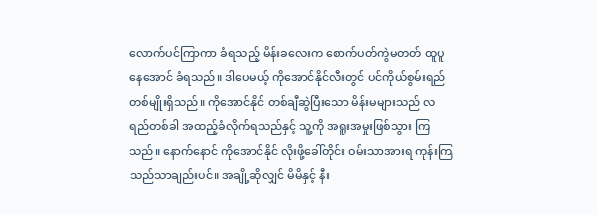လောက်ပင်ကြာကာ ခံရသည့် မိန်းခလေးက စောက်ပတ်ကွဲမတတ် ထူပူနေအောင် ခံရသည်။ ဒါပေမယ့် ကိုအောင်နိုင်လီးတွင် ပင်ကိုယ်စွမ်းရည်တစ်မျိုးရှိသည်။ ကိုအောင်နိုင် တစ်ချီဆွဲပြီးသော မိန်းမများသည် လရည်တစ်ခါ အထည့်ခံလိုက်ရသည်နှင့် သူ့ကို အရူးအမှုးဖြစ်သွား ကြသည်။ နောက်နောင် ကိုအောင်နိုင် လိုးဖို့ခေါ်တိုင်း ဝမ်းသာအားရ ကုန်းကြသည်သာချည်းပင်။ အချို့ဆိုလျှင် မိမိနှင့် နီး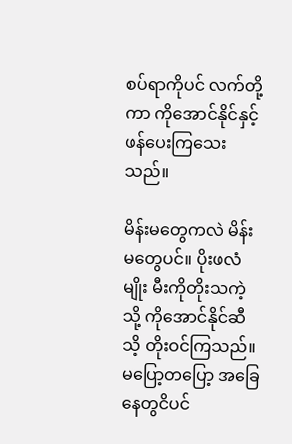စပ်ရာကိုပင် လက်တို့ကာ ကိုအောင်နိုင်နှင့် ဖန်ပေးကြသေးသည်။

မိန်းမတွေကလဲ မိန်းမတွေပင်။ ပိုးဖလံ မျိုး မီးကိုတိုးသကဲ့သို့ ကိုအောင်နိုင်ဆီသိ့ တိုးဝင်ကြသည်။ မပြော့တပြော့ အခြေနေတွငိပင်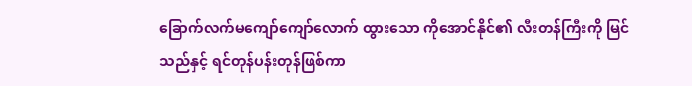ခြောက်လက်မကျော်ကျော်လောက် ထွားသော ကိုအောင်နိုင်၏ လီးတန်ကြီးကို မြင်သည်နှင့် ရင်တုန်ပန်းတုန်ဖြစ်ကာ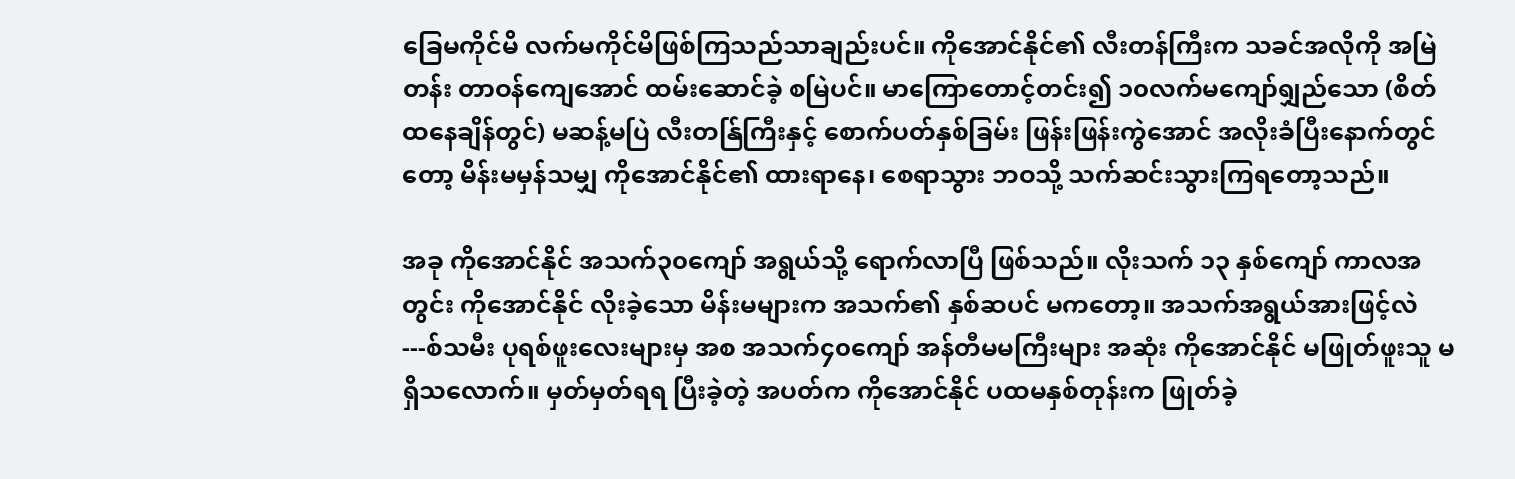ခြေမကိုင်မိ လက်မကိုင်မိဖြစ်ကြသည်သာချည်းပင်။ ကိုအောင်နိုင်၏ လီးတန်ကြီးက သခင်အလိုကို အမြဲတန်း တာဝန်ကျေအောင် ထမ်းဆောင်ခဲ့ စမြဲပင်။ မာကြောတောင့်တင်း၍ ၁၀လက်မကျော်ရျှည်သော (စိတ်ထနေချိန်တွင်) မဆန့်မပြဲ လီးတန်ြကြီးနှင့် စောက်ပတ်နှစ်ခြမ်း ဖြန်းဖြန်းကွဲအောင် အလိုးခံပြီးနောက်တွင်တော့ မိန်းမမှန်သမျှ ကိုအောင်နိုင်၏ ထားရာနေ၊ စေရာသွား ဘဝသို့ သက်ဆင်းသွားကြရတော့သည်။

အခု ကိုအောင်နိုင် အသက်၃၀ကျော် အရွယ်သို့ ရောက်လာပြီ ဖြစ်သည်။ လိုးသက် ၁၃ နှစ်ကျော် ကာလအတွင်း ကိုအောင်နိုင် လိုးခဲ့သော မိန်းမများက အသက်၏ နှစ်ဆပင် မကတော့။ အသက်အရွယ်အားဖြင့်လဲ ---စ်သမီး ပုရစ်ဖူးလေးများမှ အစ အသက်၄၀ကျော် အန်တီမမကြီးများ အဆုံး ကိုအောင်နိုင် မဖြုတ်ဖူးသူ မရှိသလောက်။ မှတ်မှတ်ရရ ပြီးခဲ့တဲ့ အပတ်က ကိုအောင်နိုင် ပထမနှစ်တုန်းက ဖြုတ်ခဲ့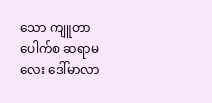သော ကျူတာပေါက်စ ဆရာမလေး ဒေါ်မာလာ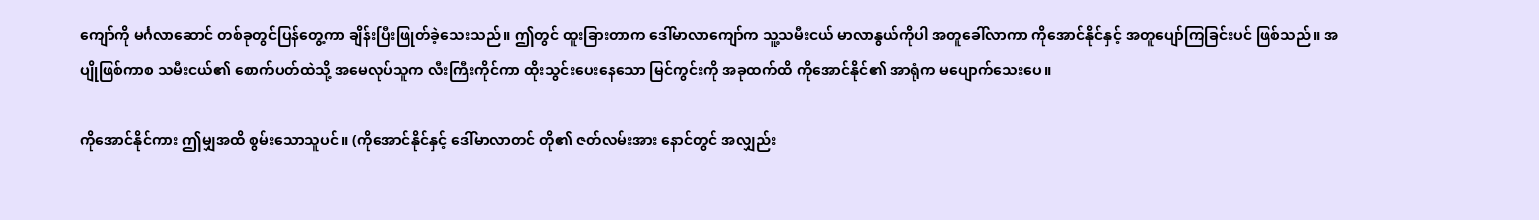ကျော်ကို မင်္ဂလာဆောင် တစ်ခုတွင်ပြန်တွေ့ကာ ချိန်းပြီးဖြုတ်ခဲ့သေးသည်။ ဤတွင် ထူးခြားတာက ဒေါ်မာလာကျော်က သူ့သမီးငယ် မာလာနွယ်ကိုပါ အတူခေါ်လာကာ ကိုအောင်နိုင်နှင့် အတူပျော်ကြခြင်းပင် ဖြစ်သည်။ အပျိုဖြစ်ကာစ သမီးငယ်၏ စောက်ပတ်ထဲသို့ အမေလုပ်သူက လီးကြီးကိုင်ကာ ထိုးသွင်းပေးနေသော မြင်ကွင်းကို အခုထက်ထိ ကိုအောင်နိုင်၏ အာရုံက မပျောက်သေးပေ။

ကိုအောင်နိုင်ကား ဤမျှအထိ စွမ်းသောသူပင်။ (ကိုအောင်နိုင်နှင့် ဒေါ်မာလာတင် တို၏ ဇတ်လမ်းအား နောင်တွင် အလျှည်း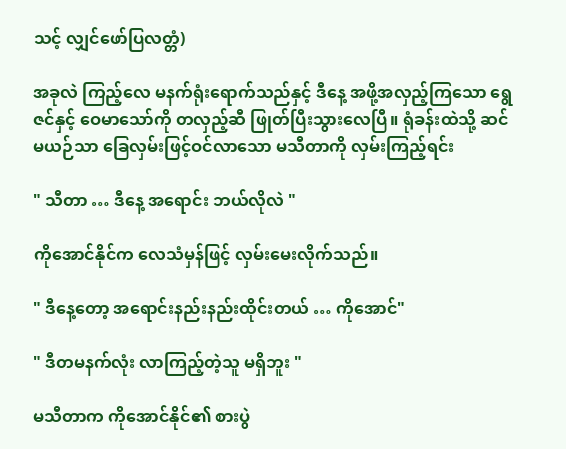သင့် လျှင်ဖော်ပြလတ္တံ)

အခုလဲ ကြည့်လေ မနက်ရုံးရောက်သည်နှင့် ဒီနေ့ အဖို့အလှည့်ကြသော ရွေဇင်နှင့် ဝေမာသော်ကို တလှည့်ဆီ ဖြုတ်ပြီးသွားလေပြီ။ ရုံခန်းထဲသို့ ဆင်မယဉ်သာ ခြေလှမ်းဖြင့်ဝင်လာသော မသီတာကို လှမ်းကြည့်ရင်း

" သီတာ … ဒီနေ့ အရောင်း ဘယ်လိုလဲ "

ကိုအောင်နိုင်က လေသံမှန်ဖြင့် လှမ်းမေးလိုက်သည်။

" ဒီနေ့တော့ အရောင်းနည်းနည်းထိုင်းတယ် … ကိုအောင်"

" ဒီတမနက်လုံး လာကြည့်တဲ့သူ မရှိဘူး "

မသီတာက ကိုအောင်နိုင်၏ စားပွဲ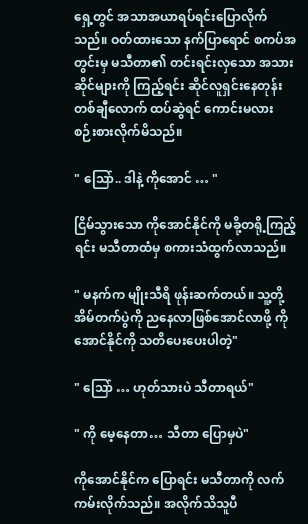ရှေ့တွင် အသာအယာရပ်ရင်းပြောလိုက်သည်။ ဝတ်ထားသော နက်ပြာရောင် စကပ်အတွင်းမှ မသီတာ၏ တင်းရင်းလှသော အသားဆိုင်များကို ကြည့်ရင်း ဆိုင်လူရှင်းနေတုန်း တစ်ချီလောက် ထပ်ဆွဲရင် ကောင်းမလား စဉ်းစားလိုက်မိသည်။

" သြော်.. ဒါနဲ့ ကိုအောင် … "

ငြိမ်သွားသော ကိုအောင်နိုင်ကို မခို့တရို့ကြည့်ရင်း မသီတာထံမှ စကားသံထွက်လာသည်။

" မနက်က မျိုးသီရိ ဖုန်းဆက်တယ်။ သူ့တို့ အိမ်တက်ပွဲကို ညနေလာဖြစ်အောင်လာဖို့ ကိုအောင်နိုင်ကို သတိပေးပေးပါတဲ့"

" သြော် … ဟုတ်သားပဲ သီတာရယ်"

" ကို မေ့နေတာ… သီတာ ပြောမှပဲ"

ကိုအောင်နိုင်က ပြောရင်း မသီတာကို လက်ကမ်းလိုက်သည်။ အလိုက်သိသူပီ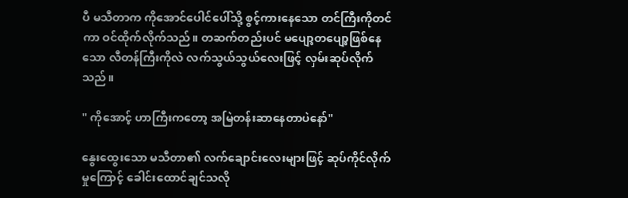ပီ မသီတာက ကိုအောင်ပေါင်ပေါ်သို့ စွင့်ကားနေသော တင်ကြီးကိုတင်ကာ ဝင်ထိုက်လိုက်သည်။ တဆက်တည်းပင် မပျော့တပျော့ဖြစ်နေသော လီတန်ကြီးကိုလဲ လက်သွယ်သွယ်လေးဖြင့် လှမ်းဆုပ်လိုက်သည်။

" ကိုအောင့် ဟာကြီးကတော့ အမြဲတန်းဆာနေတာပဲနော်"

နွေးထွေးသော မသီတာ၏ လက်ချောင်းလေးများဖြင့် ဆုပ်ကိုင်လိုက်မှုကြောင့် ခေါင်းထောင်ချင်သလို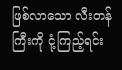ဖြစ်လာသော လီးတန်ကြီးကို ငုံ့ကြည့်ရင်း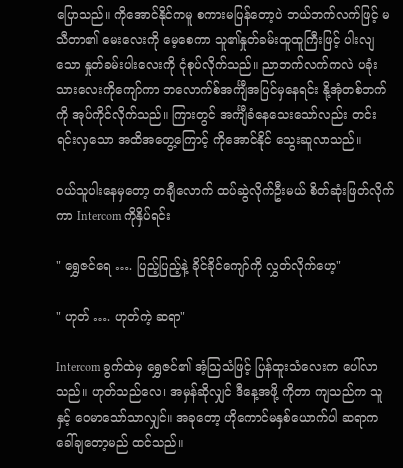ပြောသည်။ ကိုအောင်နိုင်ကမူ စကားမပြန်တော့ပဲ ဘယ်ဘက်လက်ဖြင့် မသီတာ၏ မေးလေးကို မေ့စေကာ သူ၏နှုတ်ခမ်းထူထူကြီးဖြင့် ပါးလျသော နှုတ်ခမ်းပါးလေးကို ငုံစုပ်လိုက်သည်။ ညာဘက်လက်ကလဲ ပခုံးသားလေးကိုကျော်ကာ ဘလောက်စ်အင်္ကျီအပြင်မှနေရင်း နို့အုံတစ်ဘက်ကို အုပ်ကိုင်လိုက်သည်။ ကြားတွင် အင်္ကျီခံနေသေးသော်လည်း တင်းရင်းလှသော အထိအတွေ့ကြောင့် ကိုအောင်နိုင် သွေးဆူလာသည်။

ဝယ်သူပါးနေမှတော့ တချီလောက် ထပ်ဆွဲလိုက်ဦးမယ် စိတ်ဆုံးဖြတ်လိုက်ကာ Intercom ကိုနှိပ်ရင်း

" ရွှေဇင်ရေ …. ပြည့်ပြည့်နဲ့ ခိုင်ခိုင်ကျော်ကို လွှတ်လိုက်ဟေ့"

" ဟုတ် …. ဟုတ်ကဲ့ ဆရာ"

Intercom ခွက်ထဲမှ ရွှေဇင်၏ အံ့သြသံဖြင့် ပြန်ထူးသံလေးက ပေါ်လာသည်။ ဟုတ်သည်လေ၊ အမှန်ဆိုလျှင် ဒီနေ့အဖို့ ကိုတာ ကျသည်က သူနှင့် ဝေမာသော်သာလျှင်။ အခုတော့ ဟိုကောင်မနှစ်ယောက်ပါ ဆရာက ခေါ်ချတော့မည် ထင်သည်။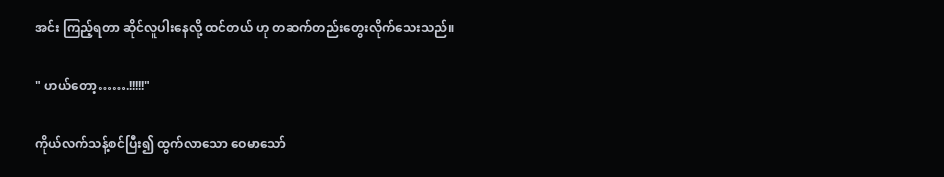အင်း ကြည့်ရတာ ဆိုင်လူပါးနေလို့ ထင်တယ် ဟု တဆက်တည်းတွေးလိုက်သေးသည်။

" ဟယ်တော့…….!!!!!"

ကိုယ်လက်သန့်စင်ပြီး၍ ထွက်လာသော ဝေမာသော်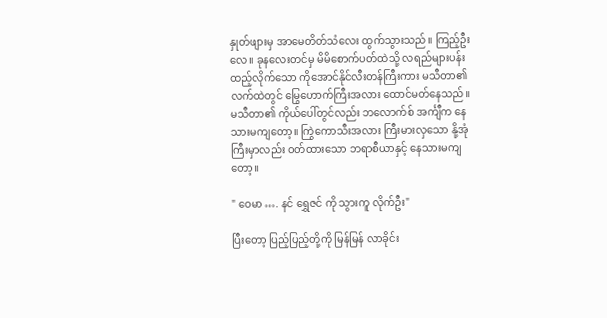နှုတ်ဖျားမှ အာမေတိတ်သံလေး ထွက်သွားသည်။ ကြည့်ဦးလေ။ ခုနလေးတင်မှ မိမိစောက်ပတ်ထဲသို့ လရည်များပန်းထည့်လိုက်သော ကိုအောင်နိုင်လီးတန်ကြီးကား မသီတာ၏ လက်ထဲတွင် မြွေဟောက်ကြီးအလား ထောင်မတ်နေသည်။ မသီတာ၏ ကိုယ်ပေါ်တွင်လည်း ဘလောက်စ် အင်္ကျီက နေသားမကျတော့။ ကြွဲကောသီးအလား ကြီးမားလှသော နို့အုံကြီးမှာလည်း ဝတ်ထားသော ဘရာစီယာနှင့် နေသားမကျတော့။

" ဝေမာ …. နင် ရွှေဇင် ကို သွားကူ လိုက်ဦး"

ပြီးတော့ ပြည့်ပြည့်တို့ကို မြန်မြန် လာခိုင်း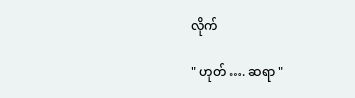လိုက်

" ဟုတ် …. ဆရာ "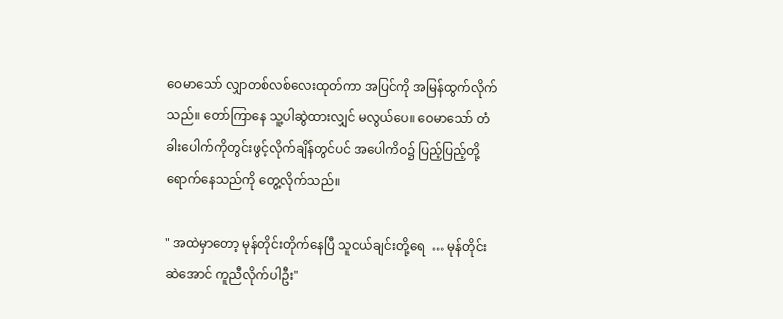ဝေမာသော် လျှာတစ်လစ်လေးထုတ်ကာ အပြင်ကို အမြန်ထွက်လိုက်သည်။ တော်ကြာနေ သူ့ပါဆွဲထားလျှင် မလွယ်ပေ။ ဝေမာသော် တံခါးပေါက်ကိုတွင်းဖွင့်လိုက်ချိန်တွင်ပင် အပေါကိဝ၌ ပြည့်ပြည့်တို့ရောက်နေသည်ကို တွေ့လိုက်သည်။

" အထဲမှာတော့ မုန်တိုင်းတိုက်နေပြီ သူငယ်ချင်းတို့ရေ  … မုန်တိုင်းဆဲအောင် ကူညီလိုက်ပါဦး"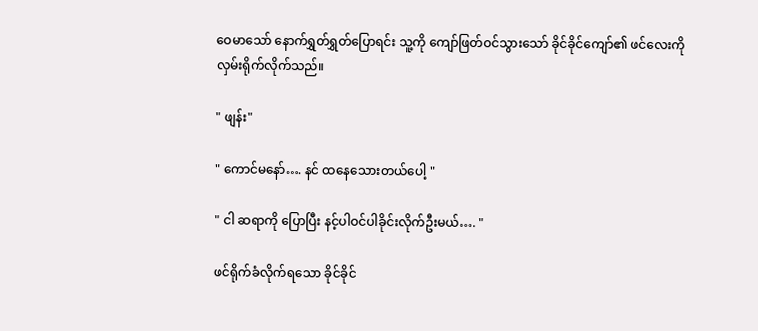ဝေမာသော် နောက်ရွှတ်ရွှတ်ပြောရင်း သူ့ကို ကျော်ဖြတ်ဝင်သွားသော် ခိုင်ခိုင်ကျော်၏ ဖင်လေးကို လှမ်းရိုက်လိုက်သည်။

" ဖျန်း"

" ကောင်မနော်…. နင် ထနေသေားတယ်ပေါ့ "

" ငါ ဆရာကို ပြောပြီး နင့်ပါဝင်ပါခိုင်းလိုက်ဦးမယ်…. "

ဖင်ရိုက်ခံလိုက်ရသော ခိုင်ခိုင်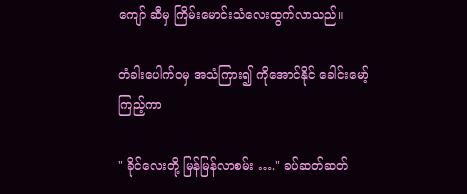ကျော် ဆီမှ ကြိမ်းမောင်းသံလေးထွက်လာသည်။

တံခါးပေါက်ဝမှ အသံကြား၍ ကိုအောင်နိုင် ခေါင်းမော့်ကြည့်ကာ

" ခိုင်လေးတို့ မြန်မြန်လာစမ်း …." ခပ်ဆတ်ဆတ်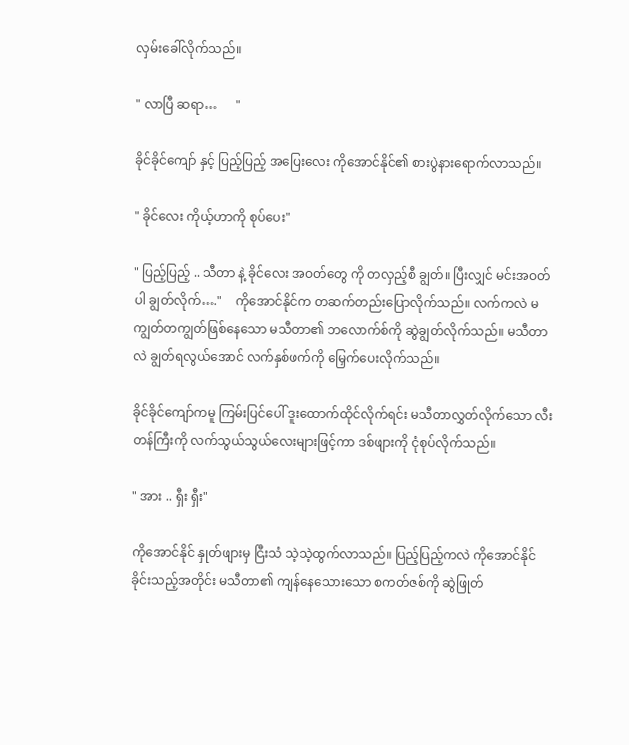လှမ်းခေါ်လိုက်သည်။

" လာပြီ ဆရာ…      "

ခိုင်ခိုင်ကျော် နှင့် ပြည့်ပြည့် အပြေးလေး ကိုအောင်နိုင်၏ စားပွဲနားရောက်လာသည်။

" ခိုင်လေး ကိုယ့်ဟာကို စုပ်ပေး"

" ပြည့်ပြည့် .. သီတာ နဲ့ ခိုင်လေး အဝတ်တွေ ကို တလှည့်စီ ချွတ်။ ပြီးလျှင် မင်းအဝတ်ပါ ချွတ်လိုက်…."    ကိုအောင်နိုင်က တဆက်တည်းပြောလိုက်သည်။ လက်ကလဲ မကျွတ်တကျွတ်ဖြစ်နေသော မသီတာ၏ ဘလောက်စ်ကို ဆွဲချွတ်လိုက်သည်။ မသီတာလဲ ချွတ်ရလွယ်အောင် လက်နှစ်ဖက်ကို မြှေက်ပေးလိုက်သည်။

ခိုင်ခိုင်ကျော်ကမူ ကြမ်းပြင်ပေါ် ဒူးထောက်ထိုင်လိုက်ရင်း မသီတာလွှတ်လိုက်သော လီးတန်ကြီးကို လက်သွယ်သွယ်လေးများဖြင့်ကာ ဒစ်ဖျားကို ငုံစုပ်လိုက်သည်။

" အား .. ရှီး ရှီး"

ကိုအောင်နိုင် နှုတ်ဖျားမှ ငြီးသံ သဲ့သဲ့ထွက်လာသည်။ ပြည့်ပြည့်ကလဲ ကိုအောင်နိုင် ခိုင်းသည့်အတိုင်း မသီတာ၏ ကျန်နေသေားသော စကတ်ဇစ်ကို ဆွဲဖြုတ်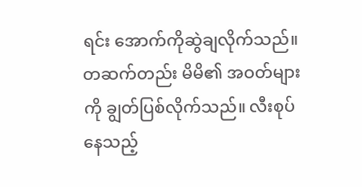ရင်း အောက်ကိုဆွဲချလိုက်သည်။ တဆက်တည်း မိမိ၏ အဝတ်များကို ချွတ်ပြစ်လိုက်သည်။ လီးစုပ်နေသည့်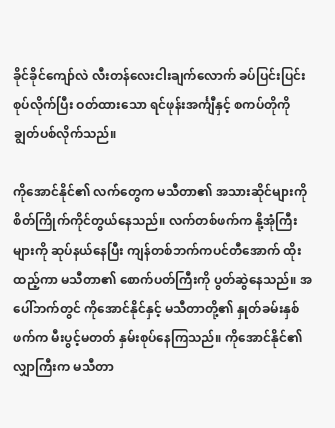ခိုင်ခိုင်ကျော်လဲ လီးတန်လေးငါးချက်လောက် ခပ်ပြင်းပြင်းစုပ်လိုက်ပြီး ဝတ်ထားသော ရင်ဖုန်းအင်္ကျီနှင့် စကပ်တိုကို ချွတ်ပစ်လိုက်သည်။

ကိုအောင်နိုင်၏ လက်တွေက မသီတာ၏ အသားဆိုင်များကို စိတ်ကြိုက်ကိုင်တွယ်နေသည်။ လက်တစ်ဖက်က နို့အုံကြီးများကို ဆုပ်နယ်နေပြီး ကျန်တစ်ဘက်ကပင်တီအောက် ထိုးထည့်ကာ မသီတာ၏ စောက်ပတ်ကြီးကို ပွတ်ဆွဲနေသည်။ အပေါ်ဘက်တွင် ကိုအောင်နိုင်နှင့် မသီတာတို့၏ နှုတ်ခမ်းနှစ်ဖက်က မီးပွင့်မတတ် နှမ်းစုပ်နေကြသည်။ ကိုအောင်နိုင်၏ လျှာကြီးက မသီတာ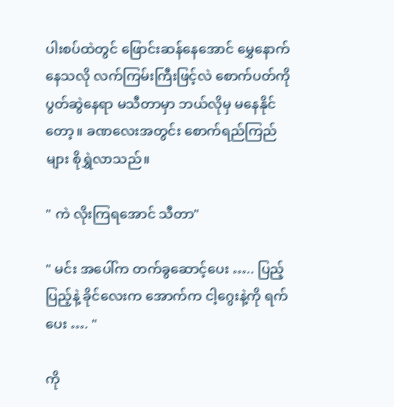ပါးစပ်ထဲတွင် ဖြောင်းဆန်နေအောင် မွှေနောက်နေသလို လက်ကြမ်းကြီးဖြင့်လဲ စောက်ပတ်ကို ပွတ်ဆွဲနေရာ မသီတာမှာ ဘယ်လိုမှ မနေနိုင်တော့။ ခဏလေးအတွင်း စောက်ရည်ကြည်များ စိုရွှဲလာသည်။

" ကဲ လိုးကြရအောင် သီတာ"

" မင်း အပေါ်က တက်ခွဆောင့်ပေး ….. ပြည့်ပြည့်နဲ့ ခိုင်လေးက အောက်က ငါ့ဂွေးနဲ့ကို ရက်ပေး …. "

ကို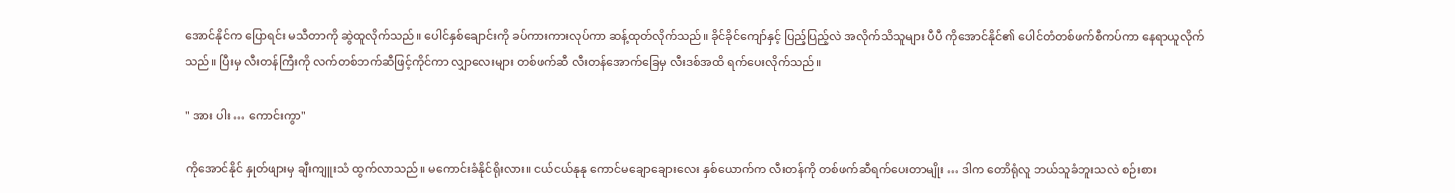အောင်နိုင်က ပြောရင်း မသီတာကို ဆွဲထူလိုက်သည်။ ပေါင်နှစ်ချောင်းကို ခပ်ကားကားလုပ်ကာ ဆန့်ထုတ်လိုက်သည်။ ခိုင်ခိုင်ကျော်နှင့် ပြည့်ပြည့်လဲ အလိုက်သိသူများ ပီပီ ကိုအောင်နိုင်၏ ပေါင်တံတစ်ဖက်စီကပ်ကာ နေရာယူလိုက်သည်။ ပြီးမှ လီးတန်ကြီးကို လက်တစ်ဘက်ဆီဖြင့်ကိုင်ကာ လျှာလေးများ တစ်ဖက်ဆီ လီးတန်အောက်ခြေမှ လီးဒစ်အထိ ရက်ပေးလိုက်သည်။

" အား ပါး … ကောင်းကွာ"

ကိုအောင်နိုင် နှုတ်ဖျားမှ ချီးကျူးသံ ထွက်လာသည်။ မကောင်းခံနိုင်ရိုးလား။ ငယ်ငယ်နုနု ကောင်မချောချေားလေး နှစ်ယောက်က လီးတန်ကို တစ်ဖက်ဆီရက်ပေးတာမျိုး … ဒါက တောိရုံလူ ဘယ်သူခံဘူးသလဲ စဉ်းစား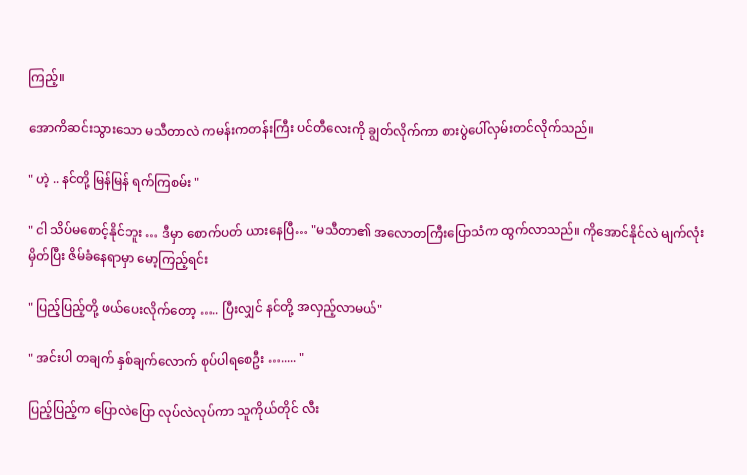ကြည့်။

အောကိဆင်းသွားသော မသီတာလဲ ကမန်းကတန်းကြီး ပင်တီလေးကို ချွတ်လိုက်ကာ စားပွဲပေါ်လှမ်းတင်လိုက်သည်။

" ဟဲ့ .. နင်တို့ မြန်မြန် ရက်ကြစမ်း "

" ငါ သိပ်မစောင့်နိုင်ဘူး … ဒီမှာ စောက်ပတ် ယားနေပြီ… "မသီတာ၏ အလောတကြီးပြောသံက ထွက်လာသည်။ ကိုအောင်နိုင်လဲ မျက်လုံးမှိတ်ပြီး ဇိမ်ခံနေရာမှာ မော့ကြည့်ရင်း

" ပြည့်ပြည့်တို့ ဖယ်ပေးလိုက်တော့ ….. ပြီးလျှင် နင်တို့ အလှည့်လာမယ်"

" အင်းပါ တချက် နှစ်ချက်လောက် စုပ်ပါရစေဦး …..... "

ပြည့်ပြည့်က ပြောလဲပြော လုပ်လဲလုပ်ကာ သူကိုယ်တိုင် လီး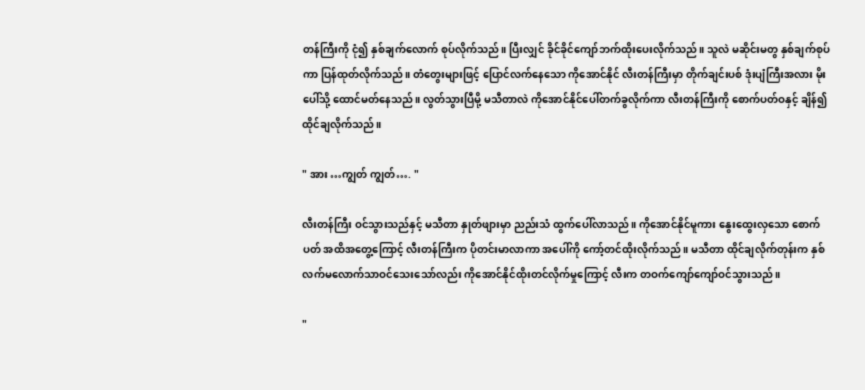တန်ကြီးကို ငုံ၍ နှစ်ချက်လောက် စုပ်လိုက်သည်။ ပြီးလျှင် ခိုင်ခိုင်ကျော်ဘက်ထိုးပေးလိုက်သည်။ သူလဲ မဆိုင်းမတွ နှစ်ချက်စုပ်ကာ ပြန်ထုတ်လိုက်သည်။ တံတွေးများဖြင့် ပြောင်လက်နေသော ကိုအောင်နိုင် လီးတန်ကြီးမှာ တိုက်ချင်းပစ် ဒုံးပျံကြီးအလား မိုးပေါ်သို့ ထောင်မတ်နေသည်။ လွတ်သွားပြီမို့ မသီတာလဲ ကိုအောင်နိုင်ပေါ်တက်ခွလိုက်ကာ လီးတန်ကြီးကို စောက်ပတ်ဝနှင့် ချိန်၍ ထိုင်ချလိုက်သည်။

" အား …ကျွတ် ကျွတ်…. "

လီးတန်ကြီး ဝင်သွားသည်နှင့် မသီတာ နှုတ်ဖျားမှာ ညည်းသံ ထွက်ပေါ်လာသည်။ ကိုအောင်နိုင်မူကား နွေးထွေးလှသော စောက်ပတ် အထိအတွေ့ကြောင့် လီးတန်ကြီးက ပိုတင်းမာလာကာ အပေါ်ကို ကော့်တင်ထိုးလိုက်သည်။ မသီတာ ထိုင်ချလိုက်တုန်းက နှစ်လက်မလောက်သာဝင်သေးသော်လည်း ကိုအောင်နိုင်ထိုးတင်လိုက်မှုကြောင့် လီးက တဝက်ကျော်ကျော်ဝင်သွားသည်။

"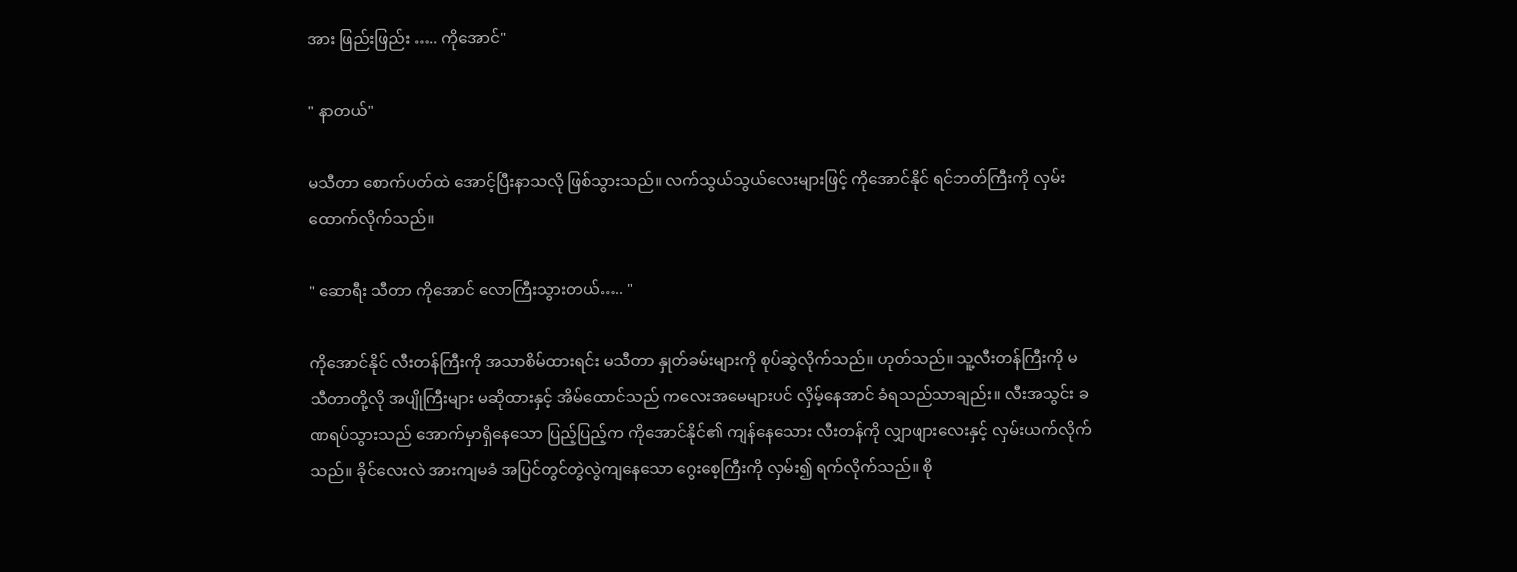အား ဖြည်းဖြည်း ….. ကိုအောင်"

" နာတယ်"

မသီတာ စောက်ပတ်ထဲ အောင့်ပြီးနာသလို ဖြစ်သွားသည်။ လက်သွယ်သွယ်လေးများဖြင့် ကိုအောင်နိုင် ရင်ဘတ်ကြီးကို လှမ်းထောက်လိုက်သည်။

" ဆောရီး သီတာ ကိုအောင် လောကြီးသွားတယ်….. "

ကိုအောင်နိုင် လီးတန်ကြီးကို အသာစိမ်ထားရင်း မသီတာ နှုတ်ခမ်းများကို စုပ်ဆွဲလိုက်သည်။ ဟုတ်သည်။ သူ့လီးတန်ကြီးကို မသီတာတို့လို အပျိုကြီးများ မဆိုထားနှင့် အိမ်ထောင်သည် ကလေးအမေများပင် လှိမ့်နေအာင် ခံရသည်သာချည်း။ လီးအသွင်း ခဏရပ်သွားသည် အောက်မှာရှိနေသော ပြည့်ပြည့်က ကိုအောင်နိုင်၏ ကျန်နေသေား လီးတန်ကို လျှာဖျားလေးနှင့် လှမ်းယက်လိုက်သည်။ ခိုင်လေးလဲ အားကျမခံ အပြင်တွင်တွဲလွဲကျနေသော ဂွေးစေ့ကြီးကို လှမ်း၍ ရက်လိုက်သည်။ စို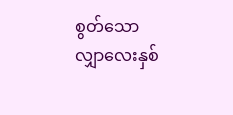စွတ်သော လျှာလေးနှစ်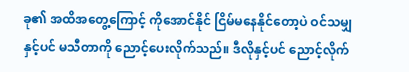ခု၏ အထိအတွေ့ကြောင့် ကိုအောင်နိုင် ငြိမ်မနေနိုင်တော့ပဲ ဝင်သမျှနှင့်ပင် မသီတာကို ညောင့်ပေးလိုက်သည်။ ဒီလိုနှင့်ပင် ညောင့်လိုက်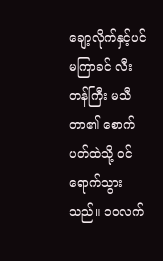ချော့လိုက်နှင့်ပင် မကြာခင် လီးတန်ကြီး မသီတာ၏ စောက်ပတ်ထဲသို့ ဝင်ရောက်သွားသည်။ ၁၀လက်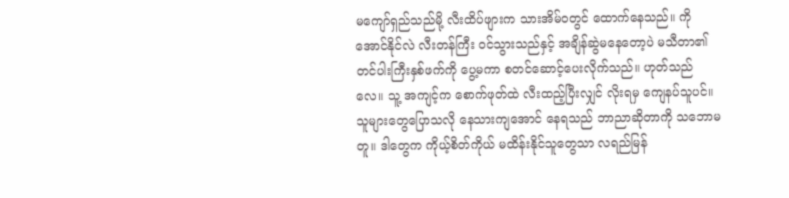မကျော်ရှည်သည်မို့ လီးထိပ်ဖျားက သားအိမ်ဝတွင် ထောက်နေသည်။ ကိုအောင်နိုင်လဲ လီးတန်ကြီး ဝင်သွားသည်နှင့် အချိန်ဆွဲမနေတော့ပဲ မသီတာ၏ တင်ပါးကြီးနှစ်ဖက်ကို ပွေ့မကာ စတင်ဆောင့်ပေးလိုက်သည်။ ဟုတ်သည်လေ။ သူ့ အကျင့်က စောက်ဖုတ်ထဲ လီးထည့်ပြီးလျှင် လိုးရမှ ကျေနပ်သူပင်။ သူများတွေပြောသလို နေသားကျအောင် နေရသည် ဘာညာဆိုတာကို သဘောမတူ။ ဒါတွေက ကိုယ့်စိတ်ကိုယ် မထိန်းနိုင်သူတွေသာ လရည်မြန်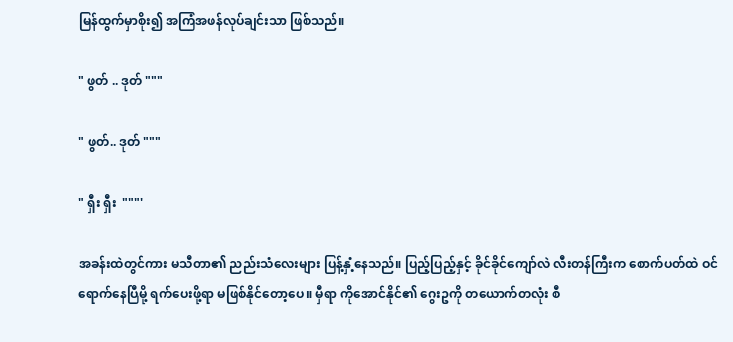မြန်ထွက်မှာစိုး၍ အကြံအဖန်လုပ်ချင်းသာ ဖြစ်သည်။

" ဖွတ် .. ဒုတ် """

" ဖွတ်.. ဒုတ် """

" ရှီး ရှီး  """'

အခန်းထဲတွင်ကား မသီတာ၏ ညည်းသံလေးများ ပြန့်နှံ့နေသည်။ ပြည့်ပြည့်နှင့် ခိုင်ခိုင်ကျော်လဲ လီးတန်ကြီးက စောက်ပတ်ထဲ ဝင်ရောက်နေပြီမို့ ရက်ပေးဖို့ရာ မဖြစ်နိုင်တော့ပေ။ မှီရာ ကိုအောင်နိုင်၏ ဂွေးဥကို တယောက်တလုံး စီ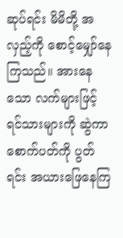ဆုပ်ရင်း မိမိတို့ အလှည့်ကို စောင့်မျှော်နေကြသည်။ အားနေသော လက်များဖြင့် ရင်သားများကို ဆွဲကာ စောက်ပတ်ကို ပွတ်ရင်း အယားဖြေနေကြ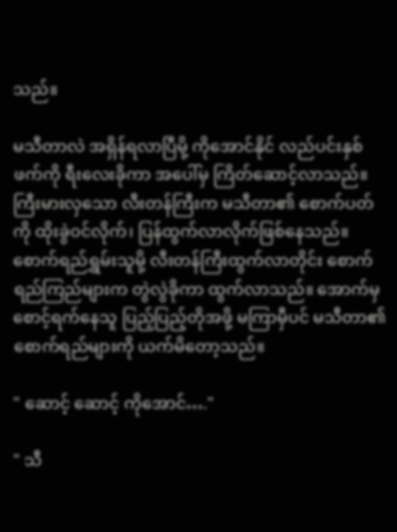သည်။

မသီတာလဲ အရှိန်ရလာပြီမို့ ကိုအောင်နိုင် လည်ပင်းနှစ်ဖက်ကို ရီးလေးခိုကာ အပေါ်မှ ကြိတ်ဆောင့်လာသည်။ ကြီးမားလှသော လီးတန်ကြီးက မသီတာ၏ စောက်ပတ်ကို ထိုးခွဲဝင်လိုက်၊ ပြန်ထွက်လာလိုက်ဖြစ်နေသည်။ စောက်ရည်ရွှမ်းသူမို့ လီးတန်ကြီးထွက်လာတိုင်း စောက်ရည်ကြည်များက တွဲလွဲခိုကာ ထွက်လာသည်။ အောက်မှစောင့်ရက်နေသူ ပြည့်ပြည့်တိုအဖို့ မကြာမှီပင် မသီတာ၏ စောက်ရည်များကို ယက်မိတော့သည်။

" ဆောင့် ဆောင့် ကိုအောင်…."

" သီ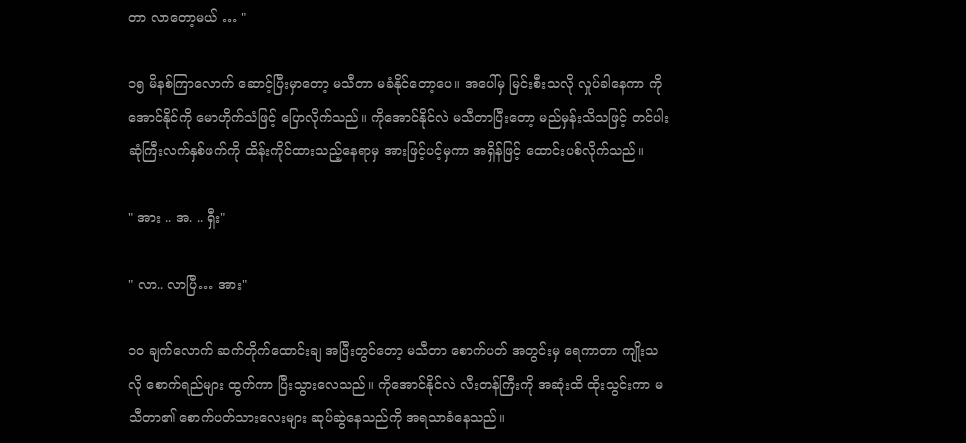တာ လာတော့မယ် … "

၁၅ မိနစ်ကြာလောက် ဆောင့်ပြီးမှာတော့ မသီတာ မခံနိုင်တော့ပေ။ အပေါ်မှ မြင်းစီးသလို လှုပ်ခါနေကာ ကိုအောင်နိုင်ကို မောဟိုက်သံဖြင့် ပြောလိုက်သည်။ ကိုအောင်နိုင်လဲ မသီတာပြီးတော့ မည်မှန်းသိသဖြင့် တင်ပါးဆုံကြီးလက်နှစ်ဖက်ကို ထိန်းကိုင်ထားသည့်နေရာမှ အားဖြင့်ပင့်မှကာ အရှိန်ဖြင့် ထောင်းပစ်လိုက်သည်။

" အား .. အ. .. ရှီး"

" လာ.. လာပြီ… အား"

၁၀ ချက်လောက် ဆက်တိုက်ထောင်းချ အပြီးတွင်တော့ မသီတာ စောက်ပတ် အတွင်းမှ ရေကာတာ ကျိုးသလို စောက်ရည်များ ထွက်ကာ ပြီးသွားလေသည်။ ကိုအောင်နိုင်လဲ လီးတန်ကြီးကို အဆုံးထိ ထိုးသွင်းကာ မသီတာ၏ စောက်ပတ်သားလေးများ ဆုပ်ဆွဲနေသည်ကို အရသာခံနေသည်။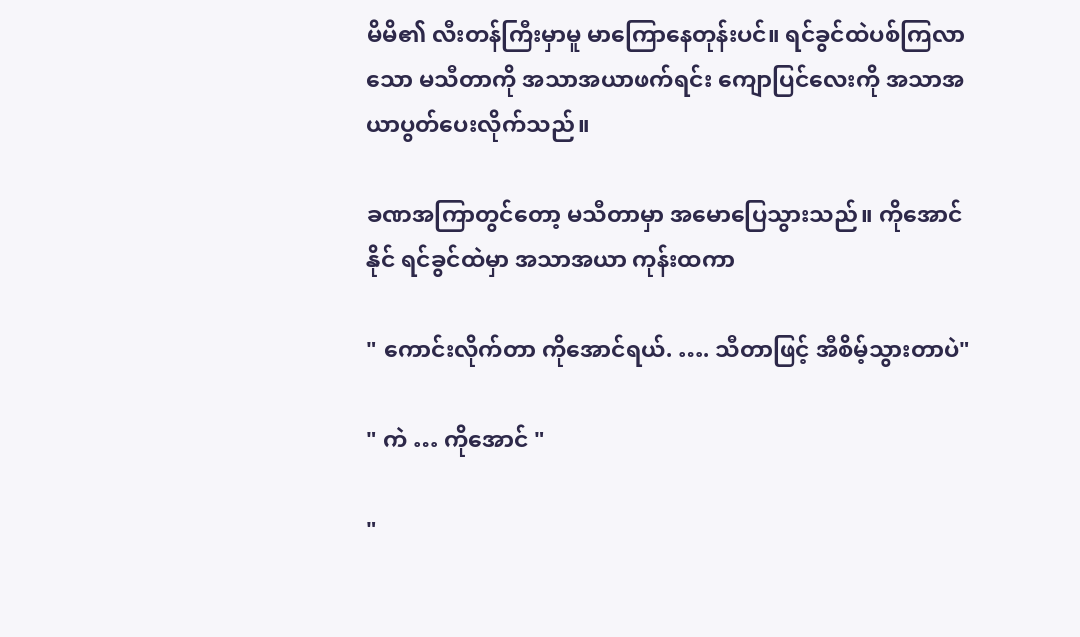မိမိ၏ လီးတန်ကြီးမှာမူ မာကြောနေတုန်းပင်။ ရင်ခွင်ထဲပစ်ကြလာသော မသီတာကို အသာအယာဖက်ရင်း ကျောပြင်လေးကို အသာအယာပွတ်ပေးလိုက်သည်။

ခဏအကြာတွင်တော့ မသီတာမှာ အမောပြေသွားသည်။ ကိုအောင်နိုင် ရင်ခွင်ထဲမှာ အသာအယာ ကုန်းထကာ

" ကောင်းလိုက်တာ ကိုအောင်ရယ်. …. သီတာဖြင့် အီစိမ့်သွားတာပဲ"

" ကဲ … ကိုအောင် "

"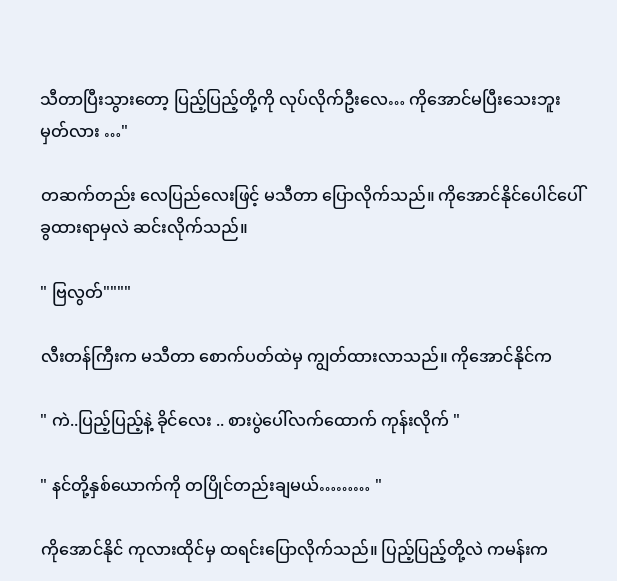သီတာပြီးသွားတော့ ပြည့်ပြည့်တို့ကို လုပ်လိုက်ဦးလေ… ကိုအောင်မပြီးသေးဘူး မှတ်လား …"

တဆက်တည်း လေပြည်လေးဖြင့် မသီတာ ပြောလိုက်သည်။ ကိုအောင်နိုင်ပေါင်ပေါ်ခွထားရာမှလဲ ဆင်းလိုက်သည်။

" ဗြလွတ်""""

လီးတန်ကြီးက မသီတာ စောက်ပတ်ထဲမှ ကျွတ်ထားလာသည်။ ကိုအောင်နိုင်က

" ကဲ..ပြည့်ပြည့်နဲ့ ခိုင်လေး .. စားပွဲပေါ်လက်ထောက် ကုန်းလိုက် "

" နင်တို့နှစ်ယောက်ကို တပြိုင်တည်းချမယ်……… "

ကိုအောင်နိုင် ကုလားထိုင်မှ ထရင်းပြောလိုက်သည်။ ပြည့်ပြည့်တို့လဲ ကမန်းက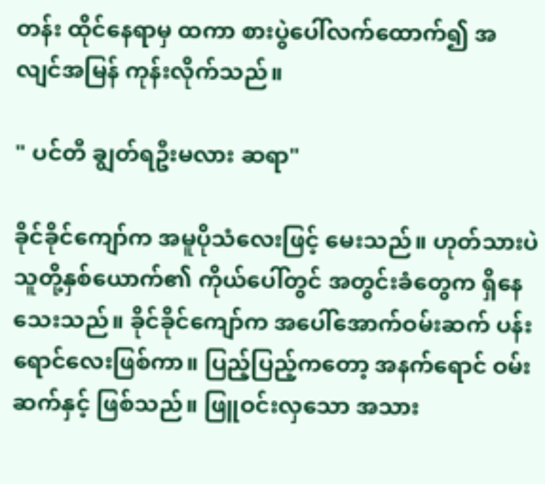တန်း ထိုင်နေရာမှ ထကာ စားပွဲပေါ်လက်ထောက်၍ အလျင်အမြန် ကုန်းလိုက်သည်။

" ပင်တီ ချွတ်ရဦးမလား ဆရာ"

ခိုင်ခိုင်ကျော်က အမူပိုသံလေးဖြင့် မေးသည်။ ဟုတ်သားပဲ သူတို့နှစ်ယောက်၏ ကိုယ်ပေါ်တွင် အတွင်းခံတွေက ရှိနေသေးသည်။ ခိုင်ခိုင်ကျော်က အပေါ်အောက်ဝမ်းဆက် ပန်းရောင်လေးဖြစ်ကာ။ ပြည့်ပြည့်ကတော့ အနက်ရောင် ဝမ်းဆက်နှင့် ဖြစ်သည်။ ဖြူဝင်းလှသော အသား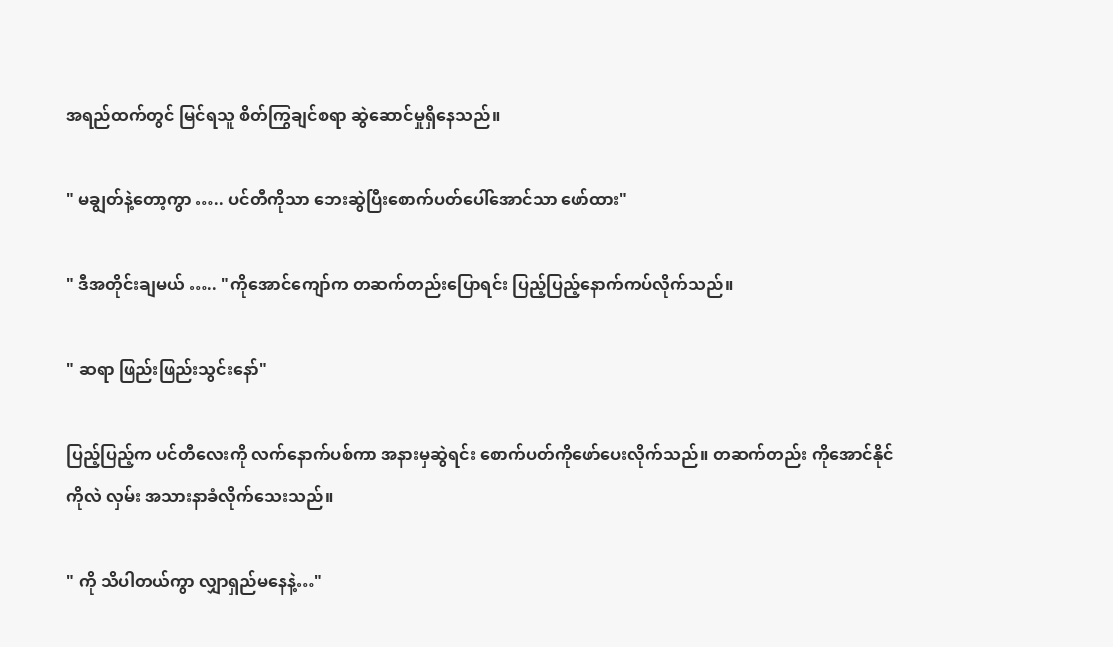အရည်ထက်တွင် မြင်ရသူ စိတ်ကြွချင်စရာ ဆွဲဆောင်မှုရှိနေသည်။

" မချွတ်နဲ့တော့ကွာ ….. ပင်တီကိုသာ ဘေးဆွဲပြီးစောက်ပတ်ပေါ်အောင်သာ ဖော်ထား"

" ဒီအတိုင်းချမယ် ….. "ကိုအောင်ကျော်က တဆက်တည်းပြောရင်း ပြည့်ပြည့်နောက်ကပ်လိုက်သည်။

" ဆရာ ဖြည်းဖြည်းသွင်းနော်"

ပြည့်ပြည့်က ပင်တီလေးကို လက်နောက်ပစ်ကာ အနားမှဆွဲရင်း စောက်ပတ်ကိုဖော်ပေးလိုက်သည်။ တဆက်တည်း ကိုအောင်နိုင်ကိုလဲ လှမ်း အသားနာခံလိုက်သေးသည်။

" ကို သိပါတယ်ကွာ လျှာရှည်မနေနဲ့…"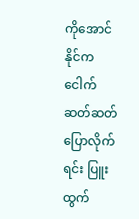ကိုအောင်နိုင်က ငေါက်ဆတ်ဆတ် ပြောလိုက်ရင်း ပြူးထွက်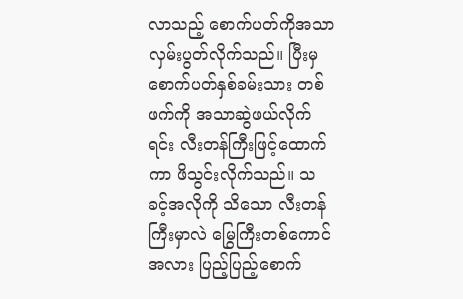လာသည့် စောက်ပတ်ကိုအသာ လှမ်းပွတ်လိုက်သည်။ ပြီးမှ စောက်ပတ်နှစ်ခမ်းသား တစ်ဖက်ကို အသာဆွဲဖယ်လိုက်ရင်း လီးတန်ကြီးဖြင့်ထောက်ကာ ဖိသွင်းလိုက်သည်။ သခင့်အလိုကို သိသော လီးတန်ကြီးမှာလဲ မြွေကြီးတစ်ကောင် အလား ပြည့်ပြည့်စောက်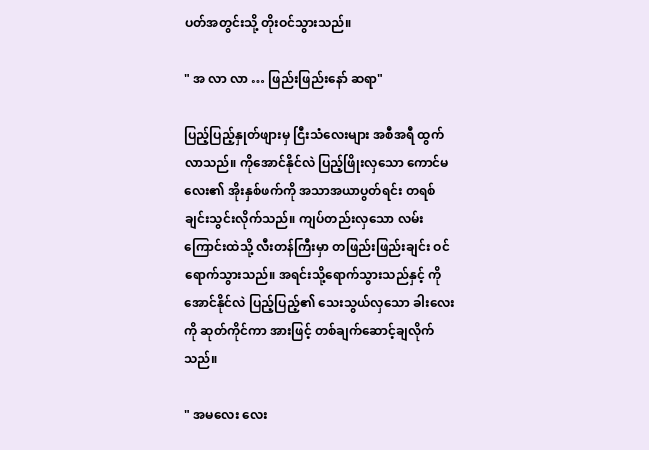ပတ်အတွင်းသို့ တိုးဝင်သွားသည်။

" အ လာ လာ … ဖြည်းဖြည်းနော် ဆရာ"

ပြည့်ပြည့်နှုတ်ဖျားမှ ငြီးသံလေးများ အစီအရီ ထွက်လာသည်။ ကိုအောင်နိုင်လဲ ပြည့်ဖြိုးလှသော ကောင်မလေး၏ အိုးနှစ်ဖက်ကို အသာအယာပွတ်ရင်း တရစ်ချင်းသွင်းလိုက်သည်။ ကျပ်တည်းလှသော လမ်းကြောင်းထဲသို့ လီးတန်ကြီးမှာ တဖြည်းဖြည်းချင်း ဝင်ရောက်သွားသည်။ အရင်းသို့ရောက်သွားသည်နှင့် ကိုအောင်နိုင်လဲ ပြည့်ပြည့်၏ သေးသွယ်လှသော ခါးလေးကို ဆုတ်ကိုင်ကာ အားဖြင့် တစ်ချက်ဆောင့်ချလိုက်သည်။

" အမလေး လေး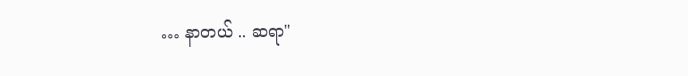… နာတယ် .. ဆရာ"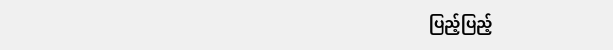ပြည့်ပြည့်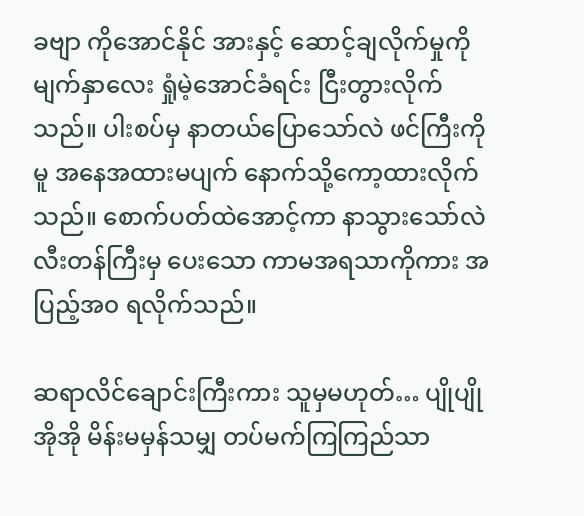ခဗျာ ကိုအောင်နိုင် အားနှင့် ဆောင့်ချလိုက်မှုကို မျက်နှာလေး ရှုံမဲ့အောင်ခံရင်း ငြီးတွားလိုက်သည်။ ပါးစပ်မှ နာတယ်ပြောသော်လဲ ဖင်ကြီးကိုမူ အနေအထားမပျက် နောက်သို့ကော့ထားလိုက်သည်။ စောက်ပတ်ထဲအောင့်ကာ နာသွားသော်လဲ လီးတန်ကြီးမှ ပေးသော ကာမအရသာကိုကား အပြည့်အ၀ ရလိုက်သည်။

ဆရာလိင်ချောင်းကြီးကား သူမှမဟုတ်… ပျိုပျိုအိုအို မိန်းမမှန်သမျှ တပ်မက်ကြကြည်သာ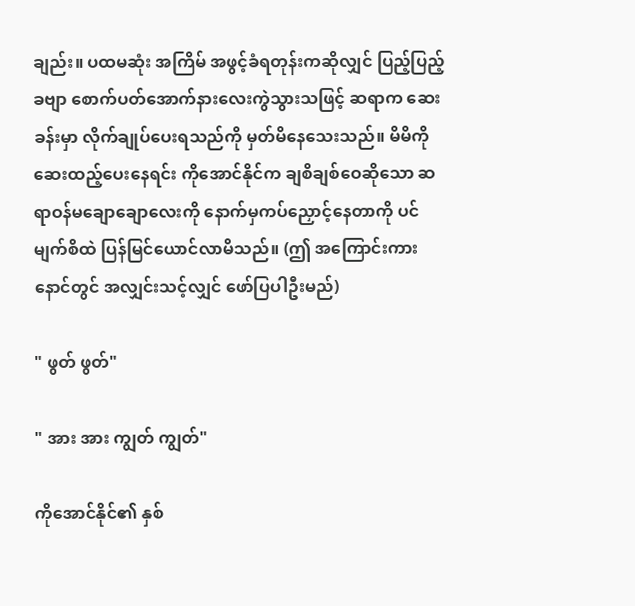ချည်း။ ပထမဆုံး အကြိမ် အဖွင့်ခံရတုန်းကဆိုလျှင် ပြည့်ပြည့်ခဗျာ စောက်ပတ်အောက်နားလေးကွဲသွားသဖြင့် ဆရာက ဆေးခန်းမှာ လိုက်ချုပ်ပေးရသည်ကို မှတ်မိနေသေးသည်။ မိမိကို ဆေးထည့်ပေးနေရင်း ကိုအောင်နိုင်က ချစိချစ်ဝေဆိုသော ဆရာဝန်မချောချောလေးကို နောက်မှကပ်ညှောင့်နေတာကို ပင် မျက်စိထဲ ပြန်မြင်ယောင်လာမိသည်။ (ဤ အကြောင်းကား နောင်တွင် အလျှင်းသင့်လျှင် ဖော်ပြပါဦးမည်)

" ဖွတ် ဖွတ်"

" အား အား ကျွတ် ကျွတ်"

ကိုအောင်နိုင်၏ နှစ်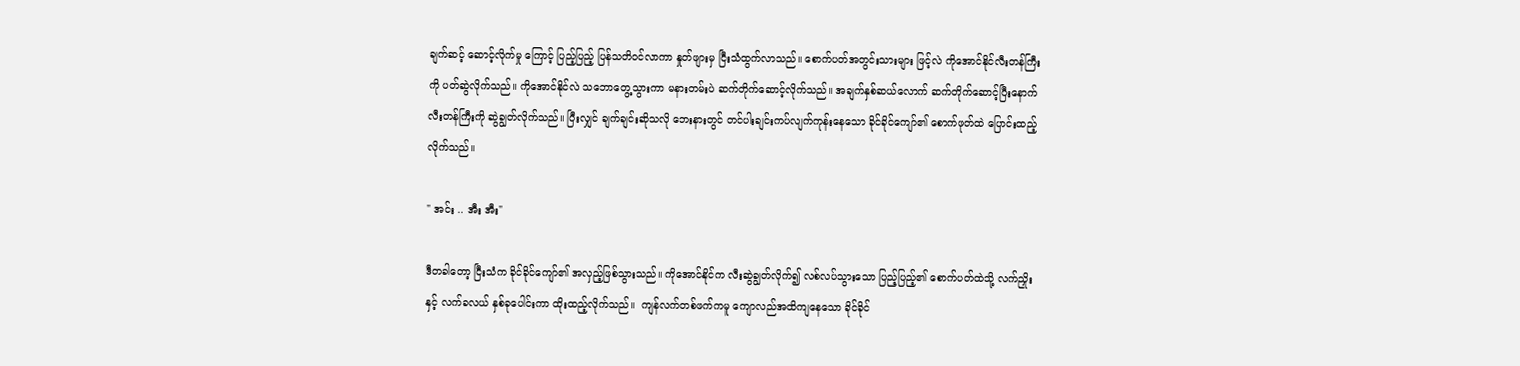ချက်ဆင့် ဆောင့်လိုက်မှု ကြောင့် ပြည့်ပြည့် ပြန်သတိဝင်လာကာ နှုတ်ဖျားမှ ငြီးသံထွက်လာသည်။ စောက်ပတ်အတွင်းသားများ ဖြင့်လဲ ကိုအောင်နိုင်လီးတန်ကြီးကို ပတ်ဆွဲလိုက်သည်။ ကိုအောင်နိုင်လဲ သဘောတွေ့သွားကာ မနားတမ်းပဲ ဆက်တိုက်ဆောင့်လိုက်သည်။ အချက်နှစ်ဆယ်လောက် ဆက်တိုက်ဆောင့်ပြီးနောက် လီးတန်ကြီးကို ဆွဲချွတ်လိုက်သည်။ ပြီးလျှင် ချက်ချင်းဆိုသလို ဘေးနားတွင် တင်ပါးချင်းကပ်လျက်ကုန်းနေသော ခိုင်ခိုင်ကျော်၏ စောက်ဖုတ်ထဲ ပြောင်းထည့်လိုက်သည်။

" အင်း .. အီး အီး"

ဒီတခါတော့ ငြီးသံက ခိုင်ခိုင်ကျော်၏ အလှည့်ဖြစ်သွားသည်။ ကိုအောင်နိုင်က လီးဆွဲချွတ်လိုက်၍ လစ်လပ်သွားသော ပြည့်ပြည့်၏ စောက်ပတ်ထဲသို့ လက်ညှိုးနှင့် လက်ခလယ် နှစ်ခုပေါင်းကာ ထိုးထည့်လိုက်သည်။  ကျန်လက်တစ်ဖက်ကမူ ကျောလည်အထိကျနေသော ခိုင်ခိုင်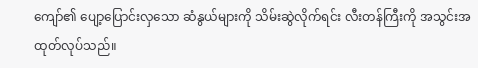ကျော်၏ ပျော့ပြောင်းလှသော ဆံနွယ်များကို သိမ်းဆွဲလိုက်ရင်း လီးတန်ကြီးကို အသွင်းအထုတ်လုပ်သည်။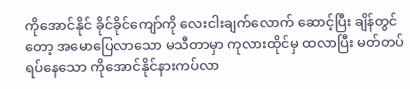ကိုအောင်နိုင် ခိုင်ခိုင်ကျော်ကို လေးငါးချက်လောက် ဆောင့်ပြီး ချိန်တွင်တော့ အမောပြေလာသော မသီတာမှာ ကုလားထိုင်မှ ထလာပြီး မတ်တပ်ရပ်နေသော ကိုအောင်နိုင်နားကပ်လာ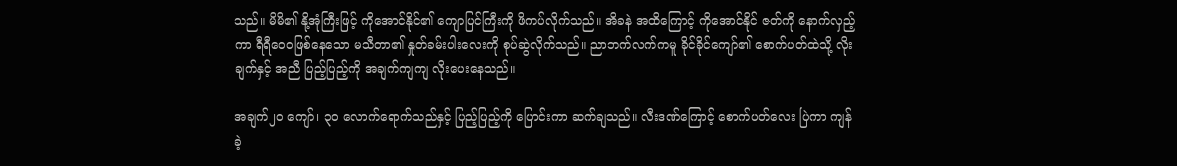သည်။ မိမိ၏ နို့အုံကြီးဖြင့် ကိုအောင်နိုင်၏ ကျောပြင်ကြီးကို ဖိကပ်လိုက်သည်။ အိခနဲ အထိကြောင့် ကိုအောင်နိုင် ဇတ်ကို နောက်လှည့်ကာ ရီရီဝေ၀ဖြစ်နေသော မသီတာ၏ နှုတ်ခမ်းပါးလေးကို စုပ်ဆွဲလိုက်သည်။ ညာဘက်လက်ကမူ ခိုင်ခိုင်ကျော်၏ စောက်ပတ်ထဲသို့ လိုးချက်နှင့် အညီ ပြည့်ပြည့်ကို အချက်ကျကျ လိုးပေးနေသည်။

အချက်၂၀ ကျော်၊ ၃၀ လောက်ရောက်သည်နှင့် ပြည့်ပြည့်ကို ပြောင်းကာ ဆက်ချသည်။ လီးဒဏ်ကြောင့် စောက်ပတ်လေး ပြဲကာ ကျန်ခဲ့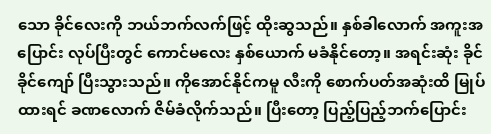သော ခိုင်လေးကို ဘယ်ဘက်လက်ဖြင့် ထိုးဆွသည်။ နှစ်ခါလောက် အကူးအပြောင်း လုပ်ပြီးတွင် ကောင်မလေး နှစ်ယောက် မခံနိုင်တော့။ အရင်းဆုံး ခိုင်ခိုင်ကျော် ပြီးသွားသည်။ ကိုအောင်နိုင်ကမူ လီးကို စောက်ပတ်အဆုံးထိ မြုပ်ထားရင် ခဏလောက် ဇိမ်ခံလိုက်သည်။ ပြီးတော့ ပြည့်ပြည့်ဘက်ပြောင်း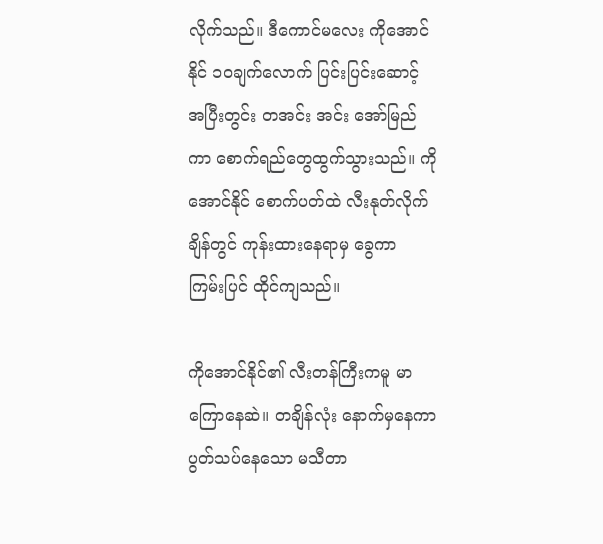လိုက်သည်။ ဒီကောင်မလေး ကိုအောင်နိုင် ၁၀ချက်လောက် ပြင်းပြင်းဆောင့် အပြီးတွင်း တအင်း အင်း အော်မြည်ကာ စောက်ရည်တွေထွက်သွားသည်။ ကိုအောင်နိုင် စောက်ပတ်ထဲ လီးနုတ်လိုက်ချိန်တွင် ကုန်းထားနေရာမှ ခွေကာ ကြမ်းပြင် ထိုင်ကျသည်။

ကိုအောင်နိုင်၏ လီးတန်ကြီးကမူ မာကြောနေဆဲ။ တချိန်လုံး နောက်မှနေကာ ပွတ်သပ်နေသော မသီတာ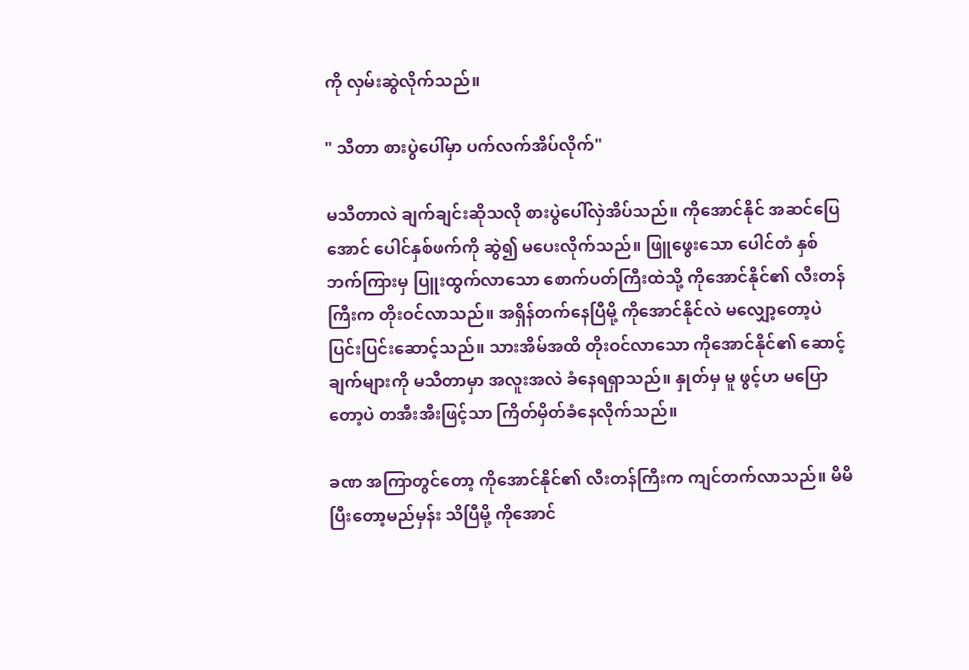ကို လှမ်းဆွဲလိုက်သည်။

" သီတာ စားပွဲပေါ်မှာ ပက်လက်အိပ်လိုက်"

မသီတာလဲ ချက်ချင်းဆိုသလို စားပွဲပေါ်လှဲအိပ်သည်။ ကိုအောင်နိုင် အဆင်ပြေအောင် ပေါင်နှစ်ဖက်ကို ဆွဲ၍ မပေးလိုက်သည်။ ဖြူဖွေးသော ပေါင်တံ နှစ်ဘက်ကြားမှ ပြူးထွက်လာသော စောက်ပတ်ကြီးထဲသို့ ကိုအောင်နိုင်၏ လီးတန်ကြီးက တိုးဝင်လာသည်။ အရှိန်တက်နေပြီမို့ ကိုအောင်နိုင်လဲ မလျှော့တော့ပဲ ပြင်းပြင်းဆောင့်သည်။ သားအိမ်အထိ တိုးဝင်လာသော ကိုအောင်နိုင်၏ ဆောင့်ချက်များကို မသီတာမှာ အလူးအလဲ ခံနေရရှာသည်။ နှုတ်မှ မူ ဖွင့်ဟ မပြောတော့ပဲ တအီးအီးဖြင့်သာ ကြိတ်မှိတ်ခံနေလိုက်သည်။

ခဏ အကြာတွင်တော့ ကိုအောင်နိုင်၏ လီးတန်ကြီးက ကျင်တက်လာသည်။ မိမိ ပြီးတော့မည်မှန်း သိပြီမို့ ကိုအောင်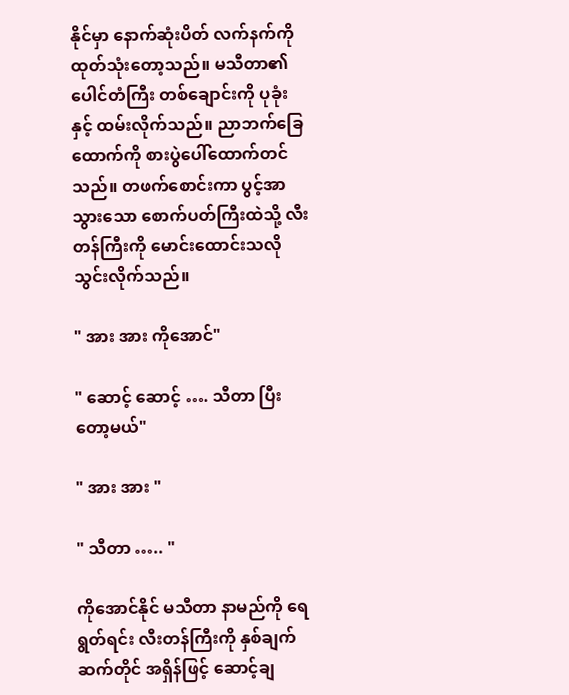နိုင်မှာ နောက်ဆုံးပိတ် လက်နက်ကို ထုတ်သုံးတော့သည်။ မသီတာ၏ ပေါင်တံကြီး တစ်ချောင်းကို ပုခုံးနှင့် ထမ်းလိုက်သည်။ ညာဘက်ခြေထောက်ကို စားပွဲပေါ်ထောက်တင်သည်။ တဖက်စောင်းကာ ပွင့်အာသွားသော စောက်ပတ်ကြီးထဲသို့ လီးတန်ကြီးကို မောင်းထောင်းသလို သွင်းလိုက်သည်။

" အား အား ကိုအောင်"

" ဆောင့် ဆောင့် …. သီတာ ပြီးတော့မယ်"

" အား အား "

" သီတာ ….. "

ကိုအောင်နိုင် မသီတာ နာမည်ကို ရေရွတ်ရင်း လီးတန်ကြီးကို နှစ်ချက်ဆက်တိုင် အရှိန်ဖြင့် ဆောင့်ချ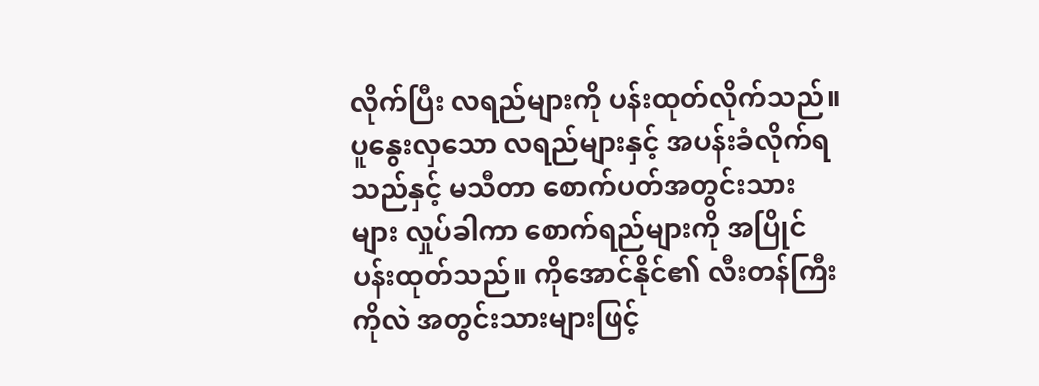လိုက်ပြီး လရည်များကို ပန်းထုတ်လိုက်သည်။ ပူနွေးလှသော လရည်များနှင့် အပန်းခံလိုက်ရသည်နှင့် မသီတာ စောက်ပတ်အတွင်းသားများ လှုပ်ခါကာ စောက်ရည်များကို အပြိုင်ပန်းထုတ်သည်။ ကိုအောင်နိုင်၏ လီးတန်ကြီးကိုလဲ အတွင်းသားများဖြင့်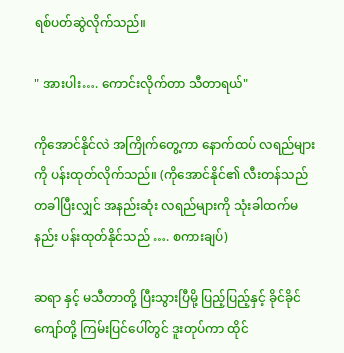ရစ်ပတ်ဆွဲလိုက်သည်။

" အားပါး…. ကောင်းလိုက်တာ သီတာရယ်"

ကိုအောင်နိုင်လဲ အကြိုက်တွေ့ကာ နောက်ထပ် လရည်များကို ပန်းထုတ်လိုက်သည်။ (ကိုအောင်နိုင်၏ လီးတန်သည် တခါပြီးလျှင် အနည်းဆုံး လရည်များကို သုံးခါထက်မနည်း ပန်းထုတ်နိုင်သည် …. စကားချပ်)

ဆရာ နှင့် မသီတာတို့ ပြီးသွားပြီမို့ ပြည့်ပြည့်နှင့် ခိုင်ခိုင်ကျော်တို့ ကြမ်းပြင်ပေါ်တွင် ဒူးတုပ်ကာ ထိုင်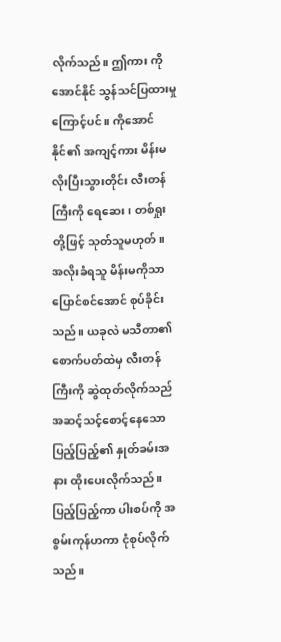လိုက်သည်။ ဤကား ကိုအောင်နိုင် သွန်သင်ပြထားမှုကြောင့်ပင်။ ကိုအောင်နိုင်၏ အကျင့်ကား မိန်းမလိုးပြီးသွားတိုင်း လီးတန်ကြီးကို ရေဆေး၊ တစ်ရှုးတို့ဖြင့် သုတ်သူမဟုတ်။ အလိုးခံရသူ မိန်းမကိုသာ ပြောင်စင်အောင် စုပ်ခိုင်းသည်။ ယခုလဲ မသီတာ၏ စောက်ပတ်ထဲမှ လီးတန်ကြီးကို ဆွဲထုတ်လိုက်သည် အဆင့်သင့်စောင့်နေသော ပြည့်ပြည့်၏ နှုတ်ခမ်းအနား ထိုးပေးလိုက်သည်။ ပြည့်ပြည့်ကာ ပါးစပ်ကို အစွမ်းကုန်ဟကာ ငုံစုပ်လိုက်သည်။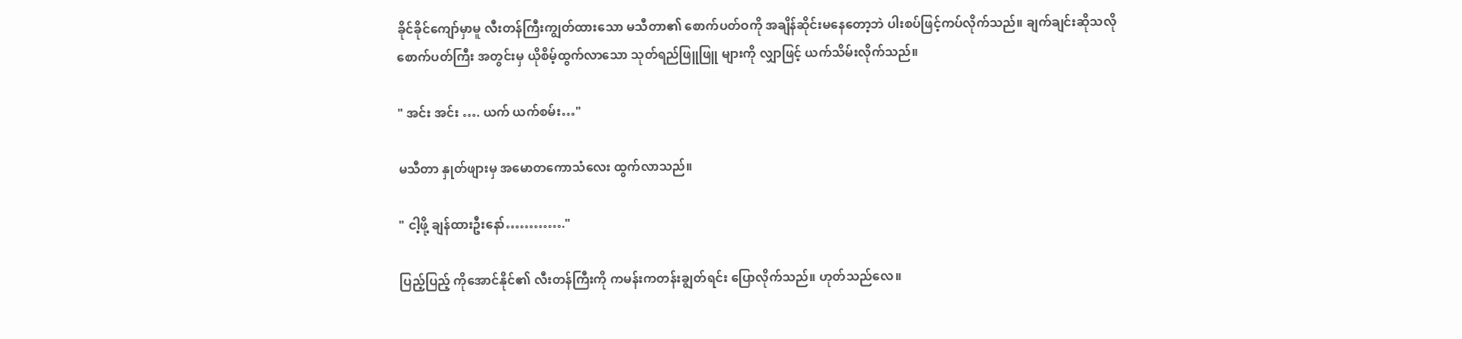ခိုင်ခိုင်ကျော်မှာမူ လီးတန်ကြီးကျွတ်ထားသော မသီတာ၏ စောက်ပတ်ဝကို အချိန်ဆိုင်းမနေတော့ဘဲ ပါးစပ်ဖြင့်ကပ်လိုက်သည်။ ချက်ချင်းဆိုသလို စောက်ပတ်ကြီး အတွင်းမှ ယိုစိမ့်ထွက်လာသော သုတ်ရည်ဖြူဖြူ များကို လျှာဖြင့် ယက်သိမ်းလိုက်သည်။

" အင်း အင်း …. ယက် ယက်စမ်း…"

မသီတာ နှုတ်ဖျားမှ အမောတကောသံလေး ထွက်လာသည်။

" ငါ့ဖို့ ချန်ထားဦးနော်…………."

ပြည့်ပြည့် ကိုအောင်နိုင်၏ လီးတန်ကြီးကို ကမန်းကတန်းချွတ်ရင်း ပြောလိုက်သည်။ ဟုတ်သည်လေ။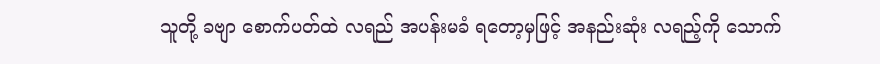သူတို့ ခဗျာ စောက်ပတ်ထဲ လရည် အပန်းမခံ ရတော့မှဖြင့် အနည်းဆုံး လရည့်ကို သောက်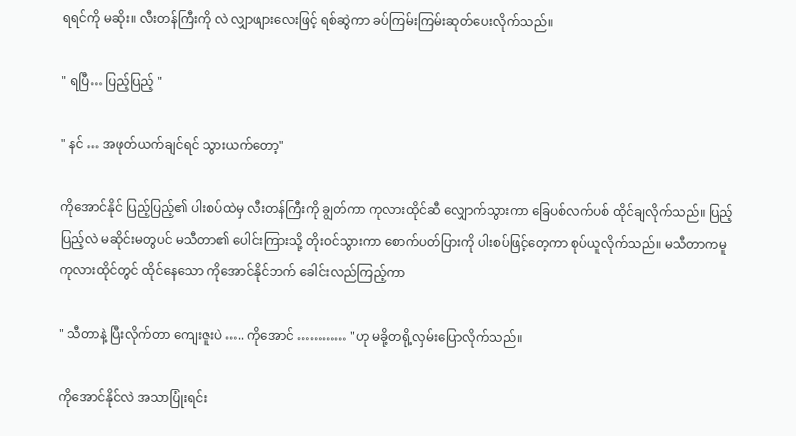ရရင်ကို မဆိုး။ လီးတန်ကြီးကို လဲ လျှာဖျားလေးဖြင့် ရစ်ဆွဲကာ ခပ်ကြမ်းကြမ်းဆုတ်ပေးလိုက်သည်။

" ရပြီ… ပြည့်ပြည့် "

" နင် … အဖုတ်ယက်ချင်ရင် သွားယက်တော့"

ကိုအောင်နိုင် ပြည့်ပြည့်၏ ပါးစပ်ထဲမှ လီးတန်ကြီးကို ချွတ်ကာ ကုလားထိုင်ဆီ လျှောက်သွားကာ ခြေပစ်လက်ပစ် ထိုင်ချလိုက်သည်။ ပြည့်ပြည့်လဲ မဆိုင်းမတွပင် မသီတာ၏ ပေါင်းကြားသို့ တိုးဝင်သွားကာ စောက်ပတ်ပြားကို ပါးစပ်ဖြင့်တေ့ကာ စုပ်ယူလိုက်သည်။ မသီတာကမူ ကုလားထိုင်တွင် ထိုင်နေသော ကိုအောင်နိုင်ဘက် ခေါင်းလည်ကြည့်ကာ

" သီတာနဲ့ ပြီးလိုက်တာ ကျေးဇူးပဲ ….. ကိုအောင် ………… "ဟု မခို့တရို့လှမ်းပြောလိုက်သည်။

ကိုအောင်နိုင်လဲ အသာပြုံးရင်း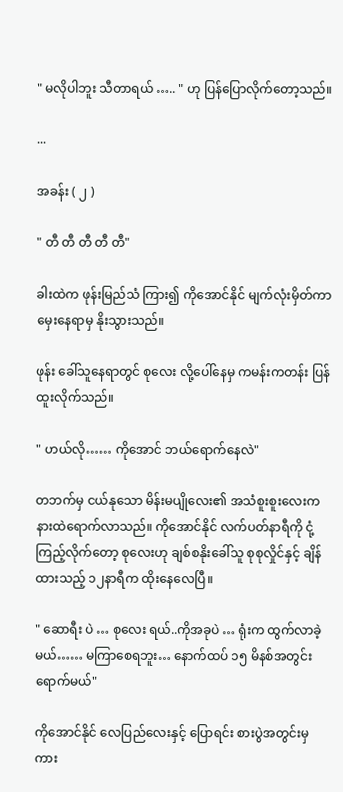" မလိုပါဘူး သီတာရယ် ….. " ဟု ပြန်ပြောလိုက်တော့သည်။

...

အခန်း ( ၂ )

" တီ တီ တီ တီ တီ"

ခါးထဲက ဖုန်းမြည်သံ ကြား၍ ကိုအောင်နိုင် မျက်လုံးမှိတ်ကာ မှေးနေရာမှ နိုးသွားသည်။

ဖုန်း ခေါ်သူနေရာတွင် စုလေး လို့ပေါ်နေမှ ကမန်းကတန်း ပြန်ထူးလိုက်သည်။

" ဟယ်လို…… ကိုအောင် ဘယ်ရောက်နေလဲ"

တဘက်မှ ငယ်နုသော မိန်းမပျိုလေး၏ အသံစူးစူးလေးက နားထဲရောက်လာသည်။ ကိုအောင်နိုင် လက်ပတ်နာရီကို ငုံ့ကြည့်လိုက်တော့ စုလေးဟု ချစ်စနိုးခေါ်သူ စုစုလှိုင်နှင့် ချိန်ထားသည့် ၁၂နာရီက ထိုးနေလေပြီ။

" ဆောရီး ပဲ … စုလေး ရယ်..ကိုအခုပဲ … ရုံးက ထွက်လာခဲ့မယ်…… မကြာစေရဘူး… နောက်ထပ် ၁၅ မိနစ်အတွင်း ရောက်မယ်"

ကိုအောင်နိုင် လေပြည်လေးနှင့် ပြောရင်း စားပွဲအတွင်းမှ ကား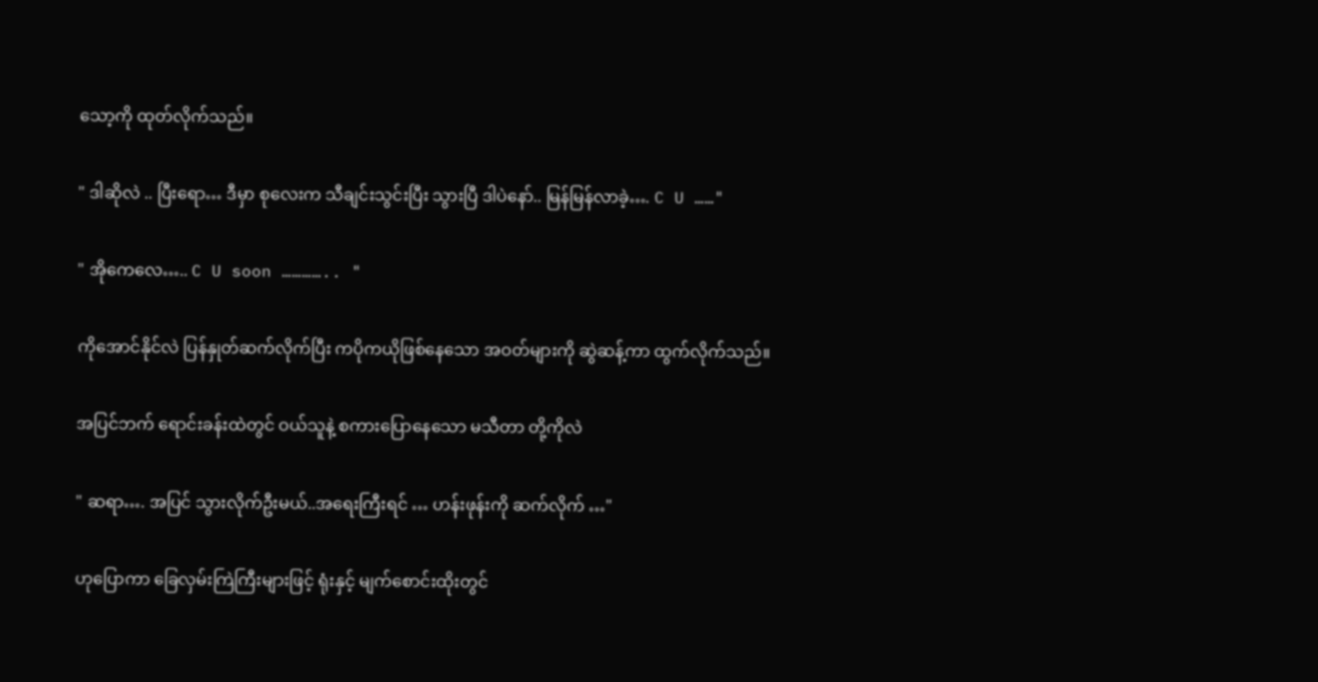သော့ကို ထုတ်လိုက်သည်။

" ဒါဆိုလဲ .. ပြီးရော… ဒီမှာ စုလေးက သီချင်းသွင်းပြီး သွားပြီ ဒါပဲနော်.. မြန်မြန်လာခဲ့…. C U ……"

" အိုကေလေ….. C U soon ………….. "

ကိုအောင်နိုင်လဲ ပြန်နှုတ်ဆက်လိုက်ပြီး ကပိုကယိုဖြစ်နေသော အဝတ်များကို ဆွဲဆန့်ကာ ထွက်လိုက်သည်။

အပြင်ဘက် ရောင်းခန်းထဲတွင် ဝယ်သူနဲ့ စကားပြောနေသော မသီတာ တို့ကိုလဲ

" ဆရာ…. အပြင် သွားလိုက်ဦးမယ်..အရေးကြီးရင် … ဟန်းဖုန်းကို ဆက်လိုက် …"

ဟုပြောကာ ခြေလှမ်းကြဲကြီးများဖြင့် ရုံးနှင့် မျက်စောင်းထိုးတွင်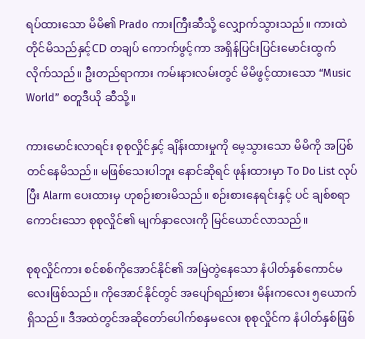ရပ်ထားသော မိမိ၏ Prado ကားကြီးဆီသို့ လျှောက်သွားသည်။ ကားထဲတိုင်မိသည်နှင့်CD တချပ် ကောက်ဖွင့်ကာ အရှိန်ပြင်းပြင်းမောင်းထွက်လိုက်သည်။ ဦးတည်ရာကား ကမ်းနားလမ်းတွင် မိမိဖွင့်ထားသော “Music World” စတူဒီယို ဆီသို့။

ကားမောင်းလာရင်း စုစုလှိုင်နှင့် ချိန်းထားမှုကို မေ့သွားသော မိမိကို အပြစ်တင်နေမိသည်။ မဖြစ်သေးပါဘူး နောင်ဆိုရင် ဖုန်းထားမှာ To Do List လုပ်ပြီး Alarm ပေးထားမှ ဟုစဉ်းစားမိသည်။ စဉ်းစားနေရင်းနှင့် ပင် ချစ်စရာကောင်းသော စုစုလှိုင်၏ မျက်နှာလေးကို မြင်ယောင်လာသည်။

စုစုလှိုင်ကား စင်စစ်ကိုအောင်နိုင်၏ အမြဲတွဲနေသော နံပါတ်နှစ်ကောင်မလေးဖြစ်သည်။ ကိုအောင်နိုင်တွင် အပျော်ရည်းစား မိန်းကလေး ၅ယောက်ရှိသည်။ ဒီအထဲတွင်အဆိုတော်ပေါက်စနှမလေး စုစုလှိုင်က နံပါတ်နှစ်ဖြစ်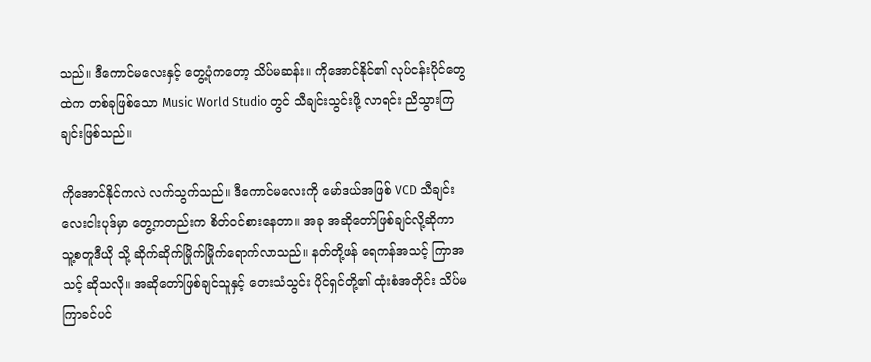သည်။ ဒီကောင်မလေးနှင့် တွေ့ပုံကတော့ သိပ်မဆန်း။ ကိုအောင်နိုင်၏ လုပ်ငန်းပိုင်တွေထဲက တစ်ခုဖြစ်သော Music World Studio တွင် သီချင်းသွင်းဖို့ လာရင်း ညိသွားကြချင်းဖြစ်သည်။

ကိုအောင်နိုင်ကလဲ လက်သွက်သည်။ ဒီကောင်မလေးကို မော်ဒယ်အဖြစ် VCD သီချင်း လေးငါးပုဒ်မှာ တွေ့ကတည်းက စိတ်ဝင်စားနေတာ။ အခု အဆိုတော်ဖြစ်ချင်လို့ဆိုကာ သူ့စတူဒီယို သို့ ဆိုက်ဆိုက်မြိုက်မြိုက်ရောက်လာသည်။ နတ်တို့ဖန် ရေကန်အသင့် ကြာအသင့် ဆိုသလို။ အဆိုတော်ဖြစ်ချင်သူနှင့် တေးသံသွင်း ပိုင်ရှင်တို့၏ ထုံးစံအတိုင်း သိပ်မကြာခင်ပင်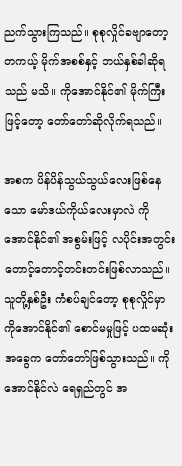ညက်သွားကြသည်။ စုစုလှိုင်ခဗျာတော့ တကယ့် မိုက်အစစ်နှင့် ဘယ်နှစ်ခါဆိုရသည် မသိ။ ကိုအောင်နိုင်၏ မိုက်ကြီးဖြင့်တော့ တော်တော်ဆိုလိုက်ရသည်။

အစက ပိန်ပိန်သွယ်သွယ်လေးဖြစ်နေသော မော်ဒယ်ကိုယ်လေးမှာလဲ ကိုအောင်နိုင်၏ အစွမ်းဖြင့် လပိုင်းအတွင်း တောင့်တောင့်တင်းတင်းဖြစ်လာသည်။ သူတို့နှစ်ဦး ကံစပ်ချင်တော့ စုစုလှိုင်မှာ ကိုအောင်နိုင်၏ စောင်မမှုဖြင့် ပထမဆုံး အခွေက တော်တော်ဖြစ်သွားသည်။ ကိုအောင်နိုင်လဲ ရေရှည်တွင် အ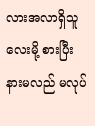လားအလာရှိသူလေးမို့ စားပြီး နားမလည် မလုပ်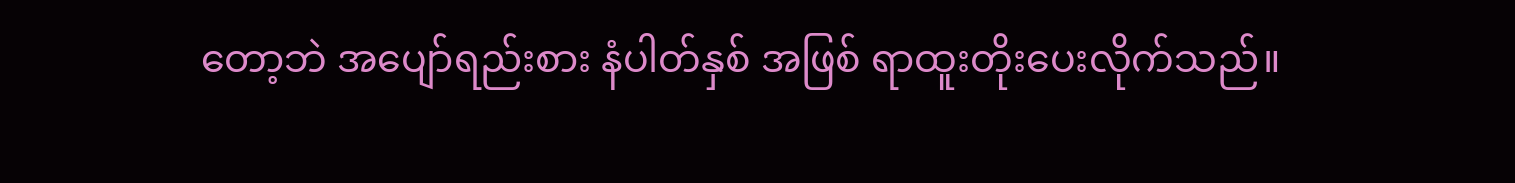တော့ဘဲ အပျော်ရည်းစား နံပါတ်နှစ် အဖြစ် ရာထူးတိုးပေးလိုက်သည်။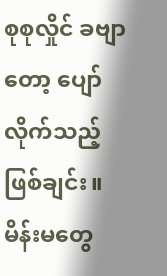စုစုလှိုင် ခဗျာတော့ ပျော်လိုက်သည့် ဖြစ်ချင်း။ မိန်းမတွေ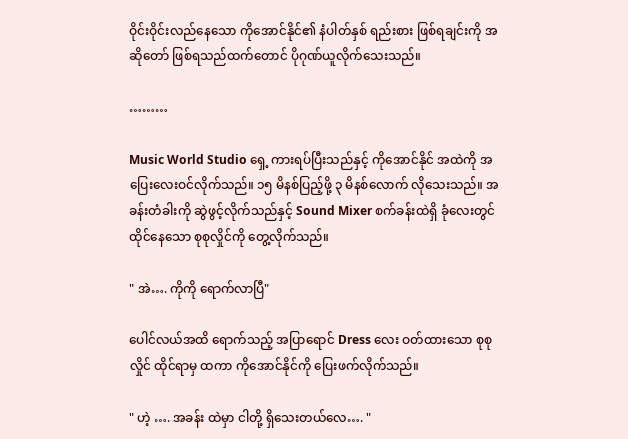ဝိုင်းဝိုင်းလည်နေသော ကိုအောင်နိုင်၏ နံပါတ်နှစ် ရည်းစား ဖြစ်ရချင်းကို အဆိုတော် ဖြစ်ရသည်ထက်တောင် ပိုဂုဏ်ယူလိုက်သေးသည်။

………

Music World Studio ရှေ့ ကားရပ်ပြီးသည်နှင့် ကိုအောင်နိုင် အထဲကို အပြေးလေးဝင်လိုက်သည်။ ၁၅ မိနစ်ပြည့်ဖို့ ၃ မိနစ်လောက် လိုသေးသည်။ အခန်းတံခါးကို ဆွဲဖွင့်လိုက်သည်နှင့် Sound Mixer စက်ခန်းထဲရှိ ခုံလေးတွင် ထိုင်နေသော စုစုလှိုင်ကို တွေ့လိုက်သည်။

" အဲ…. ကိုကို ရောက်လာပြီ"

ပေါင်လယ်အထိ ရောက်သည့် အပြာရောင် Dress လေး ဝတ်ထားသော စုစုလှိုင် ထိုင်ရာမှ ထကာ ကိုအောင်နိုင်ကို ပြေးဖက်လိုက်သည်။

" ဟဲ့ …. အခန်း ထဲမှာ ငါတို့ ရှိသေးတယ်လေ…. "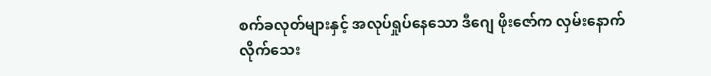စက်ခလုတ်များနှင့် အလုပ်ရှုပ်နေသော ဒီဂျေ ဖိုးဇော်က လှမ်းနောက်လိုက်သေး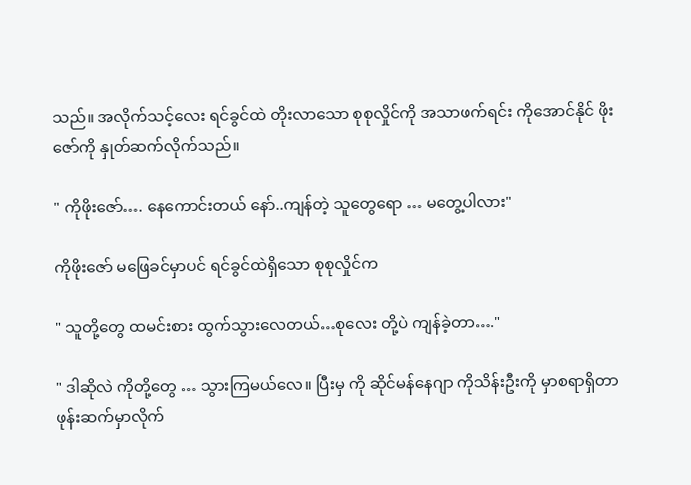သည်။ အလိုက်သင့်လေး ရင်ခွင်ထဲ တိုးလာသော စုစုလှိုင်ကို အသာဖက်ရင်း ကိုအောင်နိုင် ဖိုးဇော်ကို နှုတ်ဆက်လိုက်သည်။

" ကိုဖိုးဇော်…. နေကောင်းတယ် နော်..ကျန်တဲ့ သူတွေရော … မတွေ့ပါလား"

ကိုဖိုးဇော် မဖြေခင်မှာပင် ရင်ခွင်ထဲရှိသော စုစုလှိုင်က

" သူတို့တွေ ထမင်းစား ထွက်သွားလေတယ်…စုလေး တို့ပဲ ကျန်ခဲ့တာ…."

" ဒါဆိုလဲ ကိုတို့တွေ … သွားကြမယ်လေ။ ပြီးမှ ကို ဆိုင်မန်နေဂျာ ကိုသိန်းဦးကို မှာစရာရှိတာ ဖုန်းဆက်မှာလိုက်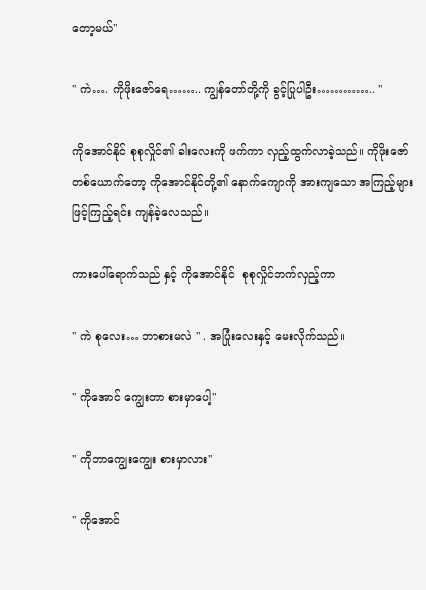တော့မယ်"

" ကဲ…. ကိုဖိုးဇော်ရေ…….. ကျွန်တော်တို့ကို ခွင့်ပြုပါဦး………….. "

ကိုအောင်နိုင် စုစုလှိုင်၏ ခါးလေးကို ဖက်ကာ လှည့်ထွက်လာခဲ့သည်။ ကိုဖိုးဇော်တစ်ယောက်တော့ ကိုအောင်နိုင်တို့၏ နောက်ကျောကို အားကျသော အကြည့်များ ဖြင့်ကြည့်ရင်း ကျန်ခဲ့လေသည်။

ကားပေါ်ရောက်သည် နှင့် ကိုအောင်နိုင်  စုစုလှိုင်ဘက်လှည့်ကာ

" ကဲ စုလေး… ဘာစားမလဲ " . အပြုံးလေးနှင့် မေးလိုက်သည်။

" ကိုအောင် ကျွေးတာ စားမှာပေါ့"

" ကိုဘာကျွေးကျွေး စားမှာလား"

" ကိုအောင်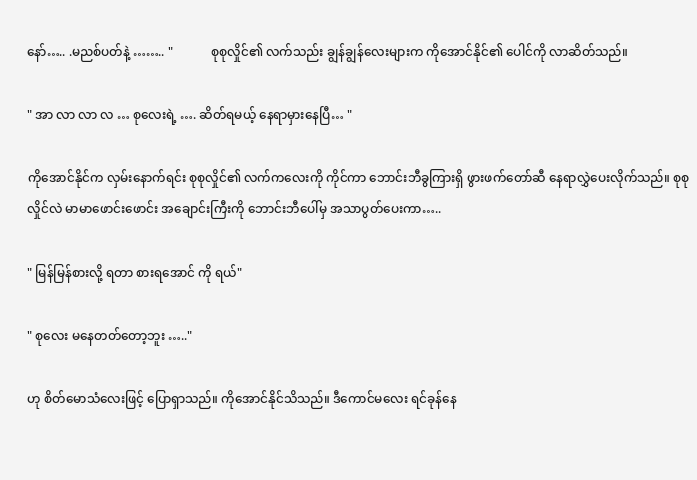နော်….. .မညစ်ပတ်နဲ့ …….. "            စုစုလှိုင်၏ လက်သည်း ချွန်ချွန်လေးများက ကိုအောင်နိုင်၏ ပေါင်ကို လာဆိတ်သည်။

" အာ လာ လာ လ … စုလေးရဲ့ …. ဆိတ်ရမယ့် နေရာမှားနေပြီ… "

ကိုအောင်နိုင်က လှမ်းနောက်ရင်း စုစုလှိုင်၏ လက်ကလေးကို ကိုင်ကာ ဘောင်းဘီခွကြားရှိ ဖွားဖက်တော်ဆီ နေရာလွှဲပေးလိုက်သည်။ စုစုလှိုင်လဲ မာမာဖောင်းဖောင်း အချောင်းကြီးကို ဘောင်းဘီပေါ်မှ အသာပွတ်ပေးကာ…..

" မြန်မြန်စားလို့ ရတာ စားရအောင် ကို ရယ်"

" စုလေး မနေတတ်တော့ဘူး ….."

ဟု စိတ်မောသံလေးဖြင့် ပြောရှာသည်။ ကိုအောင်နိုင်သိသည်။ ဒီကောင်မလေး ရင်ခုန်နေ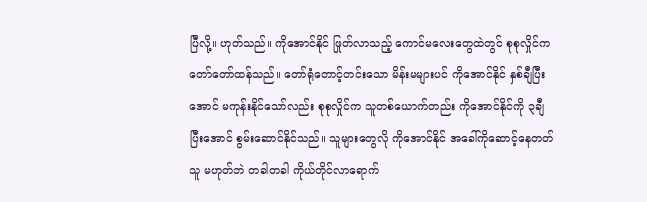ပြီလို့။ ဟုတ်သည်။ ကိုအောင်နိုင် ဖြုတ်လာသည့် ကောင်မလေးတွေထဲတွင် စုစုလှိုင်က တော်တော်ထန်သည်။ တော်ရုံတောင့်တင်းသော မိန်းမများပင် ကိုအောင်နိုင် နှစ်ချီပြီးအောင် မကုန်းနိုင်သော်လည်း စုစုလှိုင်က သူတစ်ယောက်တည်း ကိုအောင်နိုင်ကို ၃ချီပြီးအောင် စွမ်းဆောင်နိုင်သည်။ သူများတွေလို ကိုအောင်နိုင် အခေါ်ကိုဆောင့်နေတတ်သူ မဟုတ်ဘဲ တခါတခါ ကိုယ်တိုင်လာရောက်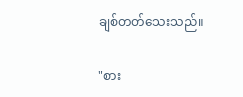ချစ်တတ်သေးသည်။

"စား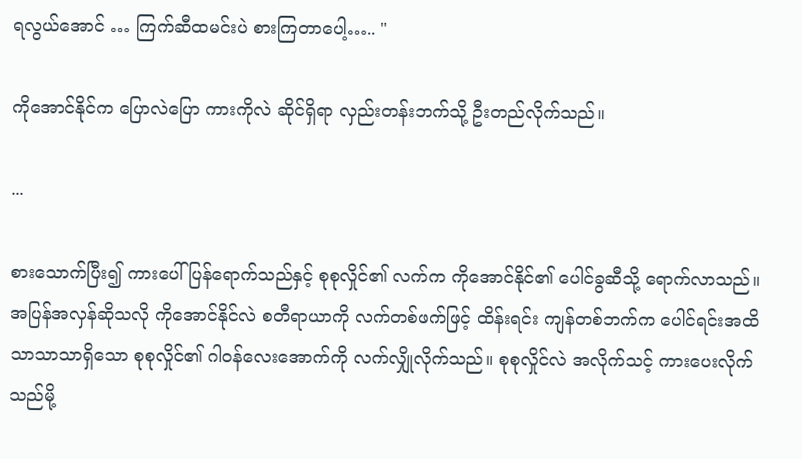ရလွယ်အောင် … ကြက်ဆီထမင်းပဲ စားကြတာပေါ့….. "

ကိုအောင်နိုင်က ပြောလဲပြော ကားကိုလဲ ဆိုင်ရှိရာ လှည်းတန်းဘက်သို့ ဦးတည်လိုက်သည်။

...

စားသောက်ပြီး၍ ကားပေါ်ပြန်ရောက်သည်နှင့် စုစုလှိုင်၏ လက်က ကိုအောင်နိုင်၏ ပေါင်ခွဆီသို့ ရောက်လာသည်။ အပြန်အလှန်ဆိုသလို ကိုအောင်နိုင်လဲ စတီရာယာကို လက်တစ်ဖက်ဖြင့် ထိန်းရင်း ကျန်တစ်ဘက်က ပေါင်ရင်းအထိသာသာသာရှိသော စုစုလှိုင်၏ ဂါဝန်လေးအောက်ကို လက်လျှိုလိုက်သည်။ စုစုလှိုင်လဲ အလိုက်သင့် ကားပေးလိုက်သည်မို့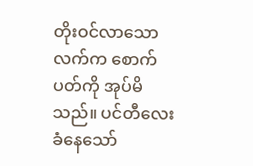တိုးဝင်လာသော လက်က စောက်ပတ်ကို အုပ်မိသည်။ ပင်တီလေး ခံနေသော်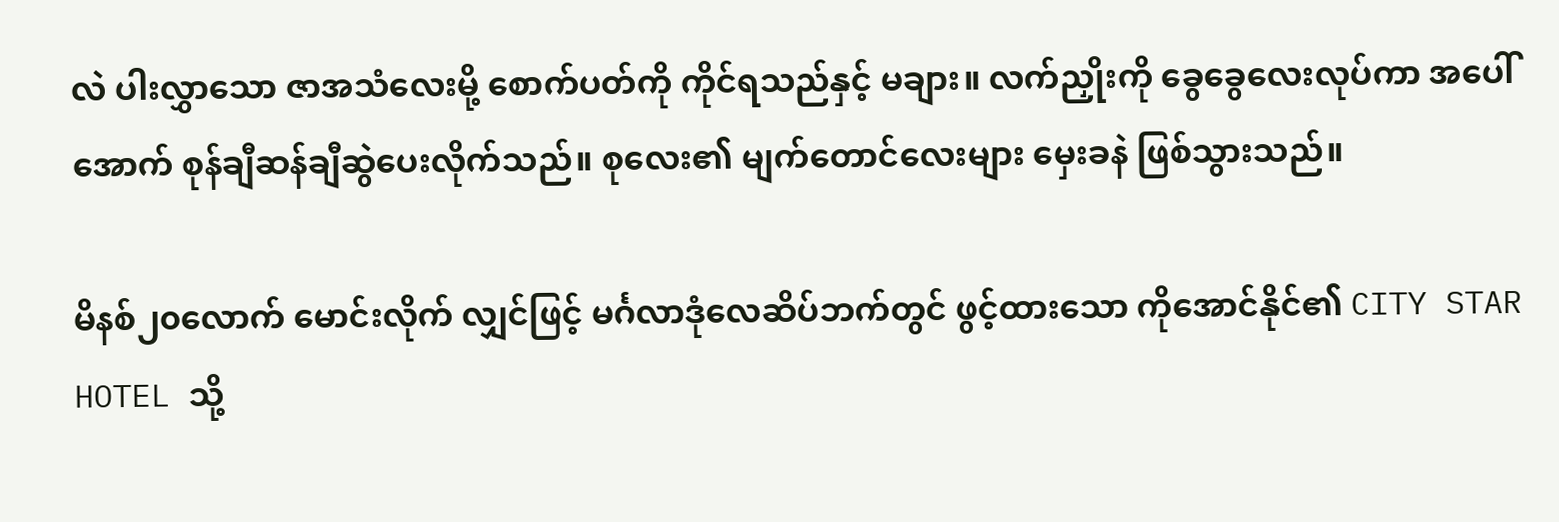လဲ ပါးလွှာသော ဇာအသံလေးမို့ စောက်ပတ်ကို ကိုင်ရသည်နှင့် မချား။ လက်ညှိုးကို ခွေခွေလေးလုပ်ကာ အပေါ်အောက် စုန်ချီဆန်ချီဆွဲပေးလိုက်သည်။ စုလေး၏ မျက်တောင်လေးများ မှေးခနဲ ဖြစ်သွားသည်။

မိနစ်၂၀လောက် မောင်းလိုက် လျှင်ဖြင့် မင်္ဂလာဒုံလေဆိပ်ဘက်တွင် ဖွင့်ထားသော ကိုအောင်နိုင်၏ CITY STAR HOTEL သို့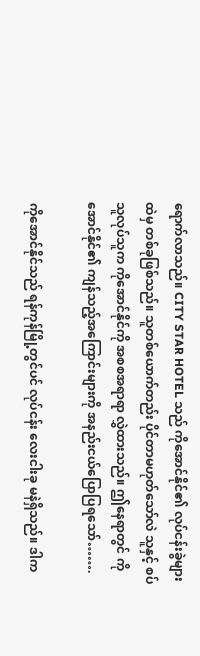ရောက်လာသည်။ CITY STAR HOTEL သည် ကိုအောင်နိုင်၏ လုပ်ငန်းခွဲများထဲမှ တစ်ခုဖြစ်သည်။ သူတစ်ယောက်တည်း ပိုင်တာမဟုတ်သော်လဲ သူနှင့် စပ်သူလုပ်သူက ကိုအောင်နိုင်ကို အစစအရာရာ လွှဲထားသည်။ ဤနေရာတွင် ကိုအောင်နိုင်၏ ကျန်သည့်အကြောင်းများကို အနည်းငယ်ပြောပြရသော်…….

ကိုအောင်နိုင်သည် ရန်ကုန်မြို့တွင်ပင် လုပ်ငန်း လေးငါးခု မနဲရှိသည်။ ဒါက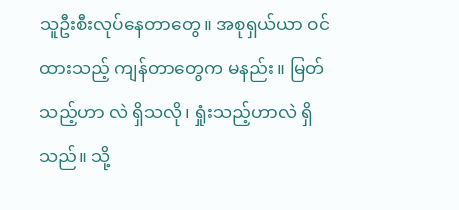သူဦးစီးလုပ်နေတာတွေ။ အစုရှယ်ယာ ဝင်ထားသည့် ကျန်တာတွေက မနည်း။ မြတ်သည့်ဟာ လဲ ရှိသလို၊ ရှုံးသည့်ဟာလဲ ရှိသည်။ သို့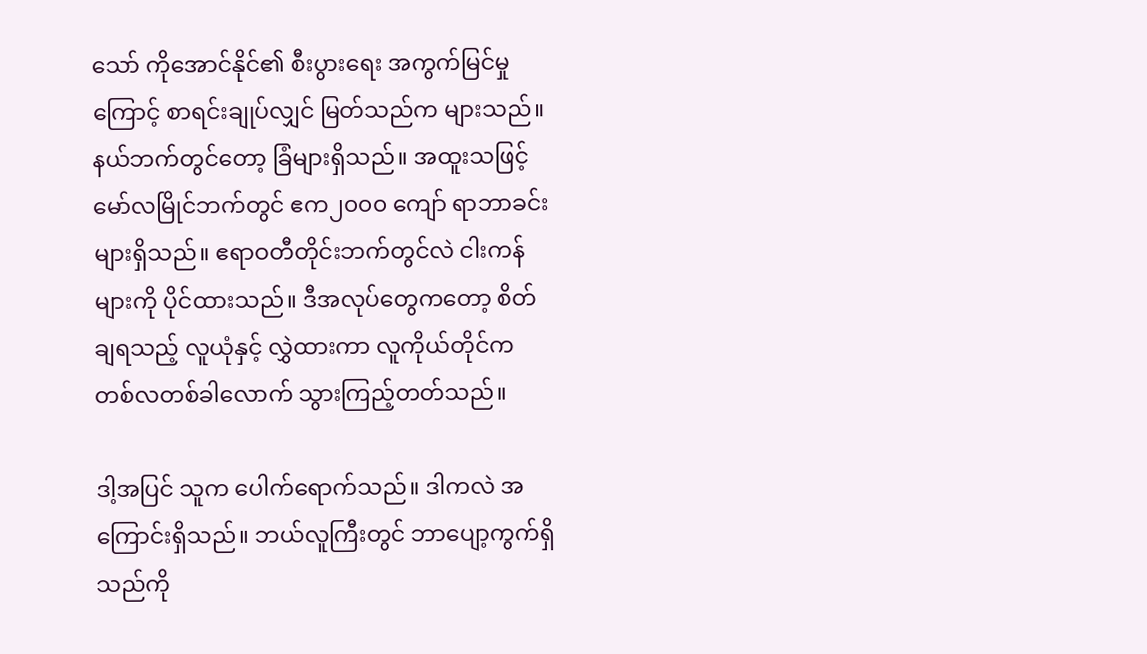သော် ကိုအောင်နိုင်၏ စီးပွားရေး အကွက်မြင်မှုကြောင့် စာရင်းချုပ်လျှင် မြတ်သည်က များသည်။ နယ်ဘက်တွင်တော့ ခြံများရှိသည်။ အထူးသဖြင့် မော်လမြိုင်ဘက်တွင် ဧက၂၀၀၀ ကျော် ရာဘာခင်းများရှိသည်။ ဧရာဝတီတိုင်းဘက်တွင်လဲ ငါးကန်များကို ပိုင်ထားသည်။ ဒီအလုပ်တွေကတော့ စိတ်ချရသည့် လူယုံနှင့် လွှဲထားကာ လူကိုယ်တိုင်က တစ်လတစ်ခါလောက် သွားကြည့်တတ်သည်။

ဒါ့အပြင် သူက ပေါက်ရောက်သည်။ ဒါကလဲ အကြောင်းရှိသည်။ ဘယ်လူကြီးတွင် ဘာပျော့ကွက်ရှိသည်ကို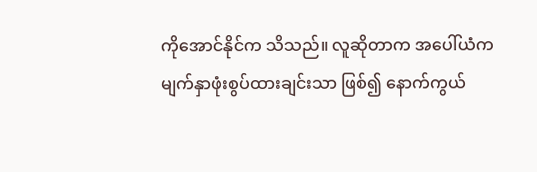ကိုအောင်နိုင်က သိသည်။ လူဆိုတာက အပေါ်ယံက မျက်နှာဖုံးစွပ်ထားချင်းသာ ဖြစ်၍ နောက်ကွယ်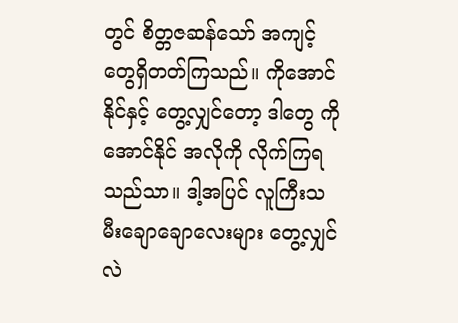တွင် စိတ္တဇဆန်သော် အကျင့်တွေရှိတတ်ကြသည်။ ကိုအောင်နိုင်နှင့် တွေ့လျှင်တော့ ဒါတွေ ကိုအောင်နိုင် အလိုကို လိုက်ကြရသည်သာ။ ဒါ့အပြင် လူကြီးသမီးချောချောလေးများ တွေ့လျှင်လဲ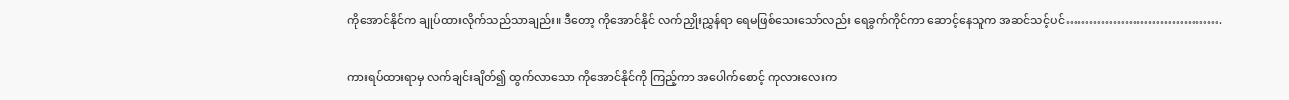ကိုအောင်နိုင်က ချုပ်ထားလိုက်သည်သာချည်း။ ဒီတော့ ကိုအောင်နိုင် လက်ညှိုးညွှန်ရာ ရေမဖြစ်သေးသော်လည်း ရေခွက်ကိုင်ကာ ဆောင့်နေသူက အဆင်သင့်ပင်………………………………….

ကားရပ်ထားရာမှ လက်ချင်းချိတ်၍ ထွက်လာသော ကိုအောင်နိုင်ကို ကြည့်ကာ အပေါက်စောင့် ကုလားလေးက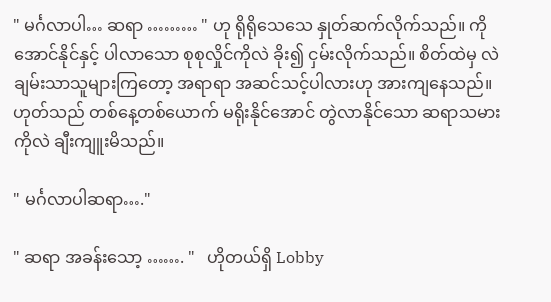" မင်္ဂလာပါ… ဆရာ ……… " ဟု ရိုရိုသေသေ နှုတ်ဆက်လိုက်သည်။ ကိုအောင်နိုင်နှင့် ပါလာသော စုစုလှိုင်ကိုလဲ ခိုး၍ ငှမ်းလိုက်သည်။ စိတ်ထဲမှ လဲ ချမ်းသာသူများကြတော့ အရာရာ အဆင်သင့်ပါလားဟု အားကျနေသည်။ဟုတ်သည် တစ်နေ့တစ်ယောက် မရိုးနိုင်အောင် တွဲလာနိုင်သော ဆရာသမားကိုလဲ ချီးကျူးမိသည်။

" မင်္ဂလာပါဆရာ…."

" ဆရာ အခန်းသော့ ……. "   ဟိုတယ်ရှိ Lobby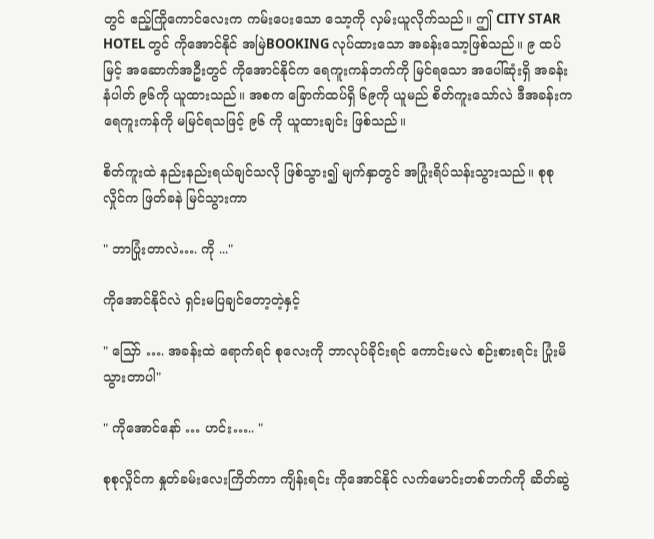တွင် ဧည့်ကြိုကောင်လေးက ကမ်းပေးသော သော့ကို လှမ်းယူလိုက်သည်။ ဤ CITY STAR HOTEL တွင် ကိုအောင်နိုင် အမြဲBOOKING လုပ်ထားသော အခန်းသော့ဖြစ်သည်။ ၉ ထပ်မြင့် အဆောက်အဦးတွင် ကိုအောင်နိုင်က ရေကူးကန်ဘက်ကို မြင်ရသော အပေါ်ဆုံးရှိ အခန်းနံပါတ် ၉၆ကို ယူထားသည်။ အစက ခြောက်ထပ်ရှိ ၆၉ကို ယူမည် စိတ်ကူးသော်လဲ ဒီအခန်းက ရေကူးကန်ကို မမြင်ရသဖြင့် ၉၆ ကို ယူထားချင်း ဖြစ်သည်။

စိတ်ကူးထဲ နည်းနည်းရယ်ချင်သလို ဖြစ်သွား၍ မျက်နှာတွင် အပြုံးရိပ်သန်းသွားသည်။ စုစုလှိုင်က ဖြတ်ခနဲ မြင်သွားကာ

" ဘာပြုံးတာလဲ…. ကို ..."

ကိုအောင်နိုင်လဲ ရှင်းမပြချင်တော့တဲ့နှင့်

" သြော် …. အခန်းထဲ ရောက်ရင် စုလေးကို ဘာလုပ်ခိုင်းရင် ကောင်းမလဲ စဉ်းစားရင်း ပြုံးမိသွားတာပါ"

" ကိုအောင်နော် … ဟင်း….. "

စုစုလှိုင်က နှုတ်ခမ်းလေးကြိတ်ကာ ကျိန်းရင်း ကိုအောင်နိုင် လက်မောင်းတစ်ဘက်ကို ဆိတ်ဆွဲ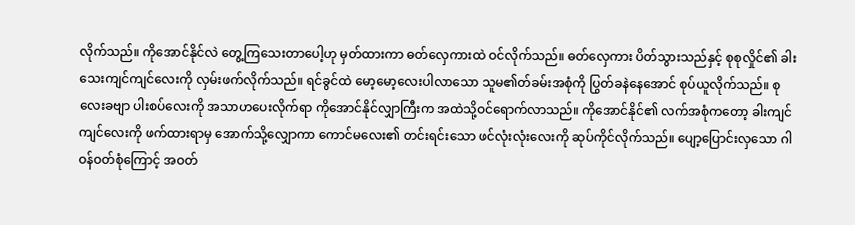လိုက်သည်။ ကိုအောင်နိုင်လဲ တွေ့ကြသေးတာပေါ့ဟု မှတ်ထားကာ ဓတ်လှေကားထဲ ဝင်လိုက်သည်။ ဓတ်လှေကား ပိတ်သွားသည်နှင့် စုစုလှိုင်၏ ခါးသေးကျင်ကျင်လေးကို လှမ်းဖက်လိုက်သည်။ ရင်ခွင်ထဲ မော့မော့လေးပါလာသော သူမ၏တ်ခမ်းအစုံကို ပြွတ်ခနဲနေအောင် စုပ်ယူလိုက်သည်။ စုလေးခဗျာ ပါးစပ်လေးကို အသာဟပေးလိုက်ရာ ကိုအောင်နိုင်လျှာကြီးက အထဲသို့ဝင်ရောက်လာသည်။ ကိုအောင်နိုင်၏ လက်အစုံကတော့ ခါးကျင်ကျင်လေးကို ဖက်ထားရာမှ အောက်သို့လျှောကာ ကောင်မလေး၏ တင်းရင်းသော ဖင်လုံးလုံးလေးကို ဆုပ်ကိုင်လိုက်သည်။ ပျော့ပြောင်းလှသော ဂါဝန်ဝတ်စုံကြောင့် အဝတ်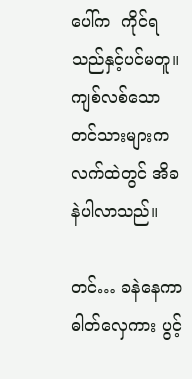ပေါ်က  ကိုင်ရသည်နှင့်ပင်မတူ။ ကျစ်လစ်သော တင်သားများက လက်ထဲတွင် အိခနဲပါလာသည်။

တင်… ခနဲနေကာ ဓါတ်လှေကား ပွင့်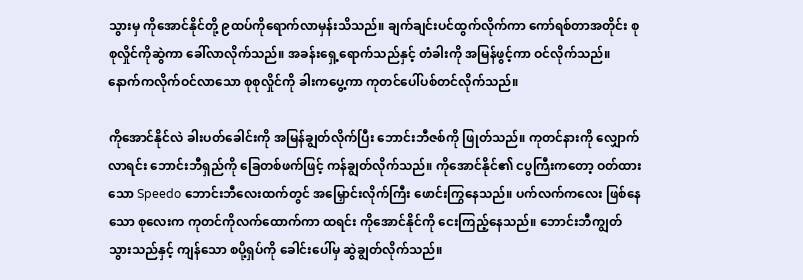သွားမှ ကိုအောင်နိုင်တို့ ၉ထပ်ကိုရောက်လာမှန်းသိသည်။ ချက်ချင်းပင်ထွက်လိုက်ကာ ကော်ရစ်တာအတိုင်း စုစုလှိုင်ကိုဆွဲကာ ခေါ်လာလိုက်သည်။ အခန်းရှေ့ရောက်သည်နှင့် တံခါးကို အမြန်ဖွင့်ကာ ဝင်လိုက်သည်။ နောက်ကလိုက်ဝင်လာသော စုစုလှိုင်ကို ခါးကပွေ့ကာ ကုတင်ပေါ်ပစ်တင်လိုက်သည်။

ကိုအောင်နိုင်လဲ ခါးပတ်ခေါင်းကို အမြန်ချွတ်လိုက်ပြီး ဘောင်းဘီဇစ်ကို ဖြုတ်သည်။ ကုတင်နားကို လျှောက်လာရင်း ဘောင်းဘီရှည်ကို ခြေတစ်ဖက်ဖြင့် ကန်ချွတ်လိုက်သည်။ ကိုအောင်နိုင်၏ ငပွကြီးကတော့ ဝတ်ထားသော Speedo ဘောင်းဘီလေးထက်တွင် အမြှောင်းလိုက်ကြီး ဖောင်းကြွနေသည်။ ပက်လက်ကလေး ဖြစ်နေသော စုလေးက ကုတင်ကိုလက်ထောက်ကာ ထရင်း ကိုအောင်နိုင်ကို ငေးကြည့်နေသည်။ ဘောင်းဘီကျွတ်သွားသည်နှင့် ကျန်သော စပို့ရှပ်ကို ခေါင်းပေါ်မှ ဆွဲချွတ်လိုက်သည်။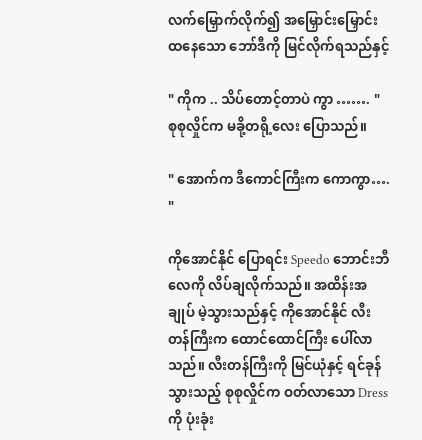လက်မြှောက်လိုက်၍ အမြှောင်းမြှောင်း ထနေသော ဘော်ဒီကို မြင်လိုက်ရသည်နှင့်

" ကိုက .. သိပ်တောင့်တာပဲ ကွာ ……. " စုစုလှိုင်က မခို့တရို့လေး ပြောသည်။

" အောက်က ဒီကောင်ကြီးက ကောကွာ…. "

ကိုအောင်နိုင် ပြောရင်း Speedo ဘောင်းဘီလေကို လိပ်ချလိုက်သည်။ အထိန်းအချုပ် မဲ့သွားသည်နှင့် ကိုအောင်နိုင် လီးတန်ကြီးက ထောင်ထောင်ကြီး ပေါ်လာသည်။ လီးတန်ကြီးကို မြင်ယုံနှင့် ရင်ခုန်သွားသည့် စုစုလှိုင်က ဝတ်လာသော Dress ကို ပုံးခုံး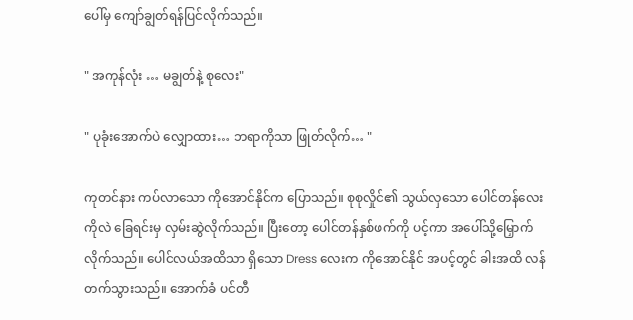ပေါ်မှ ကျော်ချွတ်ရန်ပြင်လိုက်သည်။

" အကုန်လုံး … မချွတ်နဲ့ စုလေး"

" ပုခုံးအောက်ပဲ လျှောထား… ဘရာကိုသာ ဖြုတ်လိုက်… "

ကုတင်နား ကပ်လာသော ကိုအောင်နိုင်က ပြောသည်။ စုစုလှိုင်၏ သွယ်လှသော ပေါင်တန်လေးကိုလဲ ခြေရင်းမှ လှမ်းဆွဲလိုက်သည်။ ပြီးတော့ ပေါင်တန်နှစ်ဖက်ကို ပင့်ကာ အပေါ်သို့မြှောက်လိုက်သည်။ ပေါင်လယ်အထိသာ ရှိသော Dress လေးက ကိုအောင်နိုင် အပင့်တွင် ခါးအထိ လန်တက်သွားသည်။ အောက်ခံ ပင်တီ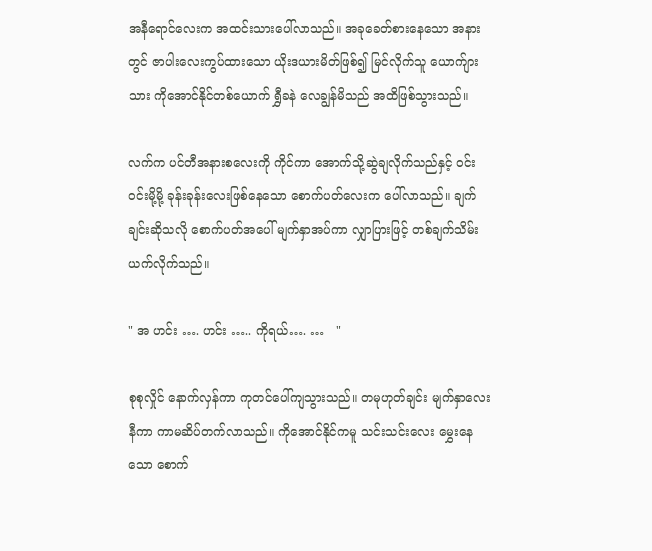အနီရောင်လေးက အထင်းသားပေါ်လာသည်။ အခုခေတ်စားနေသော အနားတွင် ဇာပါးလေးကွပ်ထားသော ယိုးဒယားမိတ်ဖြစ်၍ မြင်လိုက်သူ ယောက်ျားသား ကိုအောင်နိုင်တစ်ယောက် ရွှီခနဲ လေချွန်မိသည် အထိဖြစ်သွားသည်။

လက်က ပင်တီအနားစလေးကို ကိုင်ကာ အောက်သို့ဆွဲချလိုက်သည်နှင့် ဝင်းဝင်းမို့မို့ ခုန်းခုန်းလေးဖြစ်နေသော စောက်ပတ်လေးက ပေါ်လာသည်။ ချက်ချင်းဆိုသလို စောက်ပတ်အပေါ် မျက်နှာအပ်ကာ လျှာပြားဖြင့် တစ်ချက်သိမ်းယက်လိုက်သည်။

" အ ဟင်း …. ဟင်း ….. ကိုရယ်…. …   "

စုစုလှိုင် နောက်လှန်ကာ ကုတင်ပေါ်ကျသွားသည်။ တမုဟုတ်ချင်း မျက်နှာလေးနီကာ ကာမဆိပ်တက်လာသည်။ ကိုအောင်နိုင်ကမူ သင်းသင်းလေး မွှေးနေသော စောက်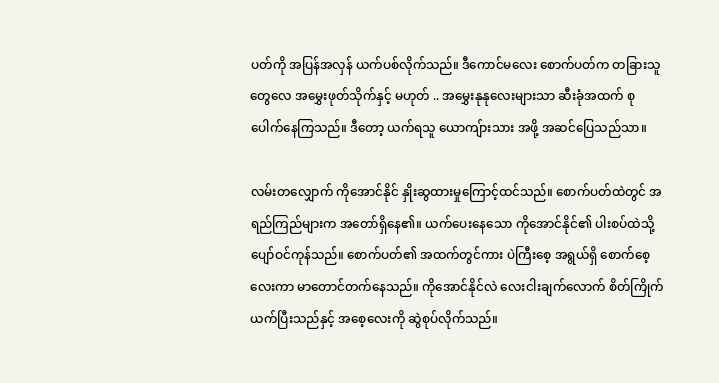ပတ်ကို အပြန်အလှန် ယက်ပစ်လိုက်သည်။ ဒီကောင်မလေး စောက်ပတ်က တခြားသူတွေလေ အမွှေးဖုတ်သိုက်နှင့် မဟုတ် .. အမွှေးနုနုလေးများသာ ဆီးခုံအထက် စုပေါက်နေကြသည်။ ဒီတော့ ယက်ရသူ ယောကျ်ားသား အဖို့ အဆင်ပြေသည်သာ။

လမ်းတလျှောက် ကိုအောင်နိုင် နှိုးဆွထားမှုကြောင့်ထင်သည်။ စောက်ပတ်ထဲတွင် အရည်ကြည်များက အတော်ရှိနေ၏။ ယက်ပေးနေသော ကိုအောင်နိုင်၏ ပါးစပ်ထဲသို့ ပျော်ဝင်ကုန်သည်။ စောက်ပတ်၏ အထက်တွင်ကား ပဲကြီးစေ့ အရွယ်ရှိ စောက်စေ့လေးကာ မာတောင်တက်နေသည်။ ကိုအောင်နိုင်လဲ လေးငါးချက်လောက် စိတ်ကြိုက်ယက်ပြီးသည်နှင့် အစေ့လေးကို ဆွဲစုပ်လိုက်သည်။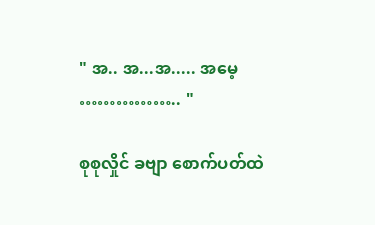" အ.. အ...အ..... အမေ့ …………….. "

စုစုလှိုင် ခဗျာ စောက်ပတ်ထဲ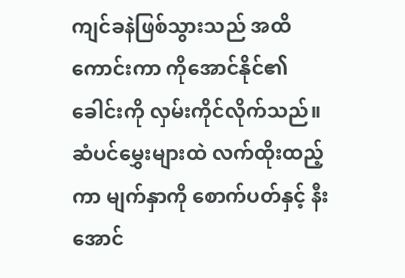ကျင်ခနဲဖြစ်သွားသည် အထိကောင်းကာ ကိုအောင်နိုင်၏ ခေါင်းကို လှမ်းကိုင်လိုက်သည်။ ဆံပင်မွှေးများထဲ လက်ထိုးထည့်ကာ မျက်နှာကို စောက်ပတ်နှင့် နီးအောင်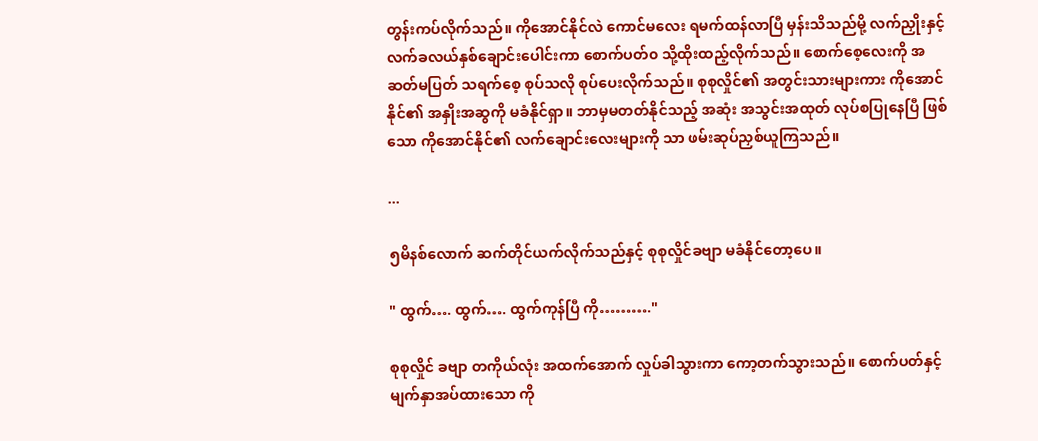တွန်းကပ်လိုက်သည်။ ကိုအောင်နိုင်လဲ ကောင်မလေး ရမက်ထန်လာပြီ မှန်းသိသည်မို့ လက်ညှိုးနှင့် လက်ခလယ်နှစ်ချောင်းပေါင်းကာ စောက်ပတ်၀ သို့ထိုးထည့်လိုက်သည်။ စောက်စေ့လေးကို အဆတ်မပြတ် သရက်စေ့ စုပ်သလို စုပ်ပေးလိုက်သည်။ စုစုလှိုင်၏ အတွင်းသားများကား ကိုအောင်နိုင်၏ အနှိုးအဆွကို မခံနိုင်ရှာ။ ဘာမှမတတ်နိုင်သည့် အဆုံး အသွင်းအထုတ် လုပ်စပြုနေပြီ ဖြစ်သော ကိုအောင်နိုင်၏ လက်ချောင်းလေးများကို သာ ဖမ်းဆုပ်ညှစ်ယူကြသည်။

...

၅မိနစ်လောက် ဆက်တိုင်ယက်လိုက်သည်နှင့် စုစုလှိုင်ခဗျာ မခံနိုင်တော့ပေ။

" ထွက်…. ထွက်…. ထွက်ကုန်ပြီ ကို………."

စုစုလှိုင် ခဗျာ တကိုယ်လုံး အထက်အောက် လှုပ်ခါသွားကာ ကော့တက်သွားသည်။ စောက်ပတ်နှင့် မျက်နှာအပ်ထားသော ကို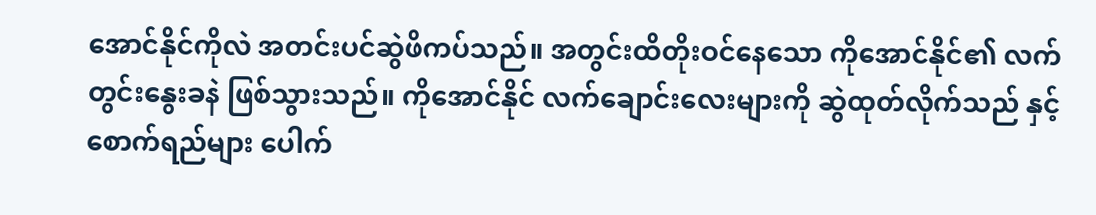အောင်နိုင်ကိုလဲ အတင်းပင်ဆွဲဖိကပ်သည်။ အတွင်းထိတိုးဝင်နေသော ကိုအောင်နိုင်၏ လက်တွင်းနွေးခနဲ ဖြစ်သွားသည်။ ကိုအောင်နိုင် လက်ချောင်းလေးများကို ဆွဲထုတ်လိုက်သည် နှင့် စောက်ရည်များ ပေါက်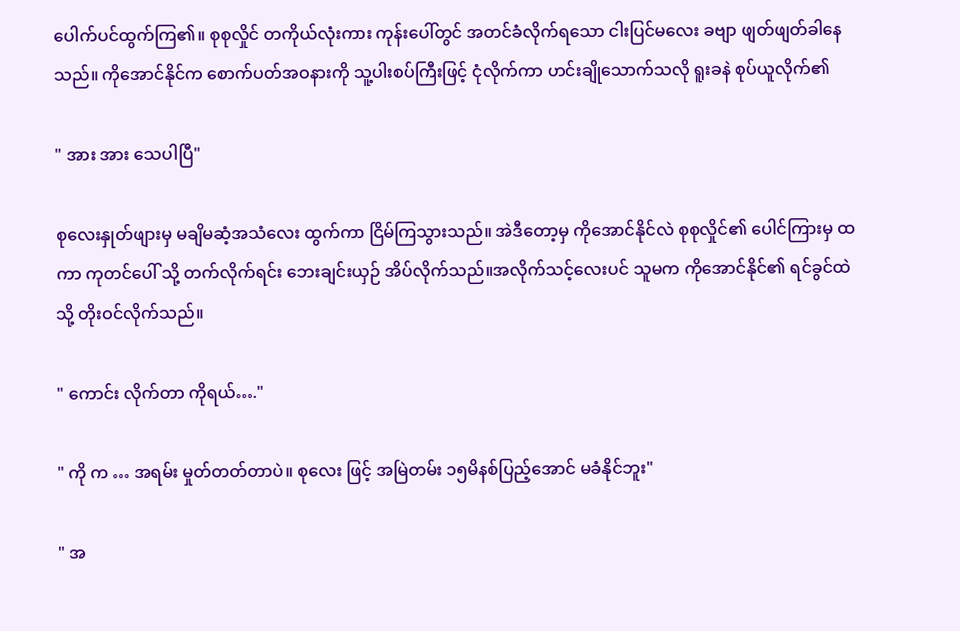ပေါက်ပင်ထွက်ကြ၏။ စုစုလှိုင် တကိုယ်လုံးကား ကုန်းပေါ်တွင် အတင်ခံလိုက်ရသော ငါးပြင်မလေး ခဗျာ ဖျတ်ဖျတ်ခါနေသည်။ ကိုအောင်နိုင်က စောက်ပတ်အဝနားကို သူ့ပါးစပ်ကြီးဖြင့် ငုံလိုက်ကာ ဟင်းချိုသောက်သလို ရူးခနဲ စုပ်ယူလိုက်၏

" အား အား သေပါပြီ"

စုလေးနှုတ်ဖျားမှ မချိမဆံ့အသံလေး ထွက်ကာ ငြိမ်ကြသွားသည်။ အဲဒီတော့မှ ကိုအောင်နိုင်လဲ စုစုလှိုင်၏ ပေါင်ကြားမှ ထကာ ကုတင်ပေါ် သို့ တက်လိုက်ရင်း ဘေးချင်းယှဉ် အိပ်လိုက်သည်။အလိုက်သင့်လေးပင် သူမက ကိုအောင်နိုင်၏ ရင်ခွင်ထဲသို့ တိုးဝင်လိုက်သည်။

" ကောင်း လိုက်တာ ကိုရယ်…."

" ကို က … အရမ်း မှုတ်တတ်တာပဲ။ စုလေး ဖြင့် အမြဲတမ်း ၁၅မိနစ်ပြည့်အောင် မခံနိုင်ဘူး"

" အ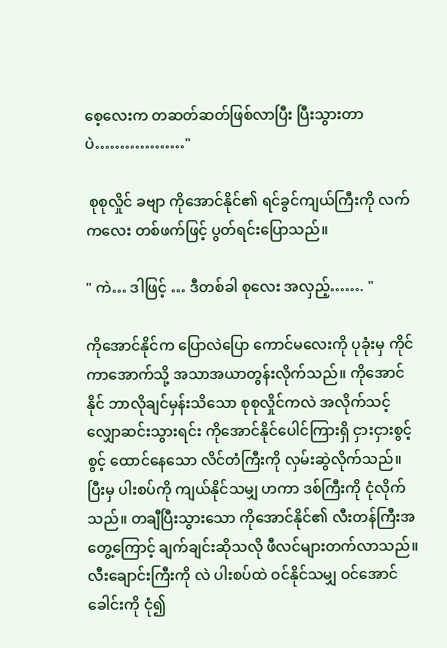စေ့လေးက တဆတ်ဆတ်ဖြစ်လာပြီး ပြီးသွားတာပဲ………………"

 စုစုလှိုင် ခဗျာ ကိုအောင်နိုင်၏ ရင်ခွင်ကျယ်ကြီးကို လက်ကလေး တစ်ဖက်ဖြင့် ပွတ်ရင်းပြောသည်။

" ကဲ… ဒါဖြင့် … ဒီတစ်ခါ စုလေး အလှည့်……. "

ကိုအောင်နိုင်က ပြောလဲပြော ကောင်မလေးကို ပုခုံးမှ ကိုင်ကာအောက်သို့ အသာအယာတွန်းလိုက်သည်။ ကိုအောင်နိုင် ဘာလိုချင်မှန်းသိသော စုစုလှိုင်ကလဲ အလိုက်သင့် လျှောဆင်းသွားရင်း ကိုအောင်နိုင်ပေါင်ကြားရှိ ငှားငှားစွင့်စွင့် ထောင်နေသော လိင်တံကြီးကို လှမ်းဆွဲလိုက်သည်။ ပြီးမှ ပါးစပ်ကို ကျယ်နိုင်သမျှ ဟကာ ဒစ်ကြီးကို ငုံလိုက်သည်။ တချီပြီးသွားသော ကိုအောင်နိုင်၏ လီးတန်ကြီးအတွေ့ကြောင့် ချက်ချင်းဆိုသလို ဖီလင်များတက်လာသည်။ လီးချောင်းကြီးကို လဲ ပါးစပ်ထဲ ဝင်နိုင်သမျှ ဝင်အောင် ခေါင်းကို ငုံ၍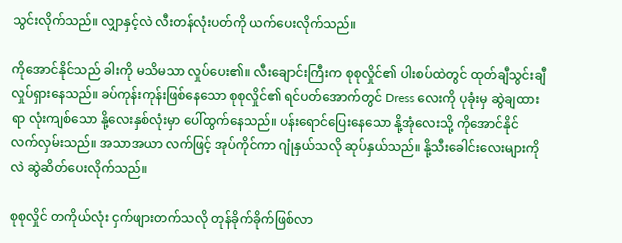သွင်းလိုက်သည်။ လျှာနှင့်လဲ လီးတန်လုံးပတ်ကို ယက်ပေးလိုက်သည်။

ကိုအောင်နိုင်သည် ခါးကို မသိမသာ လှုပ်ပေး၏။ လီးချောင်းကြီးက စုစုလှိုင်၏ ပါးစပ်ထဲတွင် ထုတ်ချီသွင်းချီ လှုပ်ရှားနေသည်။ ခပ်ကုန်းကုန်းဖြစ်နေသော စုစုလှိုင်၏ ရင်ပတ်အောက်တွင် Dress လေးကို ပုခုံးမှ ဆွဲချထားရာ လုံးကျစ်သော နို့လေးနှစ်လုံးမှာ ပေါ်ထွက်နေသည်။ ပန်းရောင်ပြေးနေသော နို့အုံလေးသို့ ကိုအောင်နိုင် လက်လှမ်းသည်။ အသာအယာ လက်ဖြင့် အုပ်ကိုင်ကာ ဂျုံနှယ်သလို ဆုပ်နှယ်သည်။ နို့သီးခေါင်းလေးများကိုလဲ ဆွဲဆိတ်ပေးလိုက်သည်။

စုစုလှိုင် တကိုယ်လုံး ငှက်ဖျားတက်သလို တုန်ခိုက်ခိုက်ဖြစ်လာ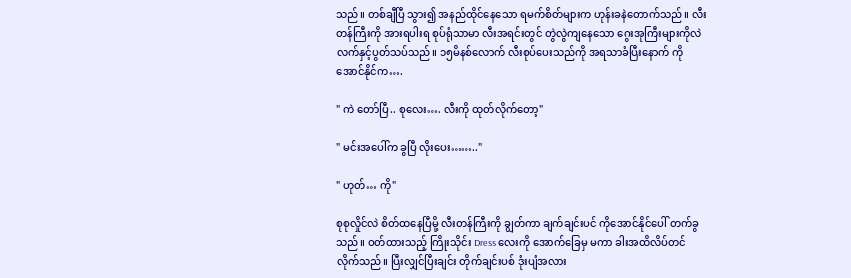သည်။ တစ်ချီပြီ သွား၍ အနည်ထိုင်နေသော ရမက်စိတ်များက ဟုန်းခနဲတောက်သည်။ လီးတန်ကြီးကို အားရပါးရ စုပ်ရုံသာမာ လီးအရင်းတွင် တွဲလွဲကျနေသော ဂွေးအုကြီးများကိုလဲ လက်နှင့်ပွတ်သပ်သည်။ ၁၅မိနစ်လောက် လီးစုပ်ပေးသည်ကို အရသာခံပြီးနောက် ကိုအောင်နိုင်က….

" ကဲ တော်ပြီ.. စုလေး…. လီးကို ထုတ်လိုက်တော့"

" မင်းအပေါ်က ခွပြီ လိုးပေး…….."

" ဟုတ်… ကို"

စုစုလှိုင်လဲ စိတ်ထနေပြီမို့ လီးတန်ကြီးကို ချွတ်ကာ ချက်ချင်းပင် ကိုအောင်နိုင်ပေါ် တက်ခွသည်။ ဝတ်ထားသည့် ကြိုးသိုင်း Dress လေးကို အောက်ခြေမှ မကာ ခါးအထိလိပ်တင်လိုက်သည်။ ပြီးလျှင်ပြီးချင်း တိုက်ချင်းပစ် ဒုံးပျံအလား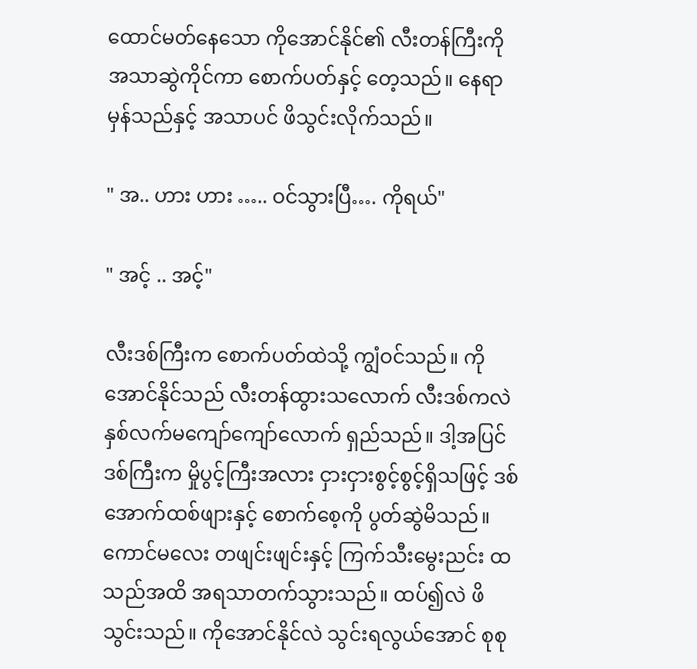ထောင်မတ်နေသော ကိုအောင်နိုင်၏ လီးတန်ကြီးကို အသာဆွဲကိုင်ကာ စောက်ပတ်နှင့် တေ့သည်။ နေရာမှန်သည်နှင့် အသာပင် ဖိသွင်းလိုက်သည်။

" အ.. ဟား ဟား ….. ဝင်သွားပြီ…. ကိုရယ်"

" အင့် .. အင့်"

လီးဒစ်ကြီးက စောက်ပတ်ထဲသို့ ကျွံဝင်သည်။ ကိုအောင်နိုင်သည် လီးတန်ထွားသလောက် လီးဒစ်ကလဲ နှစ်လက်မကျော်ကျော်လောက် ရှည်သည်။ ဒါ့အပြင် ဒစ်ကြီးက မှိုပွင့်ကြီးအလား ငှားငှားစွင့်စွင့်ရှိသဖြင့် ဒစ်အောက်ထစ်ဖျားနှင့် စောက်စေ့ကို ပွတ်ဆွဲမိသည်။ ကောင်မလေး တဖျင်းဖျင်းနှင့် ကြက်သီးမွေးညင်း ထသည်အထိ အရသာတက်သွားသည်။ ထပ်၍လဲ ဖိသွင်းသည်။ ကိုအောင်နိုင်လဲ သွင်းရလွယ်အောင် စုစု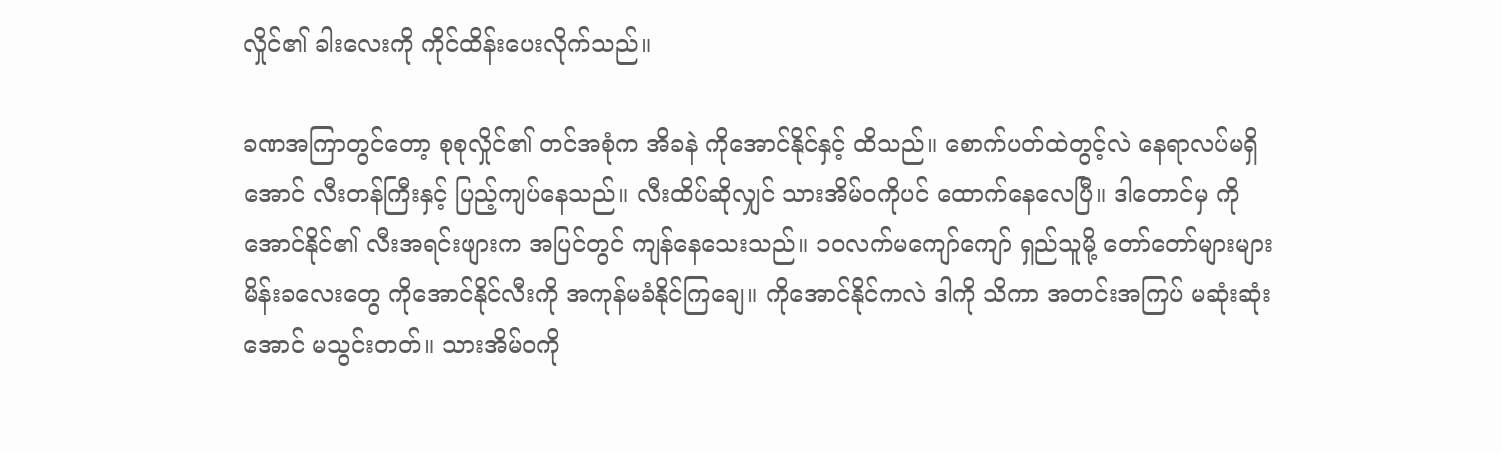လှိုင်၏ ခါးလေးကို ကိုင်ထိန်းပေးလိုက်သည်။

ခဏအကြာတွင်တော့ စုစုလှိုင်၏ တင်အစုံက အိခနဲ ကိုအောင်နိုင်နှင့် ထိသည်။ စောက်ပတ်ထဲတွင့်လဲ နေရာလပ်မရှိအောင် လီးတန်ကြီးနှင့် ပြည့်ကျပ်နေသည်။ လီးထိပ်ဆိုလျှင် သားအိမ်ဝကိုပင် ထောက်နေလေပြီ။ ဒါတောင်မှ ကိုအောင်နိုင်၏ လီးအရင်းဖျားက အပြင်တွင် ကျန်နေသေးသည်။ ၁၀လက်မကျော်ကျော် ရှည်သူမို့ တော်တော်များများ မိန်းခလေးတွေ ကိုအောင်နိုင်လီးကို အကုန်မခံနိုင်ကြချေ။ ကိုအောင်နိုင်ကလဲ ဒါကို သိကာ အတင်းအကြပ် မဆုံးဆုံးအောင် မသွင်းတတ်။ သားအိမ်ဝကို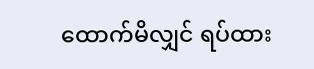ထောက်မိလျှင် ရပ်ထား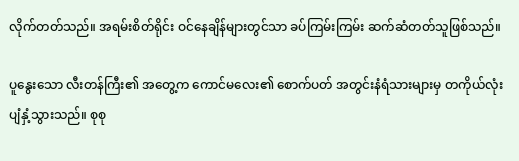လိုက်တတ်သည်။ အရမ်းစိတ်ရိုင်း ဝင်နေချိန်များတွင်သာ ခပ်ကြမ်းကြမ်း ဆက်ဆံတတ်သူဖြစ်သည်။

ပူနွေးသော လီးတန်ကြီး၏ အတွေ့က ကောင်မလေး၏ စောက်ပတ် အတွင်းနံရံသားများမှ တကိုယ်လုံး ပျံနှံ့သွားသည်။ စုစု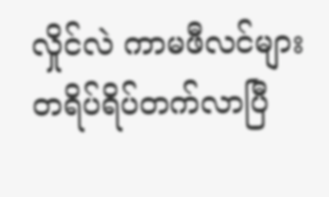လှိုင်လဲ ကာမဖီလင်များ တရိပ်ရိပ်တက်လာပြီ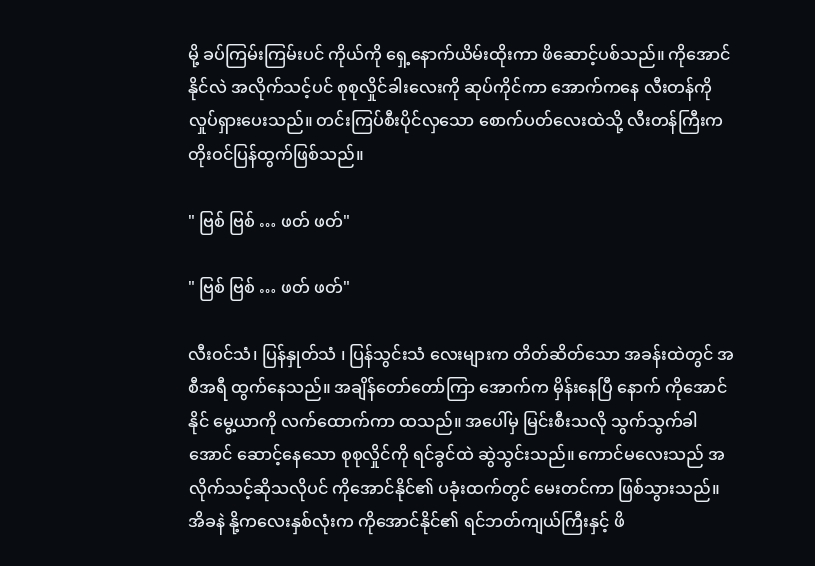မို့ ခပ်ကြမ်းကြမ်းပင် ကိုယ်ကို ရှေ့နောက်ယိမ်းထိုးကာ ဖိဆောင့်ပစ်သည်။ ကိုအောင်နိုင်လဲ အလိုက်သင့်ပင် စုစုလှိုင်ခါးလေးကို ဆုပ်ကိုင်ကာ အောက်ကနေ လီးတန်ကို လှုပ်ရှားပေးသည်။ တင်းကြပ်စီးပိုင်လှသော စောက်ပတ်လေးထဲသို့ လီးတန်ကြီးက တိုးဝင်ပြန်ထွက်ဖြစ်သည်။

" ဗြစ် ဗြစ် … ဖတ် ဖတ်"

" ဗြစ် ဗြစ် … ဖတ် ဖတ်"

လီးဝင်သံ၊ ပြန်နှုတ်သံ ၊ ပြန်သွင်းသံ လေးများက တိတ်ဆိတ်သော အခန်းထဲတွင် အစီအရီ ထွက်နေသည်။ အချိန်တော်တော်ကြာ အောက်က မှိန်းနေပြီ နောက် ကိုအောင်နိုင် မွေ့ယာကို လက်ထောက်ကာ ထသည်။ အပေါ်မှ မြင်းစီးသလို သွက်သွက်ခါအောင် ဆောင့်နေသော စုစုလှိုင်ကို ရင်ခွင်ထဲ ဆွဲသွင်းသည်။ ကောင်မလေးသည် အလိုက်သင့်ဆိုသလိုပင် ကိုအောင်နိုင်၏ ပခုံးထက်တွင် မေးတင်ကာ ဖြစ်သွားသည်။ အိခနဲ နို့ကလေးနှစ်လုံးက ကိုအောင်နိုင်၏ ရင်ဘတ်ကျယ်ကြီးနှင့် ဖိ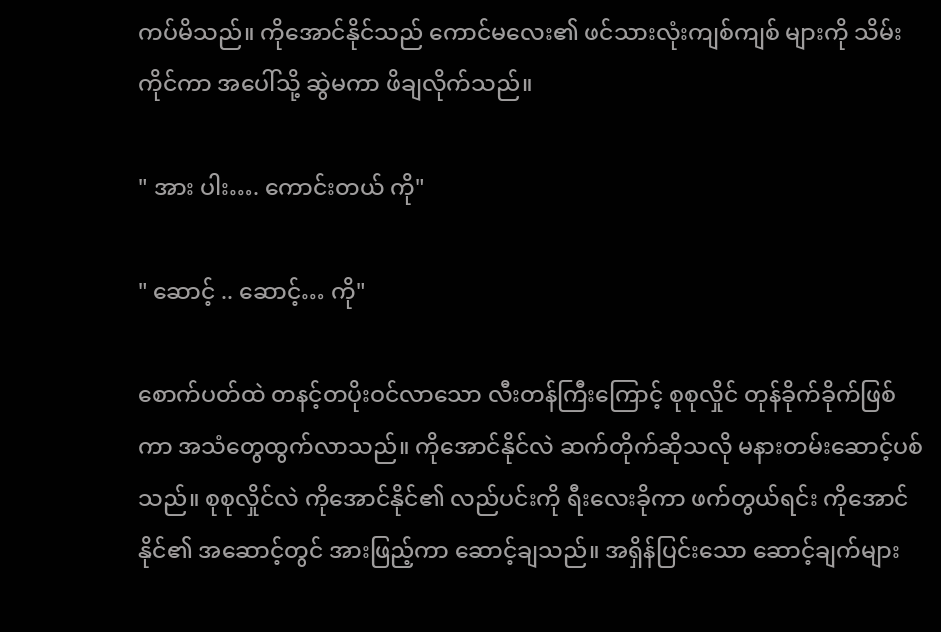ကပ်မိသည်။ ကိုအောင်နိုင်သည် ကောင်မလေး၏ ဖင်သားလုံးကျစ်ကျစ် များကို သိမ်းကိုင်ကာ အပေါ်သို့ ဆွဲမကာ ဖိချလိုက်သည်။

" အား ပါး…. ကောင်းတယ် ကို"

" ဆောင့် .. ဆောင့်… ကို"

စောက်ပတ်ထဲ တနင့်တပိုးဝင်လာသော လီးတန်ကြီးကြောင့် စုစုလှိုင် တုန်ခိုက်ခိုက်ဖြစ်ကာ အသံတွေထွက်လာသည်။ ကိုအောင်နိုင်လဲ ဆက်တိုက်ဆိုသလို မနားတမ်းဆောင့်ပစ်သည်။ စုစုလှိုင်လဲ ကိုအောင်နိုင်၏ လည်ပင်းကို ရီးလေးခိုကာ ဖက်တွယ်ရင်း ကိုအောင်နိုင်၏ အဆောင့်တွင် အားဖြည့်ကာ ဆောင့်ချသည်။ အရှိန်ပြင်းသော ဆောင့်ချက်များ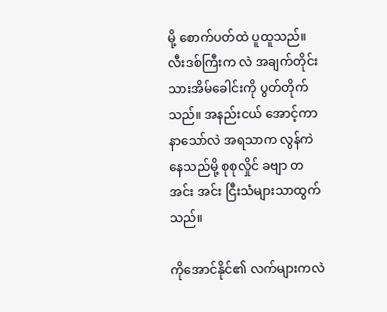မို့ စောက်ပတ်ထဲ ပူထူသည်။ လီးဒစ်ကြီးက လဲ အချက်တိုင်း သားအိမ်ခေါင်းကို ပွတ်တိုက်သည်။ အနည်းငယ် အောင့်ကာနာသော်လဲ အရသာက လွန်ကဲနေသည်မို့ စုစုလှိုင် ခဗျာ တ အင်း အင်း ငြီးသံများသာထွက်သည်။

ကိုအောင်နိုင်၏ လက်များကလဲ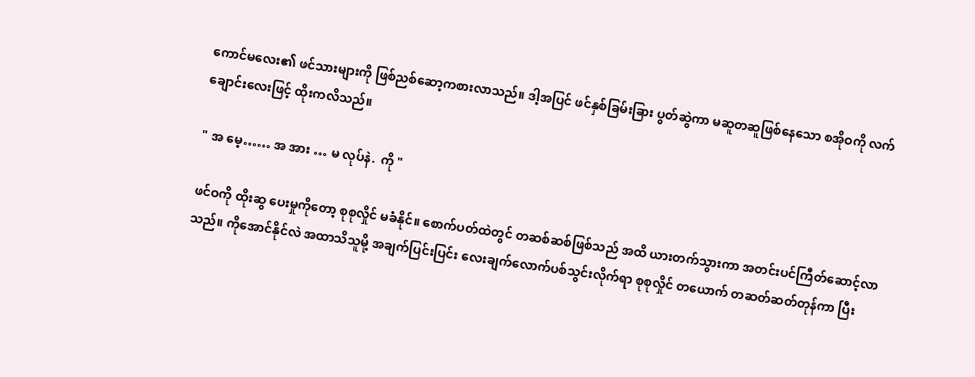ကောင်မလေး၏ ဖင်သားများကို ဖြစ်ညစ်ဆော့ကစားလာသည်။ ဒါ့အပြင် ဖင်နှစ်ခြမ်းခြား ပွတ်ဆွဲကာ မဆူတဆူဖြစ်နေသော စအိုဝကို လက်ချောင်းလေးဖြင့် ထိုးကလိသည်။

" အ မေ့…… အ အား … မ လုပ်နဲ.  ကို "

ဖင်ဝကို ထိုးဆွ ပေးမှုကိုတော့ စုစုလှိုင် မခံနိုင်။ စောက်ပတ်ထဲတွင် တဆစ်ဆစ်ဖြစ်သည် အထိ ယားတက်သွားကာ အတင်းပင်ကြီတ်ဆောင့်လာသည်။ ကိုအောင်နိုင်လဲ အထာသိသူမို့ အချက်ပြင်းပြင်း လေးချက်လောက်ပစ်သွင်းလိုက်ရာ စုစုလှိုင် တယောက် တဆတ်ဆတ်တုန်ကာ ပြီး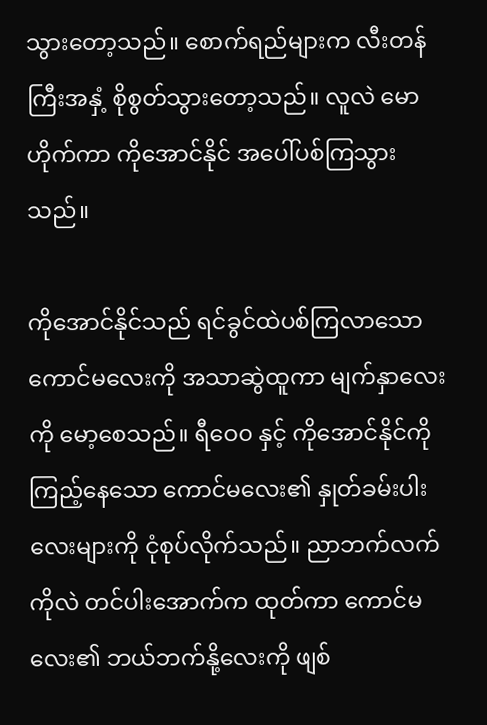သွားတော့သည်။ စောက်ရည်များက လီးတန်ကြီးအနှံ့ စိုစွတ်သွားတော့သည်။ လူလဲ မောဟိုက်ကာ ကိုအောင်နိုင် အပေါ်ပစ်ကြသွားသည်။

ကိုအောင်နိုင်သည် ရင်ခွင်ထဲပစ်ကြလာသော ကောင်မလေးကို အသာဆွဲထူကာ မျက်နှာလေးကို မော့စေသည်။ ရီဝေ၀ နှင့် ကိုအောင်နိုင်ကို ကြည့်နေသော ကောင်မလေး၏ နှုတ်ခမ်းပါးလေးများကို ငုံစုပ်လိုက်သည်။ ညာဘက်လက်ကိုလဲ တင်ပါးအောက်က ထုတ်ကာ ကောင်မလေး၏ ဘယ်ဘက်နို့လေးကို ဖျစ်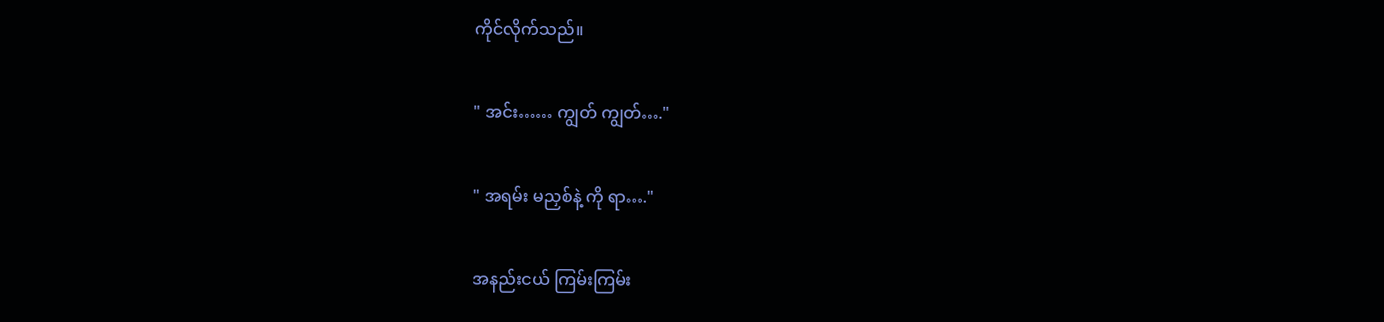ကိုင်လိုက်သည်။

" အင်း…… ကျွတ် ကျွတ်…."

" အရမ်း မညှစ်နဲ့ ကို ရာ…."

အနည်းငယ် ကြမ်းကြမ်း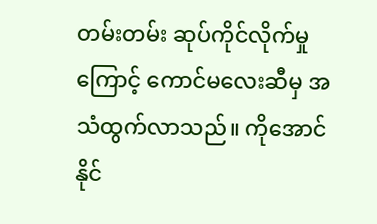တမ်းတမ်း ဆုပ်ကိုင်လိုက်မှုကြောင့် ကောင်မလေးဆီမှ အသံထွက်လာသည်။ ကိုအောင်နိုင်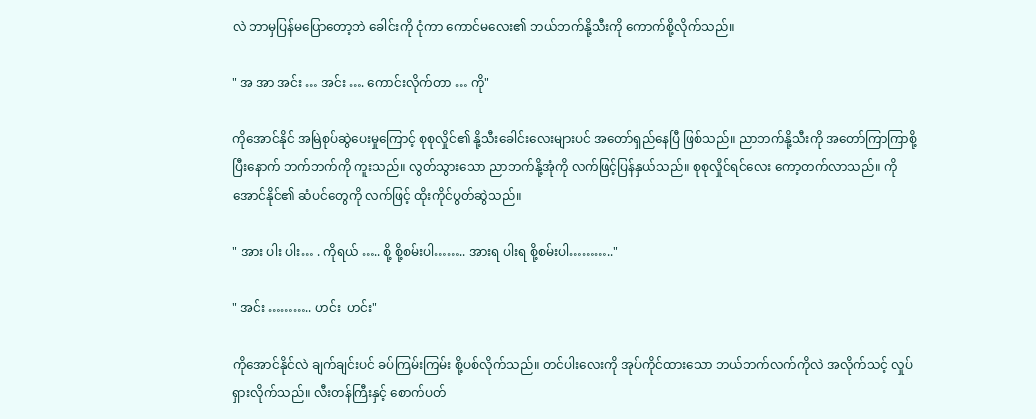လဲ ဘာမှပြန်မပြောတော့ဘဲ ခေါင်းကို ငုံကာ ကောင်မလေး၏ ဘယ်ဘက်နို့သီးကို ကောက်စို့လိုက်သည်။

" အ အာ အင်း … အင်း …. ကောင်းလိုက်တာ … ကို"

ကိုအောင်နိုင် အမြဲစုပ်ဆွဲပေးမှုကြောင့် စုစုလှိုင်၏ နို့သီးခေါင်းလေးများပင် အတော်ရှည်နေပြီ ဖြစ်သည်။ ညာဘက်နို့သီးကို အတော်ကြာကြာစို့ပြီးနောက် ဘက်ဘက်ကို ကူးသည်။ လွတ်သွားသော ညာဘက်နို့အုံကို လက်ဖြင့်ပြန်နှယ်သည်။ စုစုလှိုင်ရင်လေး ကော့တက်လာသည်။ ကိုအောင်နိုင်၏ ဆံပင်တွေကို လက်ဖြင့် ထိုးကိုင်ပွတ်ဆွဲသည်။

" အား ပါး ပါး… . ကိုရယ် ….. စို့ စို့စမ်းပါ…….. အားရ ပါးရ စို့စမ်းပါ……….."

" အင်း ……….. ဟင်း  ဟင်း"

ကိုအောင်နိုင်လဲ ချက်ချင်းပင် ခပ်ကြမ်းကြမ်း စို့ပစ်လိုက်သည်။ တင်ပါးလေးကို အုပ်ကိုင်ထားသော ဘယ်ဘက်လက်ကိုလဲ အလိုက်သင့် လှုပ်ရှားလိုက်သည်။ လီးတန်ကြီးနှင့် စောက်ပတ်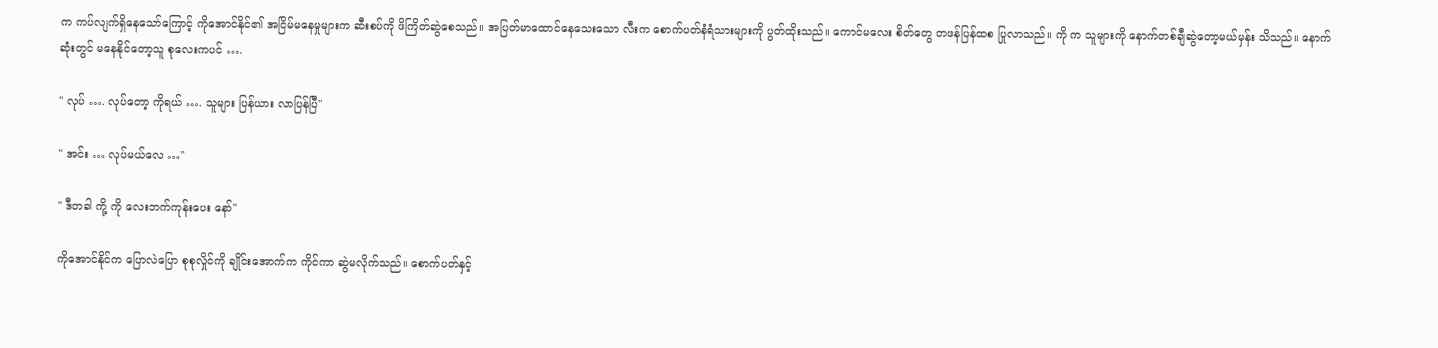က ကပ်လျက်ရှိနေသော်ကြောင့် ကိုအောင်နိုင်၏ အငြိမ်မနေမှုများက ဆီးစပ်ကို ဖိကြိတ်ဆွဲစေသည်။ အပြတ်မာထောင်နေသေးသော လီးက စောက်ပတ်နံရံသားများကို ပွတ်ထိုးသည်။ ကောင်မလေး စိတ်တွေ တဖန်ပြန်ထစ ပြုလာသည်။ ကို က သူများကို နောက်တစ်ချီဆွဲတော့မယ်မှန်း သိသည်။ နောက်ဆုံးတွင် မနေနိုင်တော့သူ စုလေးကပင် ….

" လုပ် …. လုပ်တော့ ကိုရယ် …. သူများ ပြန်ယား လာပြန်ပြီ"

" အင်း … လုပ်မယ်လေ …"

" ဒီတခါ ကို့ ကို လေးဘက်ကုန်းပေး နော်"

ကိုအောင်နိုင်က ပြောလဲပြော စုစုလှိုင်ကို ချိုင်းအောက်က ကိုင်ကာ ဆွဲမလိုက်သည်။ စောက်ပတ်နှင့်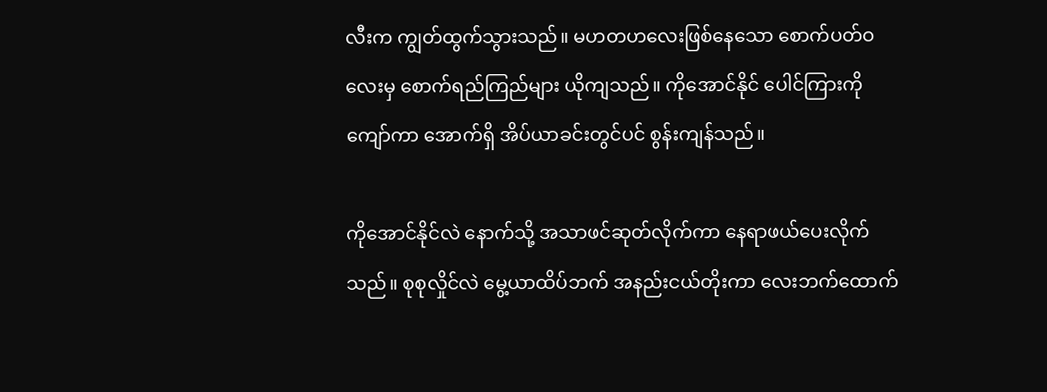လီးက ကျွတ်ထွက်သွားသည်။ မဟတဟလေးဖြစ်နေသော စောက်ပတ်ဝလေးမှ စောက်ရည်ကြည်များ ယိုကျသည်။ ကိုအောင်နိုင် ပေါင်ကြားကို ကျော်ကာ အောက်ရှိ အိပ်ယာခင်းတွင်ပင် စွန်းကျန်သည်။

ကိုအောင်နိုင်လဲ နောက်သို့ အသာဖင်ဆုတ်လိုက်ကာ နေရာဖယ်ပေးလိုက်သည်။ စုစုလှိုင်လဲ မွေ့ယာထိပ်ဘက် အနည်းငယ်တိုးကာ လေးဘက်ထောက်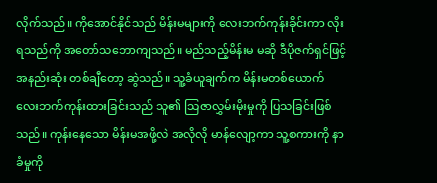လိုက်သည်။ ကိုအောင်နိုင်သည် မိန်းမများကို လေးဘက်ကုန်းခိုင်းကာ လိုးရသည်ကို အတော်သဘောကျသည်။ မည်သည့်မိန်းမ မဆို ဒီပိုဇက်ရှင်ဖြင့် အနည်းဆုံး တစ်ချီတော့ ဆွဲသည်။ သူ့ခံယူချက်က မိန်းမတစ်ယောက် လေးဘက်ကုန်းထားခြင်းသည် သူ၏ သြဇာလွှမ်းမိုးမှုကို ပြသခြင်းဖြစ်သည်။ ကုန်းနေသော မိန်းမအဖို့လဲ အလိုလို မာန်လျော့ကာ သူ့စကားကို နာခံမှုကို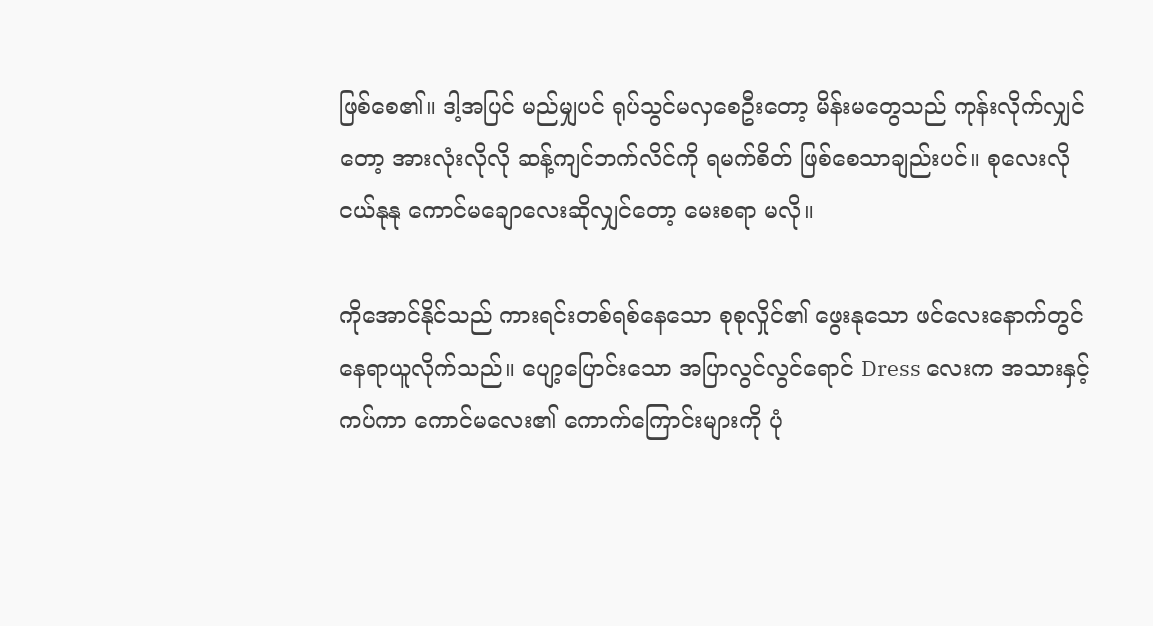ဖြစ်စေ၏။ ဒါ့အပြင် မည်မျှပင် ရုပ်သွင်မလှစေဦးတော့ မိန်းမတွေသည် ကုန်းလိုက်လျှင်တော့ အားလုံးလိုလို ဆန့်ကျင်ဘက်လိင်ကို ရမက်စိတ် ဖြစ်စေသာချည်းပင်။ စုလေးလို ငယ်နုနု ကောင်မချောလေးဆိုလျှင်တော့ မေးစရာ မလို။

ကိုအောင်နိုင်သည် ကားရင်းတစ်ရစ်နေသော စုစုလှိုင်၏ ဖွေးနုသော ဖင်လေးနောက်တွင် နေရာယူလိုက်သည်။ ပျော့ပြောင်းသော အပြာလွင်လွင်ရောင် Dress လေးက အသားနှင့်ကပ်ကာ ကောင်မလေး၏ ကောက်ကြောင်းများကို ပုံ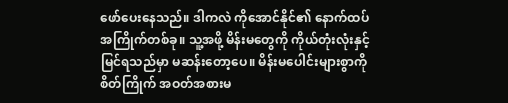ဖော်ပေးနေသည်။ ဒါကလဲ ကိုအောင်နိုင်၏ နောက်ထပ်အကြိုက်တစ်ခု။ သူ့အဖို့ မိန်းမတွေကို ကိုယ်တုံးလုံးနှင့် မြင်ရသည်မှာ မဆန်းတော့ပေ။ မိန်းမပေါင်းများစွာကို စိတ်ကြိုက် အဝတ်အစားမ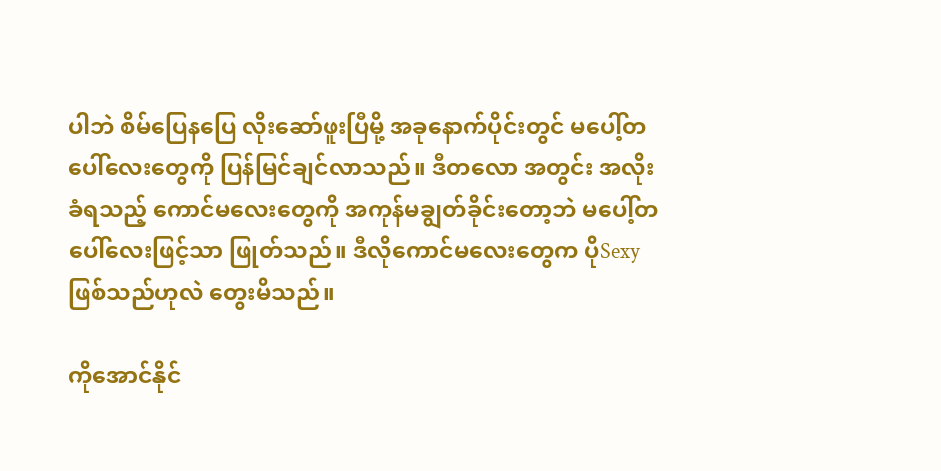ပါဘဲ စိမ်ပြေနပြေ လိုးဆော်ဖူးပြီမို့ အခုနောက်ပိုင်းတွင် မပေါ့်တပေါ်လေးတွေကို ပြန်မြင်ချင်လာသည်။ ဒီတလော အတွင်း အလိုးခံရသည့် ကောင်မလေးတွေကို အကုန်မချွတ်ခိုင်းတော့ဘဲ မပေါ့်တပေါ်လေးဖြင့်သာ ဖြုတ်သည်။ ဒီလိုကောင်မလေးတွေက ပိုSexy ဖြစ်သည်ဟုလဲ တွေးမိသည်။

ကိုအောင်နိုင်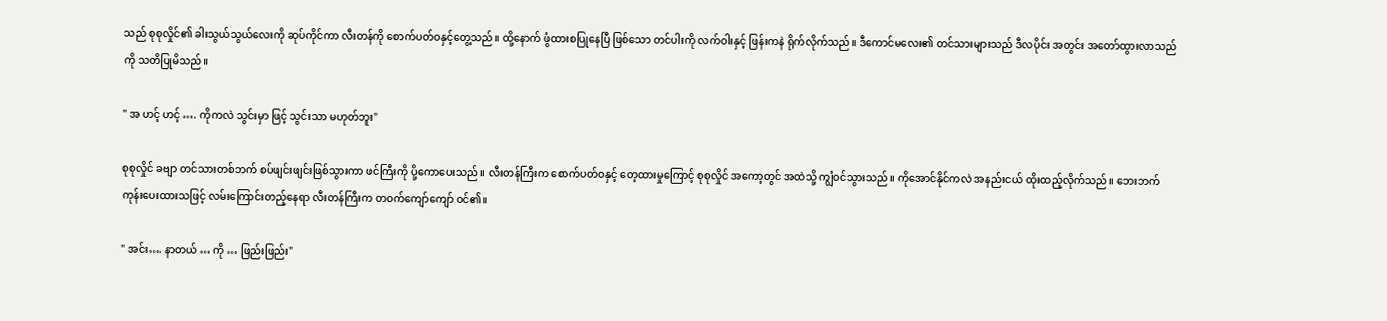သည် စုစုလှိုင်၏ ခါးသွယ်သွယ်လေးကို ဆုပ်ကိုင်ကာ လီးတန်ကို စောက်ပတ်ဝနှင့်တွေ့သည်။ ထို့နောက် ဖွံထားစပြုနေပြီ ဖြစ်သော တင်ပါးကို လက်ဝါးနှင့် ဖြန်းကနဲ ရိုက်လိုက်သည်။ ဒီကောင်မလေး၏ တင်သားများသည် ဒီလပိုင်း အတွင်း အတော်ထွားလာသည်ကို သတိပြုမိသည်။

" အ ဟင့် ဟင့် …. ကိုကလဲ သွင်းမှာ ဖြင့် သွင်းသာ မဟုတ်ဘူး"

စုစုလှိုင် ခဗျာ တင်သားတစ်ဘက် စပ်ဖျင်းဖျင်းဖြစ်သွားကာ ဖင်ကြီးကို ပို့ကောပေးသည်။ လီးတန်ကြီးက စောက်ပတ်ဝနှင့် တေ့ထားမှုကြောင့် စုစုလှိုင် အကော့တွင် အထဲသို့ ကျွံဝင်သွားသည်။ ကိုအောင်နိုင်ကလဲ အနည်းငယ် ထိုးထည့်လိုက်သည်။ ဘေးဘက်ကုန်းပေးထားသဖြင့် လမ်းကြောင်းတည့်နေရာ လီးတန်ကြီးက တဝက်ကျော်ကျော် ဝင်၏။

" အင်း…. နာတယ် … ကို … ဖြည်းဖြည်း"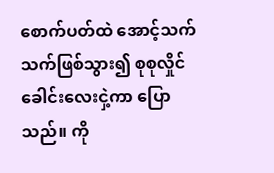စောက်ပတ်ထဲ အောင့်သက်သက်ဖြစ်သွား၍ စုစုလှိုင် ခေါင်းလေးငှဲ့ကာ ပြောသည်။ ကို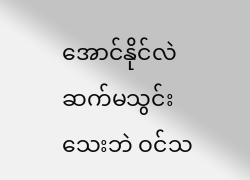အောင်နိုင်လဲ ဆက်မသွင်းသေးဘဲ ဝင်သ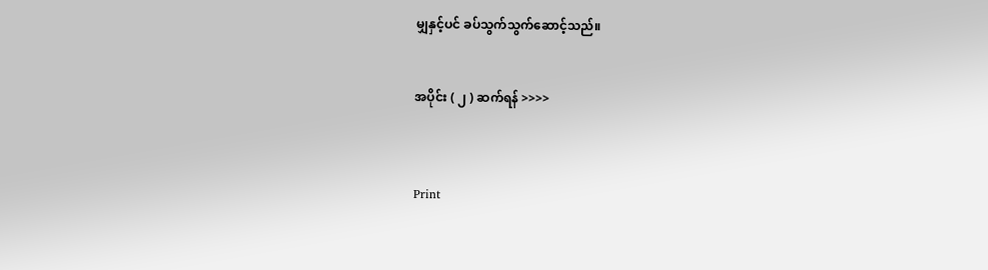မျှနှင့်ပင် ခပ်သွက်သွက်ဆောင့်သည်။


အပိုင်း ( ၂ ) ဆက်ရန် >>>>



Print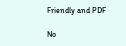Friendly and PDF

No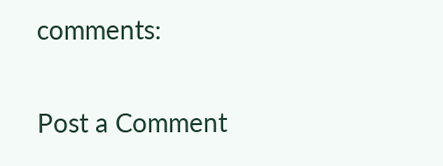comments:

Post a Comment